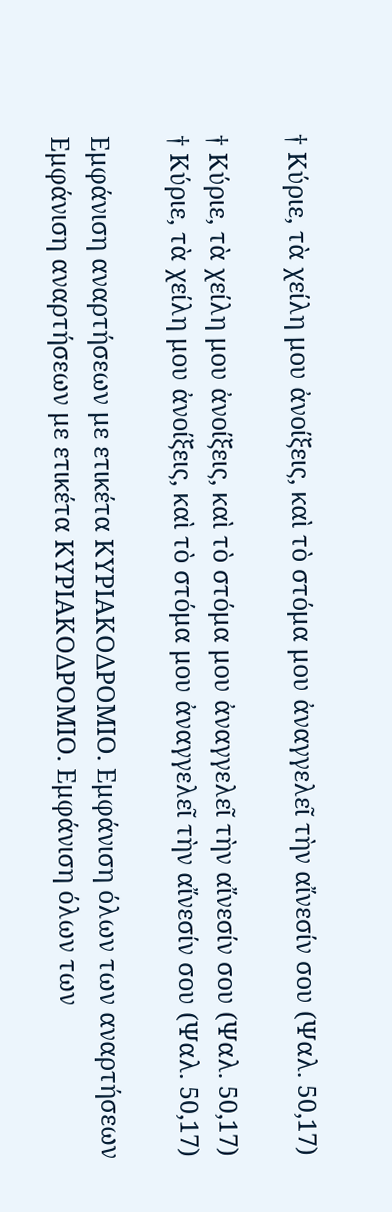† Κύριε, τὰ χείλη μου ἀνοίξεις, καὶ τὸ στόμα μου ἀναγγελεῖ τὴν αἴνεσίν σου (Ψαλ. 50,17)

† Κύριε, τὰ χείλη μου ἀνοίξεις, καὶ τὸ στόμα μου ἀναγγελεῖ τὴν αἴνεσίν σου (Ψαλ. 50,17)
† Κύριε, τὰ χείλη μου ἀνοίξεις, καὶ τὸ στόμα μου ἀναγγελεῖ τὴν αἴνεσίν σου (Ψαλ. 50,17)

Εμφάνιση αναρτήσεων με ετικέτα ΚΥΡΙΑΚΟΔΡΟΜΙΟ. Εμφάνιση όλων των αναρτήσεων
Εμφάνιση αναρτήσεων με ετικέτα ΚΥΡΙΑΚΟΔΡΟΜΙΟ. Εμφάνιση όλων των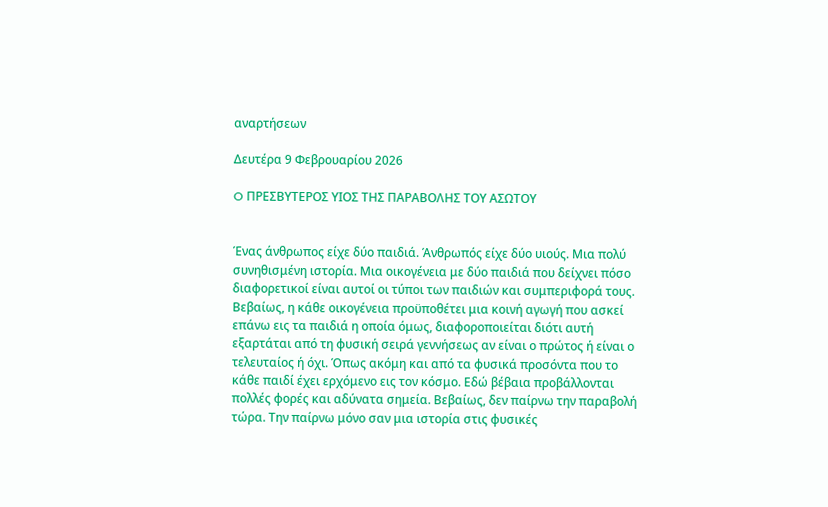αναρτήσεων

Δευτέρα 9 Φεβρουαρίου 2026

O ΠΡΕΣΒΥΤΕΡΟΣ ΥΙΟΣ ΤΗΣ ΠΑΡΑΒΟΛΗΣ ΤΟΥ ΑΣΩΤΟΥ


Ένας άνθρωπος είχε δύο παιδιά. Άνθρωπός είχε δύο υιούς. Μια πολύ συνηθισμένη ιστορία. Μια οικογένεια με δύο παιδιά που δείχνει πόσο διαφορετικοί είναι αυτοί οι τύποι των παιδιών και συμπεριφορά τους. Βεβαίως, η κάθε οικογένεια προϋποθέτει μια κοινή αγωγή που ασκεί επάνω εις τα παιδιά η οποία όμως, διαφοροποιείται διότι αυτή εξαρτάται από τη φυσική σειρά γεννήσεως αν είναι ο πρώτος ή είναι ο τελευταίος ή όχι. Όπως ακόμη και από τα φυσικά προσόντα που το κάθε παιδί έχει ερχόμενο εις τον κόσμο. Εδώ βέβαια προβάλλονται πολλές φορές και αδύνατα σημεία. Βεβαίως, δεν παίρνω την παραβολή τώρα. Την παίρνω μόνο σαν μια ιστορία στις φυσικές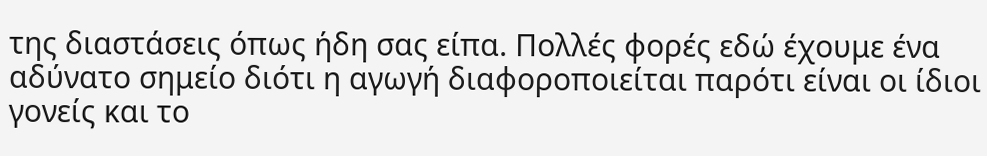της διαστάσεις όπως ήδη σας είπα. Πολλές φορές εδώ έχουμε ένα αδύνατο σημείο διότι η αγωγή διαφοροποιείται παρότι είναι οι ίδιοι γονείς και το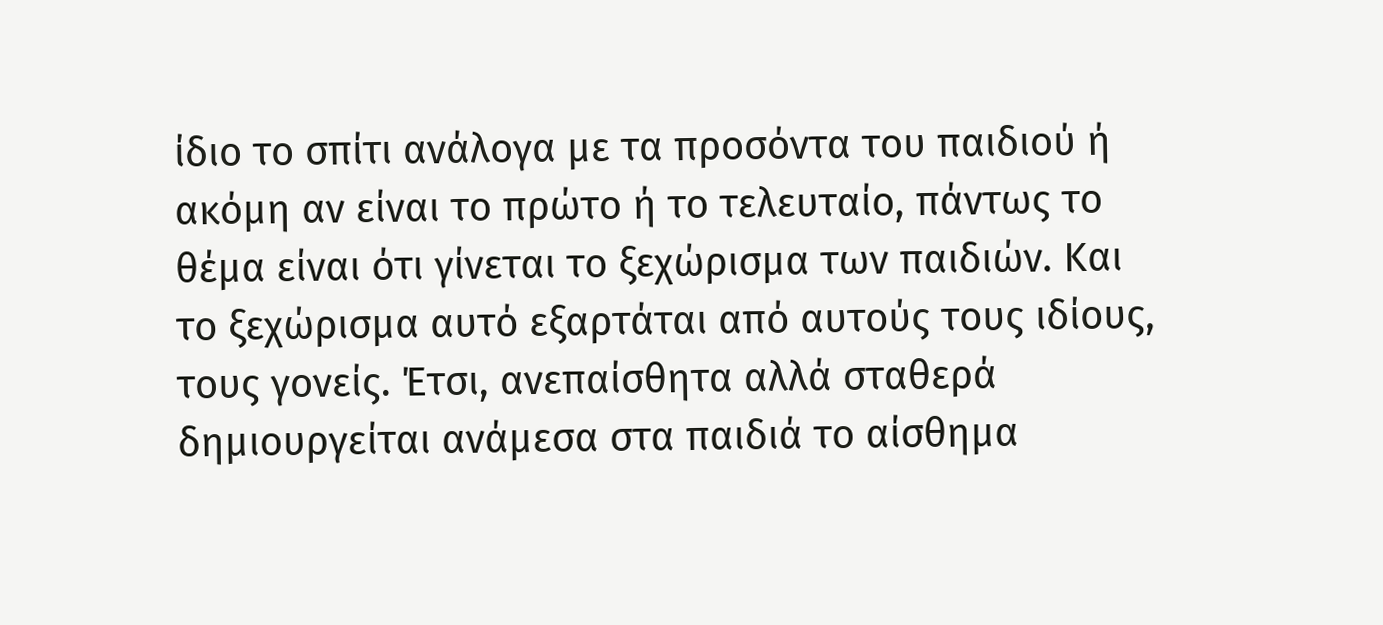ίδιο το σπίτι ανάλογα με τα προσόντα του παιδιού ή ακόμη αν είναι το πρώτο ή το τελευταίο, πάντως το θέμα είναι ότι γίνεται το ξεχώρισμα των παιδιών. Και το ξεχώρισμα αυτό εξαρτάται από αυτούς τους ιδίους, τους γονείς. Έτσι, ανεπαίσθητα αλλά σταθερά δημιουργείται ανάμεσα στα παιδιά το αίσθημα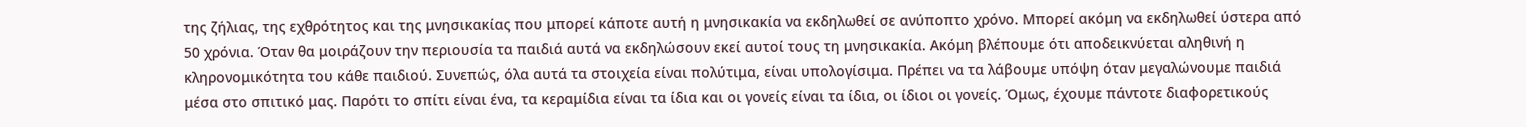της ζήλιας, της εχθρότητος και της μνησικακίας που μπορεί κάποτε αυτή η μνησικακία να εκδηλωθεί σε ανύποπτο χρόνο. Μπορεί ακόμη να εκδηλωθεί ύστερα από 50 χρόνια. Όταν θα μοιράζουν την περιουσία τα παιδιά αυτά να εκδηλώσουν εκεί αυτοί τους τη μνησικακία. Ακόμη βλέπουμε ότι αποδεικνύεται αληθινή η κληρονομικότητα του κάθε παιδιού. Συνεπώς, όλα αυτά τα στοιχεία είναι πολύτιμα, είναι υπολογίσιμα. Πρέπει να τα λάβουμε υπόψη όταν μεγαλώνουμε παιδιά μέσα στο σπιτικό μας. Παρότι το σπίτι είναι ένα, τα κεραμίδια είναι τα ίδια και οι γονείς είναι τα ίδια, οι ίδιοι οι γονείς. Όμως, έχουμε πάντοτε διαφορετικούς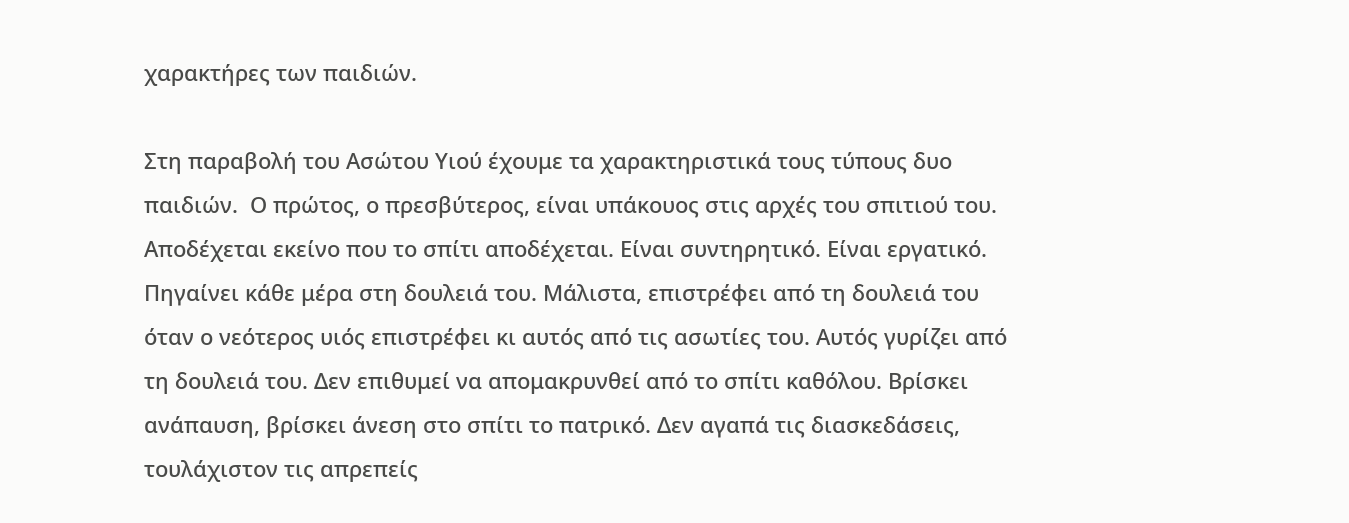χαρακτήρες των παιδιών.

Στη παραβολή του Ασώτου Υιού έχουμε τα χαρακτηριστικά τους τύπους δυο  παιδιών.  Ο πρώτος, ο πρεσβύτερος, είναι υπάκουος στις αρχές του σπιτιού του. Αποδέχεται εκείνο που το σπίτι αποδέχεται. Είναι συντηρητικό. Είναι εργατικό. Πηγαίνει κάθε μέρα στη δουλειά του. Μάλιστα, επιστρέφει από τη δουλειά του όταν ο νεότερος υιός επιστρέφει κι αυτός από τις ασωτίες του. Αυτός γυρίζει από τη δουλειά του. Δεν επιθυμεί να απομακρυνθεί από το σπίτι καθόλου. Βρίσκει ανάπαυση, βρίσκει άνεση στο σπίτι το πατρικό. Δεν αγαπά τις διασκεδάσεις, τουλάχιστον τις απρεπείς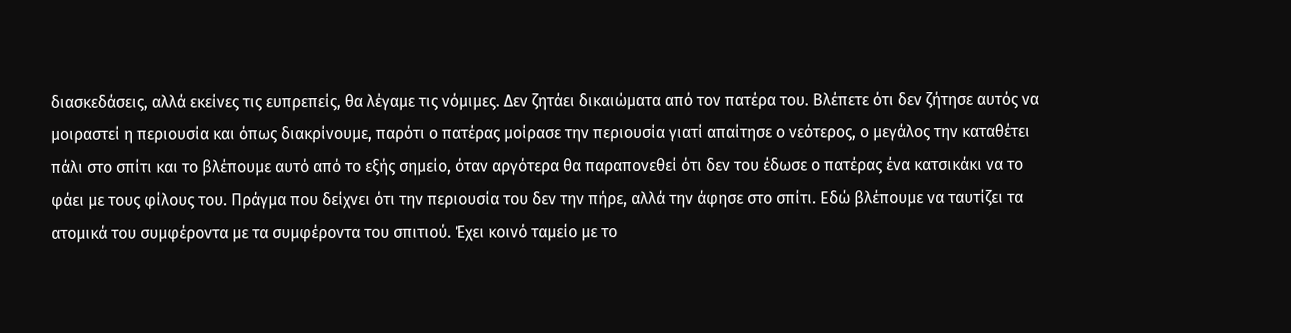διασκεδάσεις, αλλά εκείνες τις ευπρεπείς, θα λέγαμε τις νόμιμες. Δεν ζητάει δικαιώματα από τον πατέρα του. Βλέπετε ότι δεν ζήτησε αυτός να μοιραστεί η περιουσία και όπως διακρίνουμε, παρότι ο πατέρας μοίρασε την περιουσία γιατί απαίτησε ο νεότερος, ο μεγάλος την καταθέτει πάλι στο σπίτι και το βλέπουμε αυτό από το εξής σημείο, όταν αργότερα θα παραπονεθεί ότι δεν του έδωσε ο πατέρας ένα κατσικάκι να το φάει με τους φίλους του. Πράγμα που δείχνει ότι την περιουσία του δεν την πήρε, αλλά την άφησε στο σπίτι. Εδώ βλέπουμε να ταυτίζει τα ατομικά του συμφέροντα με τα συμφέροντα του σπιτιού. Έχει κοινό ταμείο με το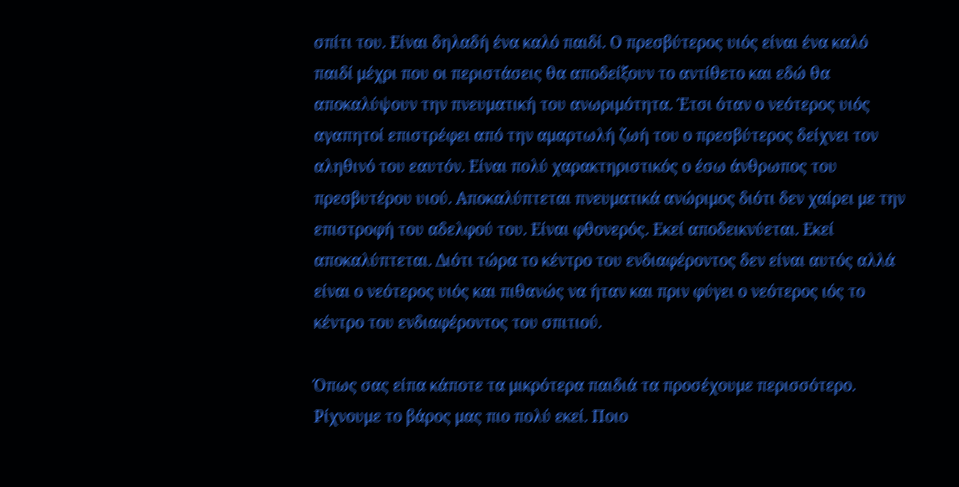σπίτι του. Είναι δηλαδή ένα καλό παιδί. Ο πρεσβύτερος υιός είναι ένα καλό παιδί μέχρι που οι περιστάσεις θα αποδείξουν το αντίθετο και εδώ θα αποκαλύψουν την πνευματική του ανωριμότητα. Έτσι όταν ο νεότερος υιός αγαπητοί επιστρέφει από την αμαρτωλή ζωή του ο πρεσβύτερος δείχνει τον αληθινό του εαυτόν. Είναι πολύ χαρακτηριστικός ο έσω άνθρωπος του πρεσβυτέρου υιού. Αποκαλύπτεται πνευματικά ανώριμος διότι δεν χαίρει με την επιστροφή του αδελφού του. Είναι φθονερός. Εκεί αποδεικνύεται. Εκεί αποκαλύπτεται. Διότι τώρα το κέντρο του ενδιαφέροντος δεν είναι αυτός αλλά είναι ο νεότερος υιός και πιθανώς να ήταν και πριν φύγει ο νεότερος ιός το κέντρο του ενδιαφέροντος του σπιτιού.

Όπως σας είπα κάποτε τα μικρότερα παιδιά τα προσέχουμε περισσότερο. Ρίχνουμε το βάρος μας πιο πολύ εκεί. Ποιο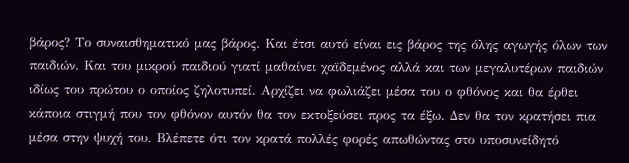βάρος? Το συναισθηματικό μας βάρος. Και έτσι αυτό είναι εις βάρος της όλης αγωγής όλων των παιδιών. Και του μικρού παιδιού γιατί μαθαίνει χαϊδεμένος αλλά και των μεγαλυτέρων παιδιών ιδίως του πρώτου ο οποίος ζηλοτυπεί. Αρχίζει να φωλιάζει μέσα του ο φθόνος και θα έρθει κάποια στιγμή που τον φθόνον αυτόν θα τον εκτοξεύσει προς τα έξω. Δεν θα τον κρατήσει πια μέσα στην ψυχή του. Βλέπετε ότι τον κρατά πολλές φορές απωθώντας στο υποσυνείδητό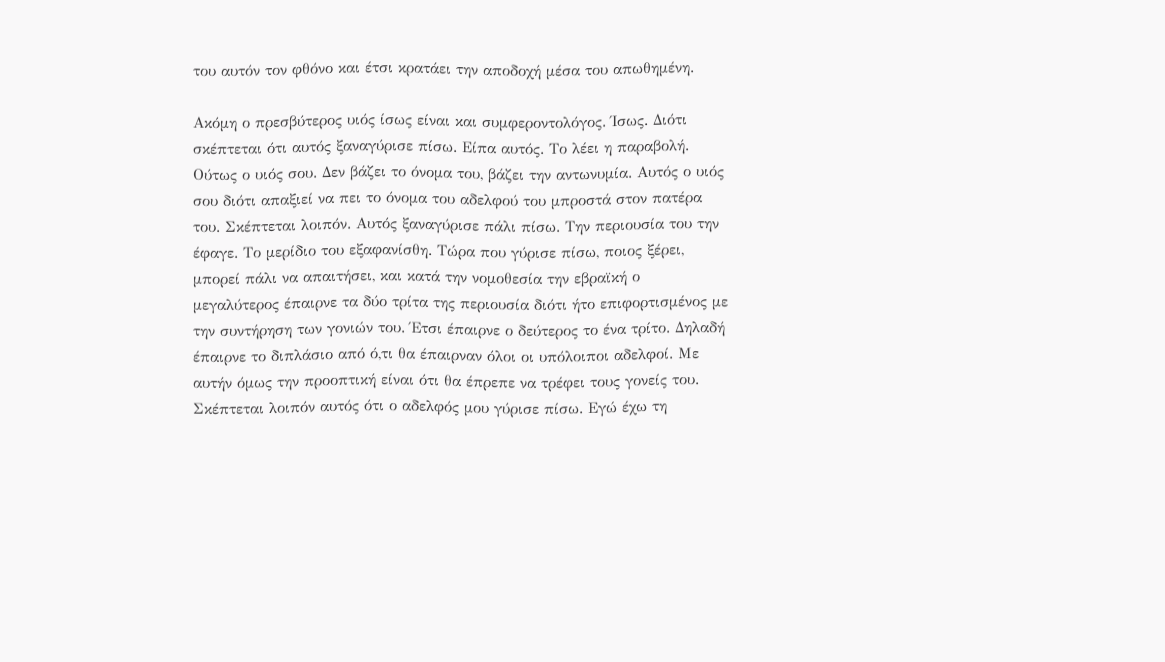του αυτόν τον φθόνο και έτσι κρατάει την αποδοχή μέσα του απωθημένη.

Ακόμη ο πρεσβύτερος υιός ίσως είναι και συμφεροντολόγος. Ίσως. Διότι σκέπτεται ότι αυτός ξαναγύρισε πίσω. Είπα αυτός. Το λέει η παραβολή. Ούτως ο υιός σου. Δεν βάζει το όνομα του, βάζει την αντωνυμία. Αυτός ο υιός σου διότι απαξιεί να πει το όνομα του αδελφού του μπροστά στον πατέρα του. Σκέπτεται λοιπόν. Αυτός ξαναγύρισε πάλι πίσω. Την περιουσία του την έφαγε. Το μερίδιο του εξαφανίσθη. Τώρα που γύρισε πίσω, ποιος ξέρει, μπορεί πάλι να απαιτήσει, και κατά την νομοθεσία την εβραϊκή ο μεγαλύτερος έπαιρνε τα δύο τρίτα της περιουσία διότι ήτο επιφορτισμένος με την συντήρηση των γονιών του. Έτσι έπαιρνε ο δεύτερος το ένα τρίτο. Δηλαδή έπαιρνε το διπλάσιο από ό,τι θα έπαιρναν όλοι οι υπόλοιποι αδελφοί. Με αυτήν όμως την προοπτική είναι ότι θα έπρεπε να τρέφει τους γονείς του. Σκέπτεται λοιπόν αυτός ότι ο αδελφός μου γύρισε πίσω. Εγώ έχω τη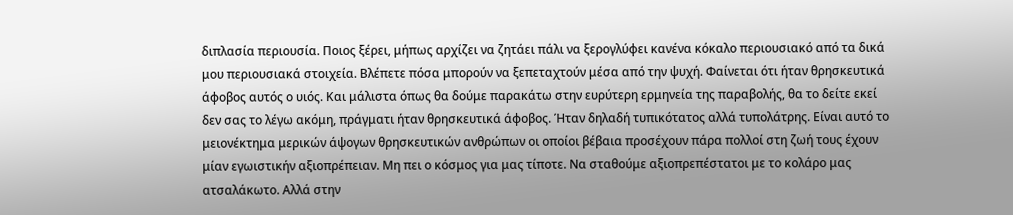διπλασία περιουσία. Ποιος ξέρει, μήπως αρχίζει να ζητάει πάλι να ξερογλύφει κανένα κόκαλο περιουσιακό από τα δικά μου περιουσιακά στοιχεία. Βλέπετε πόσα μπορούν να ξεπεταχτούν μέσα από την ψυχή. Φαίνεται ότι ήταν θρησκευτικά άφοβος αυτός ο υιός. Και μάλιστα όπως θα δούμε παρακάτω στην ευρύτερη ερμηνεία της παραβολής, θα το δείτε εκεί δεν σας το λέγω ακόμη, πράγματι ήταν θρησκευτικά άφοβος. Ήταν δηλαδή τυπικότατος αλλά τυπολάτρης. Είναι αυτό το μειονέκτημα μερικών άψογων θρησκευτικών ανθρώπων οι οποίοι βέβαια προσέχουν πάρα πολλοί στη ζωή τους έχουν μίαν εγωιστικήν αξιοπρέπειαν. Μη πει ο κόσμος για μας τίποτε. Να σταθούμε αξιοπρεπέστατοι με το κολάρο μας ατσαλάκωτο. Αλλά στην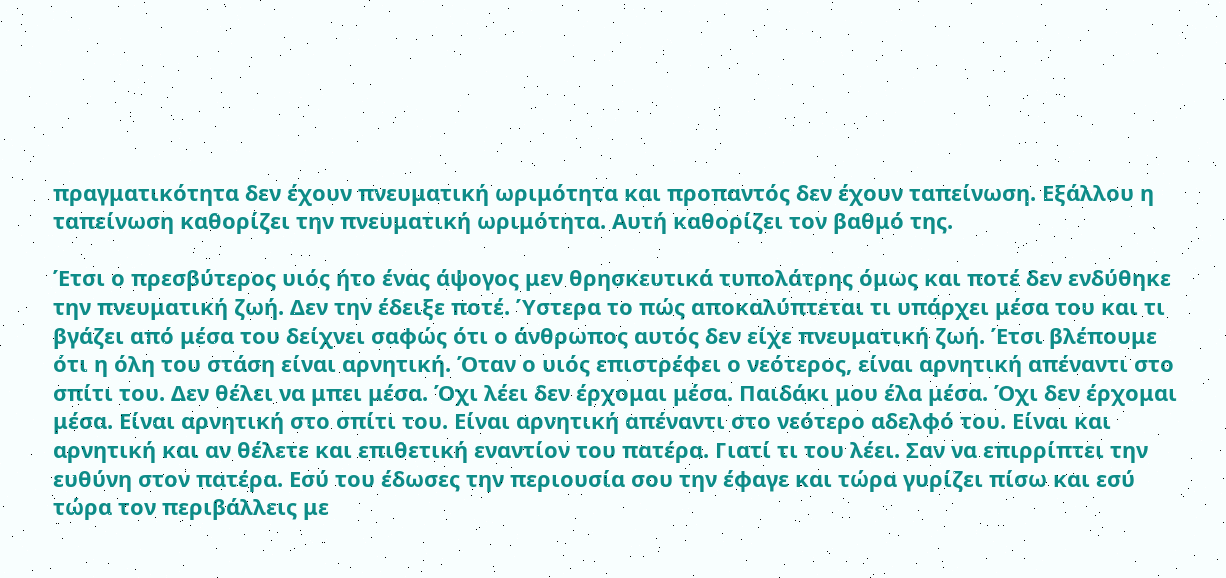πραγματικότητα δεν έχουν πνευματική ωριμότητα και προπαντός δεν έχουν ταπείνωση. Εξάλλου η ταπείνωση καθορίζει την πνευματική ωριμότητα. Αυτή καθορίζει τον βαθμό της.

Έτσι ο πρεσβύτερος υιός ήτο ένας άψογος μεν θρησκευτικά τυπολάτρης όμως και ποτέ δεν ενδύθηκε την πνευματική ζωή. Δεν την έδειξε ποτέ. Ύστερα το πώς αποκαλύπτεται τι υπάρχει μέσα του και τι βγάζει από μέσα του δείχνει σαφώς ότι ο άνθρωπος αυτός δεν είχε πνευματική ζωή. Έτσι βλέπουμε ότι η όλη του στάση είναι αρνητική. Όταν ο υιός επιστρέφει ο νεότερος, είναι αρνητική απέναντι στο σπίτι του. Δεν θέλει να μπει μέσα. Όχι λέει δεν έρχομαι μέσα. Παιδάκι μου έλα μέσα. Όχι δεν έρχομαι μέσα. Είναι αρνητική στο σπίτι του. Είναι αρνητική απέναντι στο νεότερο αδελφό του. Είναι και αρνητική και αν θέλετε και επιθετική εναντίον του πατέρα. Γιατί τι του λέει. Σαν να επιρρίπτει την ευθύνη στον πατέρα. Εσύ του έδωσες την περιουσία σου την έφαγε και τώρα γυρίζει πίσω και εσύ τώρα τον περιβάλλεις με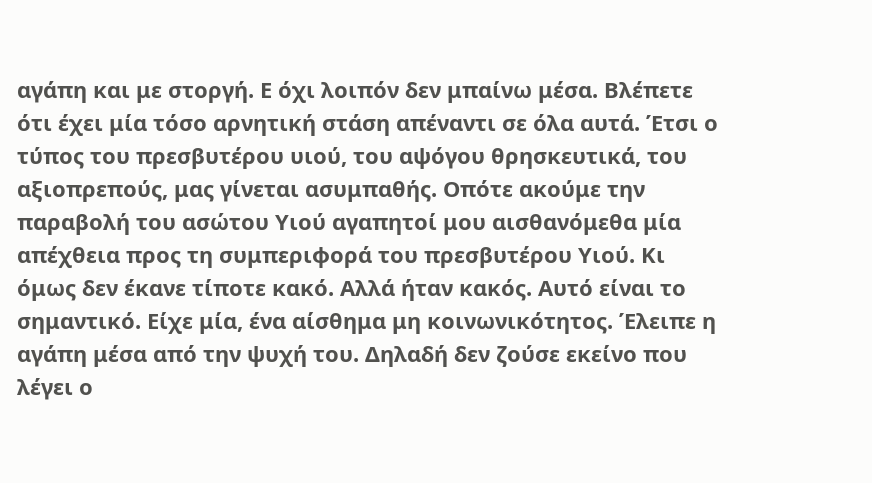αγάπη και με στοργή. Ε όχι λοιπόν δεν μπαίνω μέσα. Βλέπετε ότι έχει μία τόσο αρνητική στάση απέναντι σε όλα αυτά. Έτσι ο τύπος του πρεσβυτέρου υιού, του αψόγου θρησκευτικά, του αξιοπρεπούς, μας γίνεται ασυμπαθής. Οπότε ακούμε την παραβολή του ασώτου Υιού αγαπητοί μου αισθανόμεθα μία απέχθεια προς τη συμπεριφορά του πρεσβυτέρου Υιού. Κι όμως δεν έκανε τίποτε κακό. Αλλά ήταν κακός. Αυτό είναι το σημαντικό. Είχε μία, ένα αίσθημα μη κοινωνικότητος. Έλειπε η αγάπη μέσα από την ψυχή του. Δηλαδή δεν ζούσε εκείνο που λέγει ο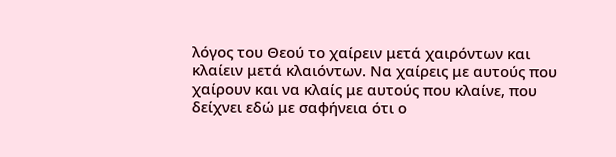λόγος του Θεού το χαίρειν μετά χαιρόντων και κλαίειν μετά κλαιόντων. Να χαίρεις με αυτούς που χαίρουν και να κλαίς με αυτούς που κλαίνε, που δείχνει εδώ με σαφήνεια ότι ο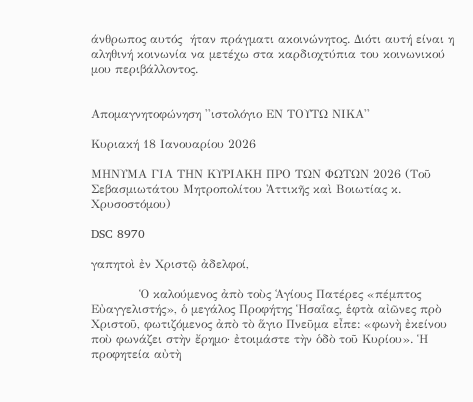άνθρωπος αυτός  ήταν πράγματι ακοινώνητος. Διότι αυτή είναι η αληθινή κοινωνία να μετέχω στα καρδιοχτύπια του κοινωνικού μου περιβάλλοντος.


Απομαγνητοφώνηση ''ιστολόγιο ΕΝ ΤΟΥΤΩ ΝΙΚΑ''

Κυριακή 18 Ιανουαρίου 2026

ΜΗΝΥΜΑ ΓΙΑ ΤΗΝ ΚΥΡΙΑΚΗ ΠΡΟ ΤΩΝ ΦΩΤΩΝ 2026 (Τοῦ Σεβασμιωτάτου Μητροπολίτου Ἀττικῆς καὶ Βοιωτίας κ. Χρυσοστόμου)

DSC 8970

γαπητοὶ ἐν Χριστῷ ἀδελφοί,

            Ὁ καλούμενος ἀπὸ τοὺς Ἁγίους Πατέρες «πέμπτος Εὐαγγελιστής», ὁ μεγάλος Προφήτης Ἡσαΐας, ἑφτὰ αἰῶνες πρὸ Χριστοῦ, φωτιζόμενος ἀπὸ τὸ ἅγιο Πνεῦμα εἶπε: «φωνὴ ἐκείνου ποὺ φωνάζει στὴν ἔρημο· ἐτοιμάστε τὴν ὁδὸ τοῦ Κυρίου». Ἡ προφητεία αὐτὴ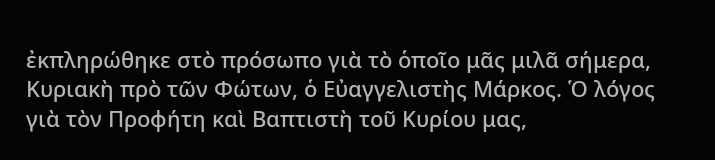ἐκπληρώθηκε στὸ πρόσωπο γιὰ τὸ ὁποῖο μᾶς μιλᾶ σήμερα, Κυριακὴ πρὸ τῶν Φώτων, ὁ Εὐαγγελιστὴς Μάρκος. Ὁ λόγος γιὰ τὸν Προφήτη καὶ Βαπτιστὴ τοῦ Κυρίου μας,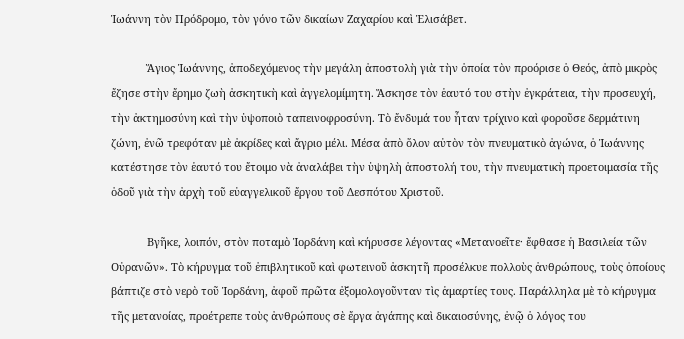Ἰωάννη τὸν Πρόδρομο, τὸν γόνο τῶν δικαίων Ζαχαρίου καὶ Ἐλισάβετ.

            Ἅγιος Ἰωάννης, ἀποδεχόμενος τὴν μεγάλη ἀποστολὴ γιὰ τὴν ὁποία τὸν προόρισε ὁ Θεός, ἀπὸ μικρὸς ἔζησε στὴν ἔρημο ζωὴ ἀσκητικὴ καὶ ἀγγελομίμητη. Ἄσκησε τὸν ἑαυτό του στὴν ἐγκράτεια, τὴν προσευχή, τὴν ἀκτημοσύνη καὶ τὴν ὑψοποιὸ ταπεινοφροσύνη. Τὸ ἔνδυμά του ἦταν τρίχινο καὶ φοροῦσε δερμάτινη ζώνη, ἐνῶ τρεφόταν μὲ ἀκρίδες καὶ ἄγριο μέλι. Μέσα ἀπὸ ὅλον αὐτὸν τὸν πνευματικὸ ἀγώνα, ὁ Ἰωάννης κατέστησε τὸν ἑαυτό του ἔτοιμο νὰ ἀναλάβει τὴν ὑψηλὴ ἀποστολή του, τὴν πνευματικὴ προετοιμασία τῆς ὁδοῦ γιὰ τὴν ἀρχὴ τοῦ εὐαγγελικοῦ ἔργου τοῦ Δεσπότου Χριστοῦ.

            Βγῆκε, λοιπόν, στὸν ποταμὸ Ἰορδάνη καὶ κήρυσσε λέγοντας «Μετανοεῖτε· ἔφθασε ἡ Βασιλεία τῶν Οὐρανῶν». Τὸ κήρυγμα τοῦ ἐπιβλητικοῦ καὶ φωτεινοῦ ἀσκητῆ προσέλκυε πολλοὺς ἀνθρώπους, τοὺς ὁποίους βάπτιζε στὸ νερὸ τοῦ Ἰορδάνη, ἀφοῦ πρῶτα ἐξομολογοῦνταν τὶς ἁμαρτίες τους. Παράλληλα μὲ τὸ κήρυγμα τῆς μετανοίας, προέτρεπε τοὺς ἀνθρώπους σὲ ἔργα ἀγάπης καὶ δικαιοσύνης, ἐνῷ ὁ λόγος του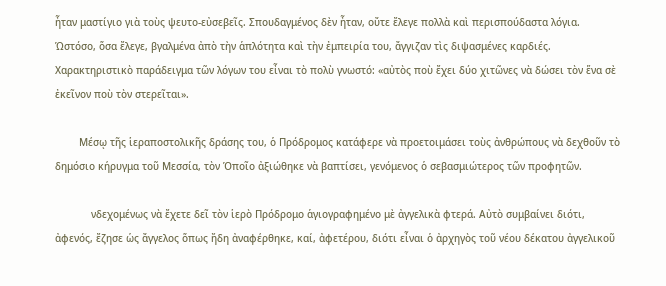ἦταν μαστίγιο γιὰ τοὺς ψευτο-εὐσεβεῖς. Σπουδαγμένος δὲν ἦταν, οὔτε ἔλεγε πολλὰ καὶ περισπούδαστα λόγια. Ὡστόσο, ὅσα ἔλεγε, βγαλμένα ἀπὸ τὴν ἁπλότητα καὶ τὴν ἐμπειρία του, ἄγγιζαν τὶς διψασμένες καρδιές. Χαρακτηριστικὸ παράδειγμα τῶν λόγων του εἶναι τὸ πολὺ γνωστό: «αὐτὸς ποὺ ἔχει δύο χιτῶνες νὰ δώσει τὸν ἕνα σὲ ἐκεῖνον ποὺ τὸν στερεῖται».

        Μέσῳ τῆς ἱεραποστολικῆς δράσης του, ὁ Πρόδρομος κατάφερε νὰ προετοιμάσει τοὺς ἀνθρώπους νὰ δεχθοῦν τὸ δημόσιο κήρυγμα τοῦ Μεσσία, τὸν Ὁποῖο ἀξιώθηκε νὰ βαπτίσει, γενόμενος ὁ σεβασμιώτερος τῶν προφητῶν.

            νδεχομένως νὰ ἔχετε δεῖ τὸν ἱερὸ Πρόδρομο ἁγιογραφημένο μὲ ἀγγελικὰ φτερά. Αὐτὸ συμβαίνει διότι, ἀφενός, ἔζησε ὡς ἄγγελος ὅπως ἤδη ἀναφέρθηκε, καί, ἀφετέρου, διότι εἶναι ὁ ἀρχηγὸς τοῦ νέου δέκατου ἀγγελικοῦ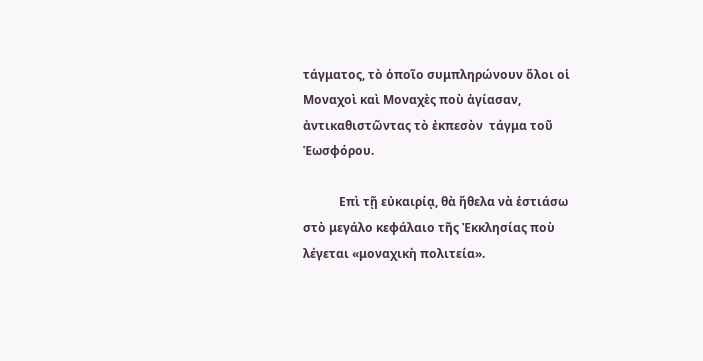τάγματος, τὸ ὁποῖο συμπληρώνουν ὅλοι οἱ Μοναχοὶ καὶ Μοναχὲς ποὺ ἁγίασαν, ἀντικαθιστῶντας τὸ ἐκπεσὸν  τάγμα τοῦ Ἑωσφόρου.

            Επὶ τῇ εὐκαιρίᾳ, θὰ ἤθελα νὰ ἑστιάσω στὸ μεγάλο κεφάλαιο τῆς Ἐκκλησίας ποὺ λέγεται «μοναχικὴ πολιτεία».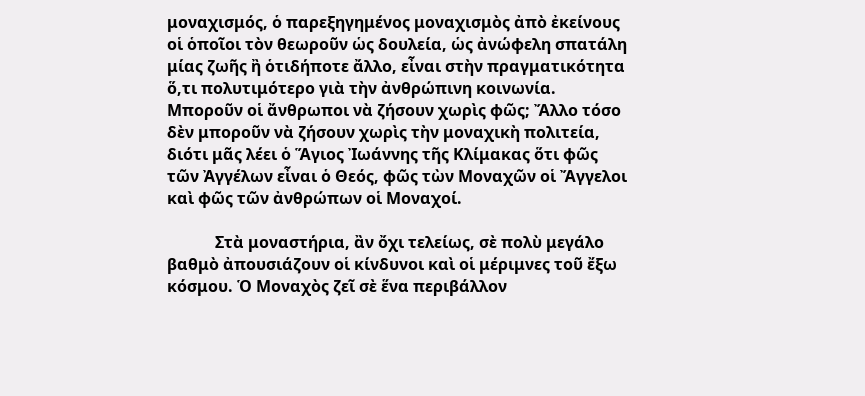μοναχισμός, ὁ παρεξηγημένος μοναχισμὸς ἀπὸ ἐκείνους οἱ ὁποῖοι τὸν θεωροῦν ὡς δουλεία, ὡς ἀνώφελη σπατάλη μίας ζωῆς ἢ ὁτιδήποτε ἄλλο, εἶναι στὴν πραγματικότητα ὅ,τι πολυτιμότερο γιὰ τὴν ἀνθρώπινη κοινωνία. Μποροῦν οἱ ἄνθρωποι νὰ ζήσουν χωρὶς φῶς; Ἄλλο τόσο δὲν μποροῦν νὰ ζήσουν χωρὶς τὴν μοναχικὴ πολιτεία, διότι μᾶς λέει ὁ Ἅγιος Ἰωάννης τῆς Κλίμακας ὅτι φῶς τῶν Ἀγγέλων εἶναι ὁ Θεός, φῶς τὼν Μοναχῶν οἱ Ἄγγελοι καὶ φῶς τῶν ἀνθρώπων οἱ Μοναχοί.

            Στὰ μοναστήρια, ἂν ὄχι τελείως, σὲ πολὺ μεγάλο βαθμὸ ἀπουσιάζουν οἱ κίνδυνοι καὶ οἱ μέριμνες τοῦ ἔξω κόσμου. Ὁ Μοναχὸς ζεῖ σὲ ἕνα περιβάλλον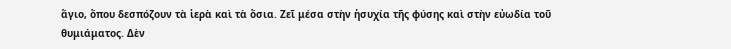ἅγιο, ὅπου δεσπόζουν τὰ ἱερὰ καὶ τὰ ὅσια. Ζεῖ μέσα στὴν ἡσυχία τῆς φύσης καὶ στὴν εὐωδία τοῦ θυμιάματος. Δὲν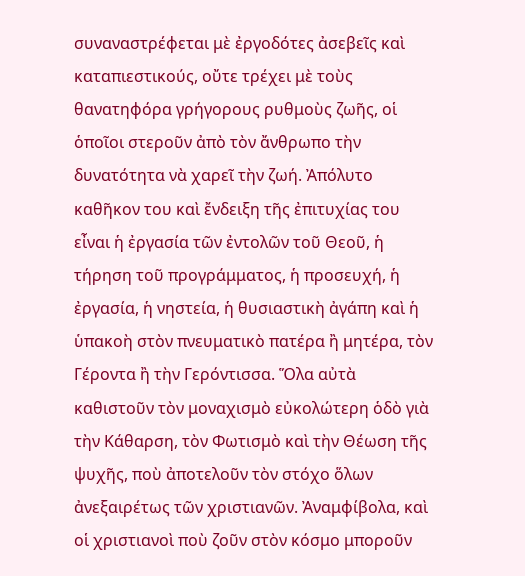συναναστρέφεται μὲ ἐργοδότες ἀσεβεῖς καὶ καταπιεστικούς, οὔτε τρέχει μὲ τοὺς θανατηφόρα γρήγορους ρυθμοὺς ζωῆς, οἱ ὁποῖοι στεροῦν ἀπὸ τὸν ἄνθρωπο τὴν δυνατότητα νὰ χαρεῖ τὴν ζωή. Ἀπόλυτο καθῆκον του καὶ ἔνδειξη τῆς ἐπιτυχίας του εἶναι ἡ ἐργασία τῶν ἐντολῶν τοῦ Θεοῦ, ἡ τήρηση τοῦ προγράμματος, ἡ προσευχή, ἡ ἐργασία, ἡ νηστεία, ἡ θυσιαστικὴ ἀγάπη καὶ ἡ ὑπακοὴ στὸν πνευματικὸ πατέρα ἢ μητέρα, τὸν Γέροντα ἢ τὴν Γερόντισσα. Ὅλα αὐτὰ καθιστοῦν τὸν μοναχισμὸ εὐκολώτερη ὁδὸ γιὰ τὴν Κάθαρση, τὸν Φωτισμὸ καὶ τὴν Θέωση τῆς ψυχῆς, ποὺ ἀποτελοῦν τὸν στόχο ὅλων ἀνεξαιρέτως τῶν χριστιανῶν. Ἀναμφίβολα, καὶ οἱ χριστιανοὶ ποὺ ζοῦν στὸν κόσμο μποροῦν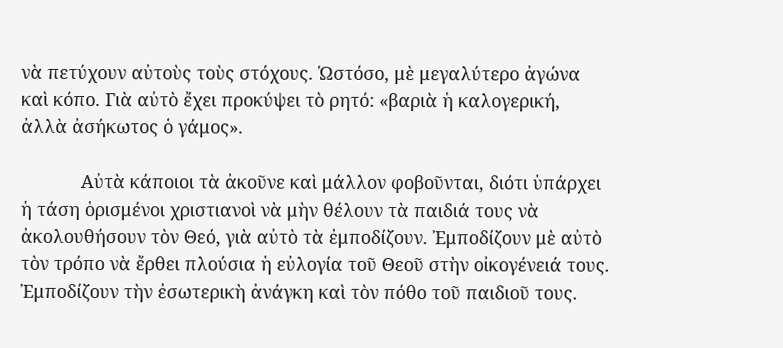νὰ πετύχουν αὐτοὺς τοὺς στόχους. Ὡστόσο, μὲ μεγαλύτερο ἀγώνα καὶ κόπο. Γιὰ αὐτὸ ἔχει προκύψει τὸ ρητό: «βαριὰ ἡ καλογερική, ἀλλὰ ἀσήκωτος ὁ γάμος».

            Αὐτὰ κάποιοι τὰ ἀκοῦνε καὶ μάλλον φοβοῦνται, διότι ὑπάρχει ἡ τάση ὁρισμένοι χριστιανοὶ νὰ μὴν θέλουν τὰ παιδιά τους νὰ ἀκολουθήσουν τὸν Θεό, γιὰ αὐτὸ τὰ ἐμποδίζουν. Ἐμποδίζουν μὲ αὐτὸ τὸν τρόπο νὰ ἔρθει πλούσια ἡ εὐλογία τοῦ Θεοῦ στὴν οἰκογένειά τους. Ἐμποδίζουν τὴν ἐσωτερικὴ ἀνάγκη καὶ τὸν πόθο τοῦ παιδιοῦ τους.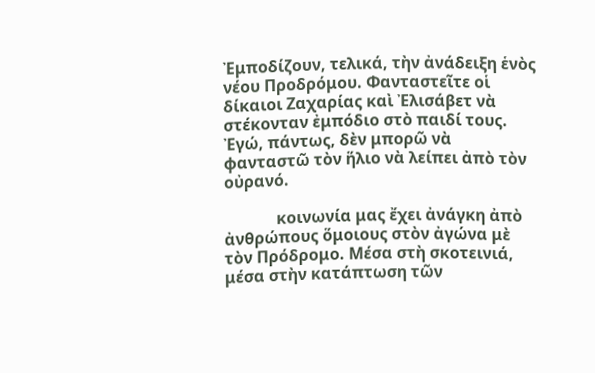Ἐμποδίζουν, τελικά, τὴν ἀνάδειξη ἑνὸς νέου Προδρόμου. Φανταστεῖτε οἱ δίκαιοι Ζαχαρίας καὶ Ἐλισάβετ νὰ στέκονταν ἐμπόδιο στὸ παιδί τους. Ἐγώ, πάντως, δὲν μπορῶ νὰ φανταστῶ τὸν ἥλιο νὰ λείπει ἀπὸ τὸν οὐρανό.

             κοινωνία μας ἔχει ἀνάγκη ἀπὸ ἀνθρώπους ὅμοιους στὸν ἀγώνα μὲ τὸν Πρόδρομο. Μέσα στὴ σκοτεινιά, μέσα στὴν κατάπτωση τῶν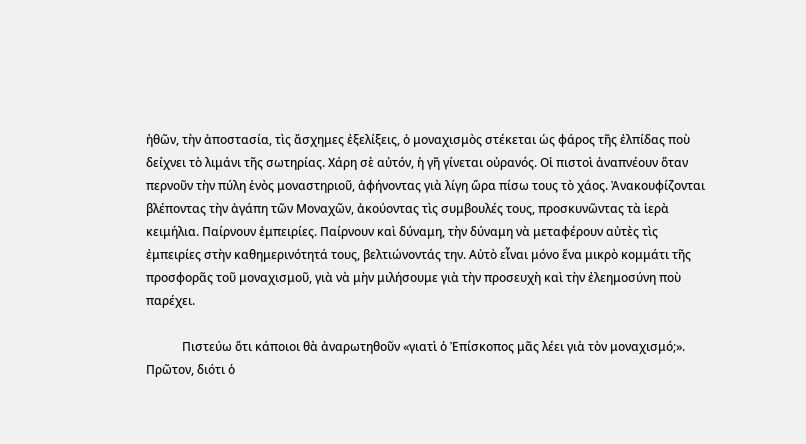ἠθῶν, τὴν ἀποστασία, τὶς ἄσχημες ἐξελίξεις, ὁ μοναχισμὸς στέκεται ὡς φάρος τῆς ἐλπίδας ποὺ δείχνει τὸ λιμάνι τῆς σωτηρίας. Χάρη σὲ αὐτόν, ἡ γῆ γίνεται οὐρανός. Οἱ πιστοὶ ἀναπνέουν ὅταν περνοῦν τὴν πύλη ἑνὸς μοναστηριοῦ, ἀφήνοντας γιὰ λίγη ὥρα πίσω τους τὸ χάος. Ἀνακουφίζονται βλέποντας τὴν ἀγάπη τῶν Μοναχῶν, ἀκούοντας τὶς συμβουλές τους, προσκυνῶντας τὰ ἱερὰ κειμήλια. Παίρνουν ἐμπειρίες. Παίρνουν καὶ δύναμη, τὴν δύναμη νὰ μεταφέρουν αὐτὲς τὶς ἐμπειρίες στὴν καθημερινότητά τους, βελτιώνοντάς την. Αὐτὸ εἶναι μόνο ἕνα μικρὸ κομμάτι τῆς προσφορᾶς τοῦ μοναχισμοῦ, γιὰ νὰ μὴν μιλήσουμε γιὰ τὴν προσευχὴ καὶ τὴν ἐλεημοσύνη ποὺ παρέχει.

            Πιστεύω ὅτι κάποιοι θὰ ἀναρωτηθοῦν «γιατὶ ὁ Ἐπίσκοπος μᾶς λέει γιὰ τὸν μοναχισμό;». Πρῶτον, διότι ὁ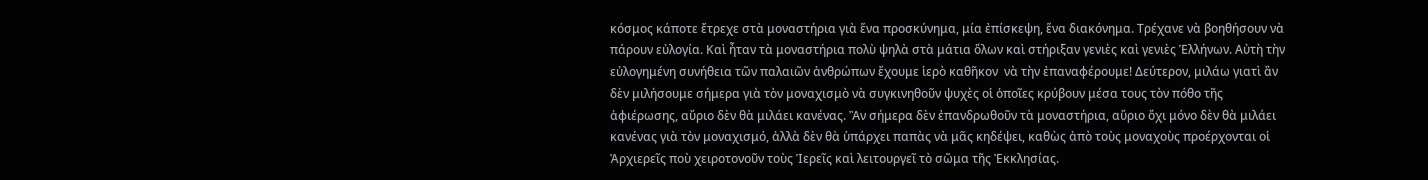κόσμος κάποτε ἔτρεχε στὰ μοναστήρια γιὰ ἕνα προσκύνημα, μία ἐπίσκεψη, ἕνα διακόνημα. Τρέχανε νὰ βοηθήσουν νὰ πάρουν εὐλογία. Καὶ ἦταν τὰ μοναστήρια πολὺ ψηλὰ στὰ μάτια ὅλων καὶ στήριξαν γενιὲς καὶ γενιὲς Ἑλλήνων. Αὐτὴ τὴν εὐλογημένη συνήθεια τῶν παλαιῶν ἀνθρώπων ἔχουμε ἱερὸ καθῆκον  νὰ τὴν ἐπαναφέρουμε! Δεύτερον, μιλάω γιατὶ ἂν δὲν μιλήσουμε σήμερα γιὰ τὸν μοναχισμὸ νὰ συγκινηθοῦν ψυχὲς οἱ ὁποῖες κρύβουν μέσα τους τὸν πόθο τῆς ἀφιέρωσης, αὔριο δὲν θὰ μιλάει κανένας. Ἂν σήμερα δὲν ἐπανδρωθοῦν τὰ μοναστήρια, αὔριο ὄχι μόνο δὲν θὰ μιλάει κανένας γιὰ τὸν μοναχισμό, ἀλλὰ δὲν θὰ ὑπάρχει παπὰς νὰ μᾶς κηδέψει, καθὼς ἀπὸ τοὺς μοναχοὺς προέρχονται οἱ Ἀρχιερεῖς ποὺ χειροτονοῦν τοὺς Ἱερεῖς καὶ λειτουργεῖ τὸ σῶμα τῆς Ἐκκλησίας.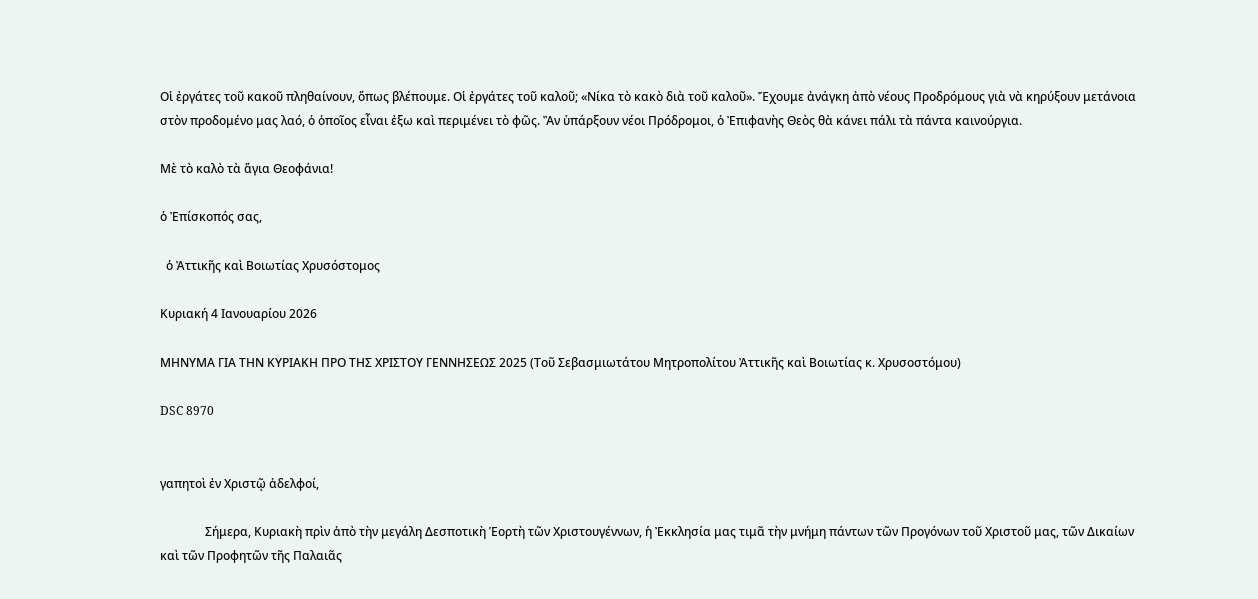Οἱ ἐργάτες τοῦ κακοῦ πληθαίνουν, ὅπως βλέπουμε. Οἱ ἐργάτες τοῦ καλοῦ; «Νίκα τὸ κακὸ διὰ τοῦ καλοῦ». Ἔχουμε ἀνάγκη ἀπὸ νέους Προδρόμους γιὰ νὰ κηρύξουν μετάνοια στὸν προδομένο μας λαό, ὁ ὁποῖος εἶναι ἐξω καὶ περιμένει τὸ φῶς. Ἂν ὑπάρξουν νέοι Πρόδρομοι, ὁ Ἐπιφανὴς Θεὸς θὰ κάνει πάλι τὰ πάντα καινούργια.

Μὲ τὸ καλὸ τὰ ἅγια Θεοφάνια!

ὁ Ἐπίσκοπός σας,

  ὁ Ἀττικῆς καὶ Βοιωτίας Χρυσόστομος

Κυριακή 4 Ιανουαρίου 2026

ΜΗΝΥΜΑ ΓΙΑ ΤΗΝ ΚΥΡΙΑΚΗ ΠΡΟ ΤΗΣ ΧΡΙΣΤΟΥ ΓΕΝΝΗΣΕΩΣ 2025 (Τοῦ Σεβασμιωτάτου Μητροπολίτου Ἀττικῆς καὶ Βοιωτίας κ. Χρυσοστόμου)

DSC 8970


γαπητοὶ ἐν Χριστῷ ἀδελφοί,

               Σήμερα, Κυριακὴ πρὶν ἀπὸ τὴν μεγάλη Δεσποτικὴ Ἑορτὴ τῶν Χριστουγέννων, ἡ Ἐκκλησία μας τιμᾶ τὴν μνήμη πάντων τῶν Προγόνων τοῦ Χριστοῦ μας, τῶν Δικαίων καὶ τῶν Προφητῶν τῆς Παλαιᾶς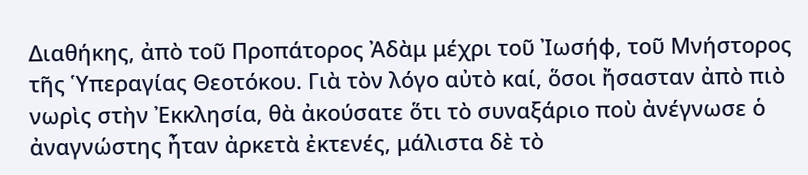Διαθήκης, ἀπὸ τοῦ Προπάτορος Ἀδὰμ μέχρι τοῦ Ἰωσήφ, τοῦ Μνήστορος τῆς Ὑπεραγίας Θεοτόκου. Γιὰ τὸν λόγο αὐτὸ καί, ὅσοι ἤσασταν ἀπὸ πιὸ νωρὶς στὴν Ἐκκλησία, θὰ ἀκούσατε ὅτι τὸ συναξάριο ποὺ ἀνέγνωσε ὁ ἀναγνώστης ἦταν ἀρκετὰ ἐκτενές, μάλιστα δὲ τὸ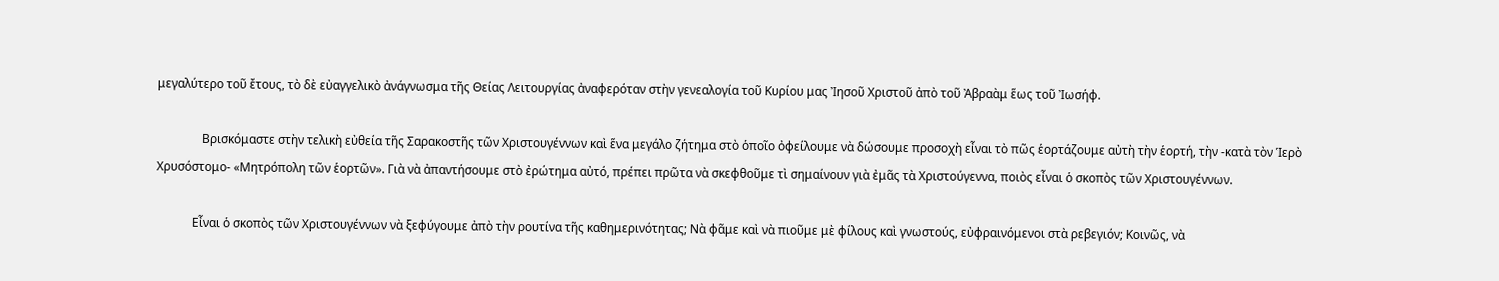μεγαλύτερο τοῦ ἔτους, τὸ δὲ εὐαγγελικὸ ἀνάγνωσμα τῆς Θείας Λειτουργίας ἀναφερόταν στὴν γενεαλογία τοῦ Κυρίου μας Ἰησοῦ Χριστοῦ ἀπὸ τοῦ Ἀβραὰμ ἕως τοῦ Ἰωσήφ.

               Βρισκόμαστε στὴν τελικὴ εὐθεία τῆς Σαρακοστῆς τῶν Χριστουγέννων καὶ ἕνα μεγάλο ζήτημα στὸ ὁποῖο ὀφείλουμε νὰ δώσουμε προσοχὴ εἶναι τὸ πῶς ἑορτάζουμε αὐτὴ τὴν ἑορτή, τὴν -κατὰ τὸν Ἱερὸ Χρυσόστομο- «Μητρόπολη τῶν ἑορτῶν». Γιὰ νὰ ἀπαντήσουμε στὸ ἐρώτημα αὐτό, πρέπει πρῶτα νὰ σκεφθοῦμε τὶ σημαίνουν γιὰ ἐμᾶς τὰ Χριστούγεννα, ποιὸς εἶναι ὁ σκοπὸς τῶν Χριστουγέννων.

            Εἶναι ὁ σκοπὸς τῶν Χριστουγέννων νὰ ξεφύγουμε ἀπὸ τὴν ρουτίνα τῆς καθημερινότητας; Νὰ φᾶμε καὶ νὰ πιοῦμε μὲ φίλους καὶ γνωστούς, εὐφραινόμενοι στὰ ρεβεγιόν; Κοινῶς, νὰ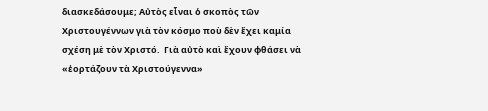διασκεδάσουμε; Αὐτὸς εἶναι ὁ σκοπὸς τῶν Χριστουγέννων γιὰ τὸν κόσμο ποὺ δὲν ἔχει καμία σχέση μὲ τὸν Χριστό.  Γιὰ αὐτὸ καὶ ἔχουν φθάσει νὰ «ἑορτάζουν τὰ Χριστούγεννα»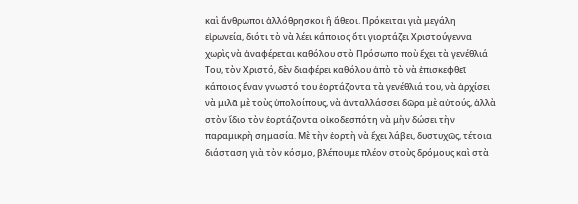καὶ ἄνθρωποι ἀλλόθρησκοι ἢ ἄθεοι. Πρόκειται γιὰ μεγάλη εἰρωνεία, διότι τὸ νὰ λέει κάποιος ὅτι γιορτάζει Χριστούγεννα χωρὶς νὰ ἀναφέρεται καθόλου στὸ Πρόσωπο ποὺ ἔχει τὰ γενέθλιά Του, τὸν Χριστό, δὲν διαφέρει καθόλου ἀπὸ τὸ νὰ ἐπισκεφθεῖ κάποιος ἕναν γνωστό του ἑορτάζοντα τὰ γενέθλιά του, νὰ ἀρχίσει νὰ μιλᾶ μὲ τοὺς ὑπολοίπους, νὰ ἀνταλλάσσει δῶρα μὲ αὐτούς, ἀλλὰ στὸν ἴδιο τὸν ἑορτάζοντα οἰκοδεσπότη νὰ μὴν δώσει τὴν παραμικρὴ σημασία. Μὲ τὴν ἑορτὴ νὰ ἔχει λάβει, δυστυχῶς, τέτοια διάσταση γιὰ τὸν κόσμο, βλέπουμε πλέον στοὺς δρόμους καὶ στὰ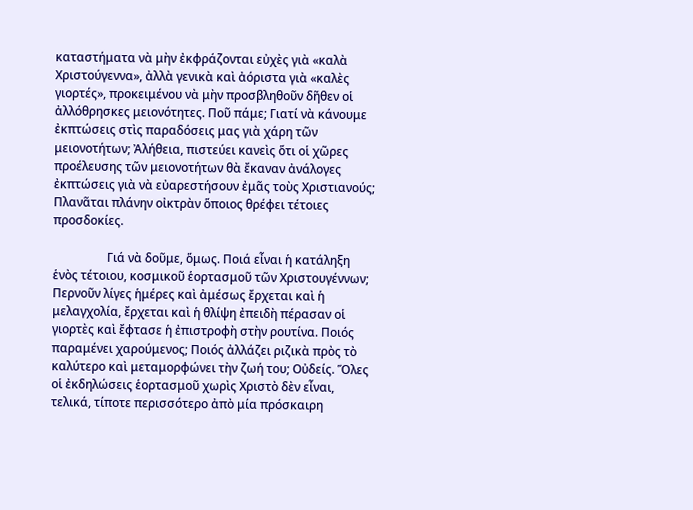καταστήματα νὰ μὴν ἐκφράζονται εὐχὲς γιὰ «καλὰ Χριστούγεννα», ἀλλὰ γενικὰ καὶ ἀόριστα γιὰ «καλὲς γιορτές», προκειμένου νὰ μὴν προσβληθοῦν δῆθεν οἱ ἀλλόθρησκες μειονότητες. Ποῦ πάμε; Γιατί νὰ κάνουμε ἐκπτώσεις στὶς παραδόσεις μας γιὰ χάρη τῶν μειονοτήτων; Ἀλήθεια, πιστεύει κανεὶς ὅτι οἱ χῶρες προέλευσης τῶν μειονοτήτων θὰ ἔκαναν ἀνάλογες ἐκπτώσεις γιὰ νὰ εὐαρεστήσουν ἐμᾶς τοὺς Χριστιανούς; Πλανᾶται πλάνην οἰκτρὰν ὅποιος θρέφει τέτοιες προσδοκίες.

                  Γιά νὰ δοῦμε, ὅμως. Ποιά εἶναι ἡ κατάληξη ἑνὸς τέτοιου, κοσμικοῦ ἑορτασμοῦ τῶν Χριστουγέννων; Περνοῦν λίγες ἡμέρες καὶ ἀμέσως ἔρχεται καὶ ἡ μελαγχολία, ἔρχεται καὶ ἡ θλίψη ἐπειδὴ πέρασαν οἱ γιορτὲς καὶ ἔφτασε ἡ ἐπιστροφὴ στὴν ρουτίνα. Ποιός παραμένει χαρούμενος; Ποιός ἀλλάζει ριζικὰ πρὸς τὸ καλύτερο καὶ μεταμορφώνει τὴν ζωή του; Οὐδείς. Ὅλες οἱ ἐκδηλώσεις ἑορτασμοῦ χωρὶς Χριστὸ δὲν εἶναι, τελικά, τίποτε περισσότερο ἀπὸ μία πρόσκαιρη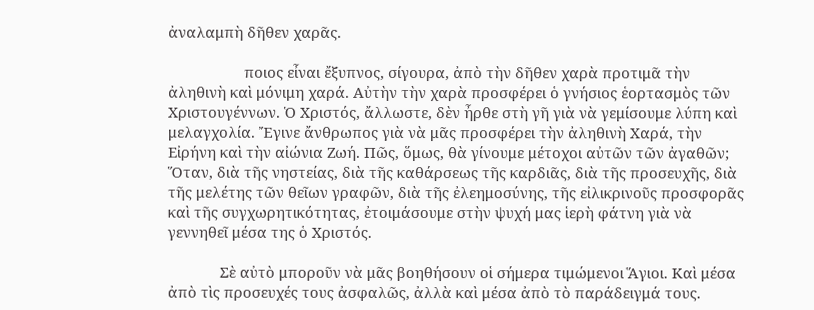ἀναλαμπὴ δῆθεν χαρᾶς.

                   ποιος εἶναι ἔξυπνος, σίγουρα, ἀπὸ τὴν δῆθεν χαρὰ προτιμᾶ τὴν ἀληθινὴ καὶ μόνιμη χαρά. Αὐτὴν τὴν χαρὰ προσφέρει ὁ γνήσιος ἑορτασμὸς τῶν Χριστουγέννων. Ὁ Χριστός, ἄλλωστε, δὲν ἦρθε στὴ γῆ γιὰ νὰ γεμίσουμε λύπη καὶ μελαγχολία. Ἔγινε ἄνθρωπος γιὰ νὰ μᾶς προσφέρει τὴν ἀληθινὴ Χαρά, τὴν Εἰρήνη καὶ τὴν αἰώνια Ζωή. Πῶς, ὅμως, θὰ γίνουμε μέτοχοι αὐτῶν τῶν ἀγαθῶν; Ὅταν, διὰ τῆς νηστείας, διὰ τῆς καθάρσεως τῆς καρδιᾶς, διὰ τῆς προσευχῆς, διὰ τῆς μελέτης τῶν θεῖων γραφῶν, διὰ τῆς ἐλεημοσύνης, τῆς εἰλικρινοῦς προσφορᾶς καὶ τῆς συγχωρητικότητας, ἐτοιμάσουμε στὴν ψυχή μας ἱερὴ φάτνη γιὰ νὰ γεννηθεῖ μέσα της ὁ Χριστός.

             Σὲ αὐτὸ μποροῦν νὰ μᾶς βοηθήσουν οἱ σήμερα τιμώμενοι Ἅγιοι. Καὶ μέσα ἀπὸ τὶς προσευχές τους ἀσφαλῶς, ἀλλὰ καὶ μέσα ἀπὸ τὸ παράδειγμά τους.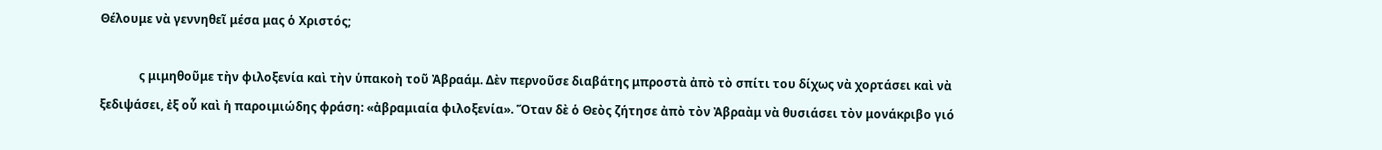Θέλουμε νὰ γεννηθεῖ μέσα μας ὁ Χριστός;

             ς μιμηθοῦμε τὴν φιλοξενία καὶ τὴν ὑπακοὴ τοῦ Ἀβραάμ. Δὲν περνοῦσε διαβάτης μπροστὰ ἀπὸ τὸ σπίτι του δίχως νὰ χορτάσει καὶ νὰ ξεδιψάσει, ἐξ οὗ καὶ ἡ παροιμιώδης φράση: «ἀβραμιαία φιλοξενία». Ὅταν δὲ ὁ Θεὸς ζήτησε ἀπὸ τὸν Ἀβραὰμ νὰ θυσιάσει τὸν μονάκριβο γιό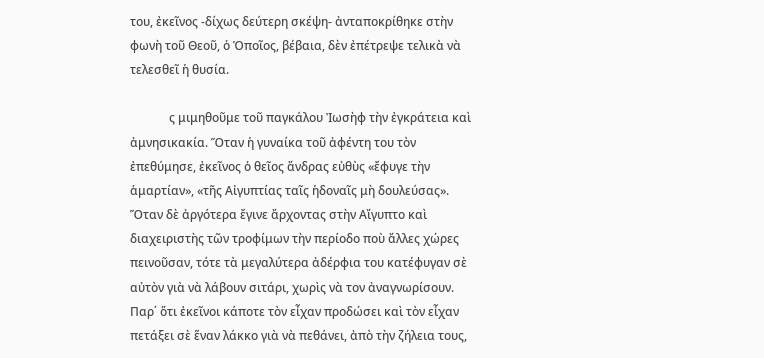του, ἐκεῖνος -δίχως δεύτερη σκέψη- ἀνταποκρίθηκε στὴν φωνὴ τοῦ Θεοῦ, ὁ Ὁποῖος, βέβαια, δὲν ἐπέτρεψε τελικὰ νὰ τελεσθεῖ ἡ θυσία.

             ς μιμηθοῦμε τοῦ παγκάλου Ἰωσὴφ τὴν ἐγκράτεια καὶ ἀμνησικακία. Ὅταν ἡ γυναίκα τοῦ ἀφέντη του τὸν ἐπεθύμησε, ἐκεῖνος ὁ θεῖος ἄνδρας εὐθὺς «ἔφυγε τὴν ἁμαρτίαν», «τῆς Αἰγυπτίας ταῖς ἡδοναῖς μὴ δουλεύσας». Ὅταν δὲ ἀργότερα ἔγινε ἄρχοντας στὴν Αἴγυπτο καὶ διαχειριστὴς τῶν τροφίμων τὴν περίοδο ποὺ ἄλλες χώρες πεινοῦσαν, τότε τὰ μεγαλύτερα ἀδέρφια του κατέφυγαν σὲ αὐτὸν γιὰ νὰ λάβουν σιτάρι, χωρὶς νὰ τον ἀναγνωρίσουν. Παρ΄ ὅτι ἐκεῖνοι κάποτε τὸν εἶχαν προδώσει καὶ τὸν εἶχαν πετάξει σὲ ἕναν λάκκο γιὰ νὰ πεθάνει, ἀπὸ τὴν ζήλεια τους,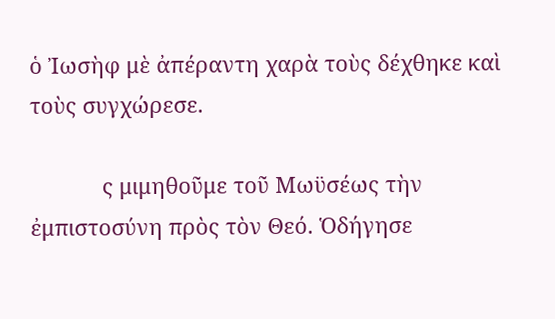ὁ Ἰωσὴφ μὲ ἀπέραντη χαρὰ τοὺς δέχθηκε καὶ τοὺς συγχώρεσε.

            ς μιμηθοῦμε τοῦ Μωϋσέως τὴν ἐμπιστοσύνη πρὸς τὸν Θεό. Ὁδήγησε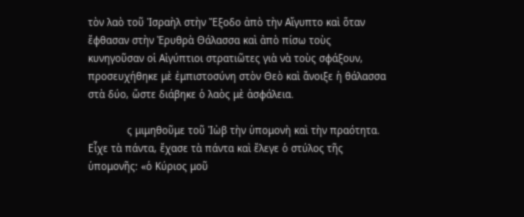τὸν λαὸ τοῦ Ἰσραὴλ στὴν Ἔξοδο ἀπὸ τὴν Αἴγυπτο καὶ ὅταν ἔφθασαν στὴν Ἐρυθρὰ Θάλασσα καὶ ἀπὸ πίσω τοὺς κυνηγοῦσαν οἱ Αἰγύπτιοι στρατιῶτες γιὰ νὰ τοὺς σφάξουν, προσευχήθηκε μὲ ἐμπιστοσύνη στὸν Θεὸ καὶ ἄνοιξε ἡ θάλασσα στὰ δύο, ὥστε διάβηκε ὁ λαὸς μὲ ἀσφάλεια.

             ς μιμηθοῦμε τοῦ Ἰὼβ τὴν ὑπομονὴ καὶ τὴν πραότητα. Εἶχε τὰ πάντα, ἔχασε τὰ πάντα καὶ ἔλεγε ὁ στύλος τῆς ὑπομονῆς: «ὁ Κύριος μοῦ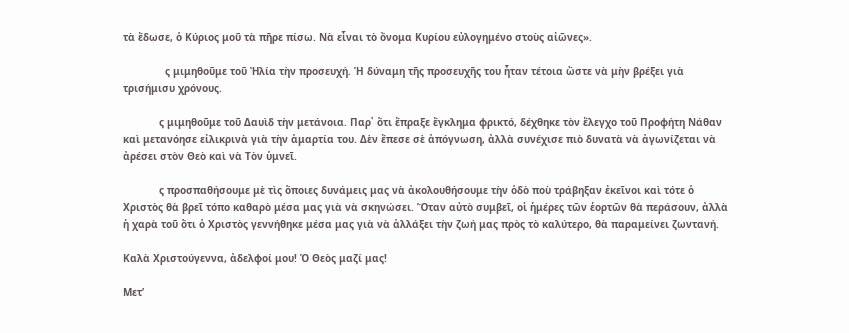τὰ ἔδωσε, ὁ Κύριος μοῦ τὰ πῆρε πίσω. Νὰ εἶναι τὸ ὄνομα Κυρίου εὐλογημένο στοὺς αἰῶνες».

              ς μιμηθοῦμε τοῦ Ἠλία τὴν προσευχή. Ἡ δύναμη τῆς προσευχῆς του ἦταν τέτοια ὥστε νὰ μὴν βρέξει γιὰ τρισήμισυ χρόνους.

            ς μιμηθοῦμε τοῦ Δαυὶδ τὴν μετάνοια. Παρ᾽ ὅτι ἔπραξε ἔγκλημα φρικτό, δέχθηκε τὸν ἔλεγχο τοῦ Προφήτη Νάθαν καὶ μετανόησε εἰλικρινὰ γιὰ τὴν ἁμαρτία του. Δὲν ἔπεσε σὲ ἀπόγνωση, ἀλλὰ συνέχισε πιὸ δυνατὰ νὰ ἀγωνίζεται νὰ ἀρέσει στὸν Θεὸ καὶ νὰ Τὸν ὑμνεῖ.

            ς προσπαθήσουμε μὲ τὶς ὅποιες δυνάμεις μας νὰ ἀκολουθήσουμε τὴν ὁδὸ ποὺ τράβηξαν ἐκεῖνοι καὶ τότε ὁ Χριστὸς θὰ βρεῖ τόπο καθαρὸ μέσα μας γιὰ νὰ σκηνώσει. Ὅταν αὐτὸ συμβεῖ, οἱ ἡμέρες τῶν ἑορτῶν θὰ περάσουν, ἀλλὰ ἡ χαρὰ τοῦ ὅτι ὁ Χριστὸς γεννήθηκε μέσα μας γιὰ νὰ ἀλλάξει τὴν ζωή μας πρὸς τὸ καλύτερο, θὰ παραμείνει ζωντανή.

Καλὰ Χριστούγεννα, ἀδελφοί μου! Ὁ Θεὸς μαζί μας!

Μετ’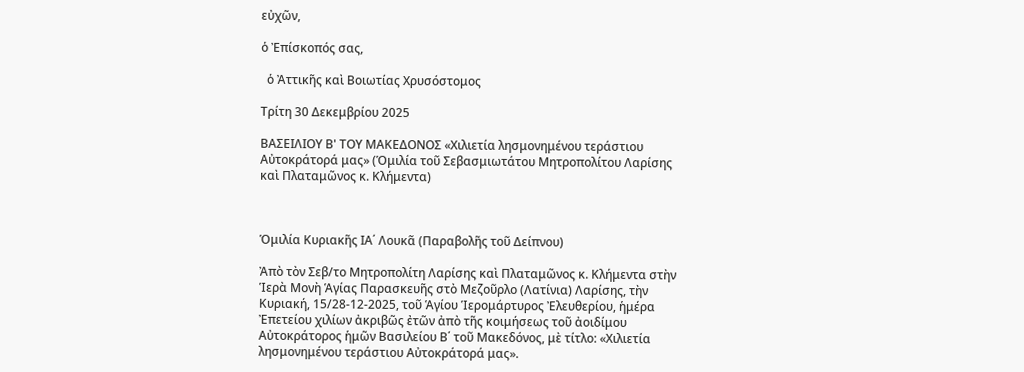εὐχῶν,

ὁ Ἐπίσκοπός σας,

  ὁ Ἀττικῆς καὶ Βοιωτίας Χρυσόστομος

Τρίτη 30 Δεκεμβρίου 2025

ΒΑΣΕΙΛΙΟΥ Β' ΤΟΥ ΜΑΚΕΔΟΝΟΣ «Χιλιετία λησμονημένου τεράστιου Αὐτοκράτορά μας» (Ὁμιλία τοῦ Σεβασμιωτάτου Μητροπολίτου Λαρίσης καὶ Πλαταμῶνος κ. Κλήμεντα)



Ὁμιλία Κυριακῆς ΙΑ΄ Λουκᾶ (Παραβολῆς τοῦ Δείπνου)

Ἀπὸ τὸν Σεβ/το Μητροπολίτη Λαρίσης καὶ Πλαταμῶνος κ. Κλήμεντα στὴν Ἱερὰ Μονὴ Ἁγίας Παρασκευῆς στὸ Μεζοῦρλο (Λατίνια) Λαρίσης, τὴν Κυριακή, 15/28-12-2025, τοῦ Ἁγίου Ἱερομάρτυρος Ἐλευθερίου, ἡμέρα Ἐπετείου χιλίων ἀκριβῶς ἐτῶν ἀπὸ τῆς κοιμήσεως τοῦ ἀοιδίμου Αὐτοκράτορος ἡμῶν Βασιλείου Β΄ τοῦ Μακεδόνος, μὲ τίτλο: «Χιλιετία λησμονημένου τεράστιου Αὐτοκράτορά μας».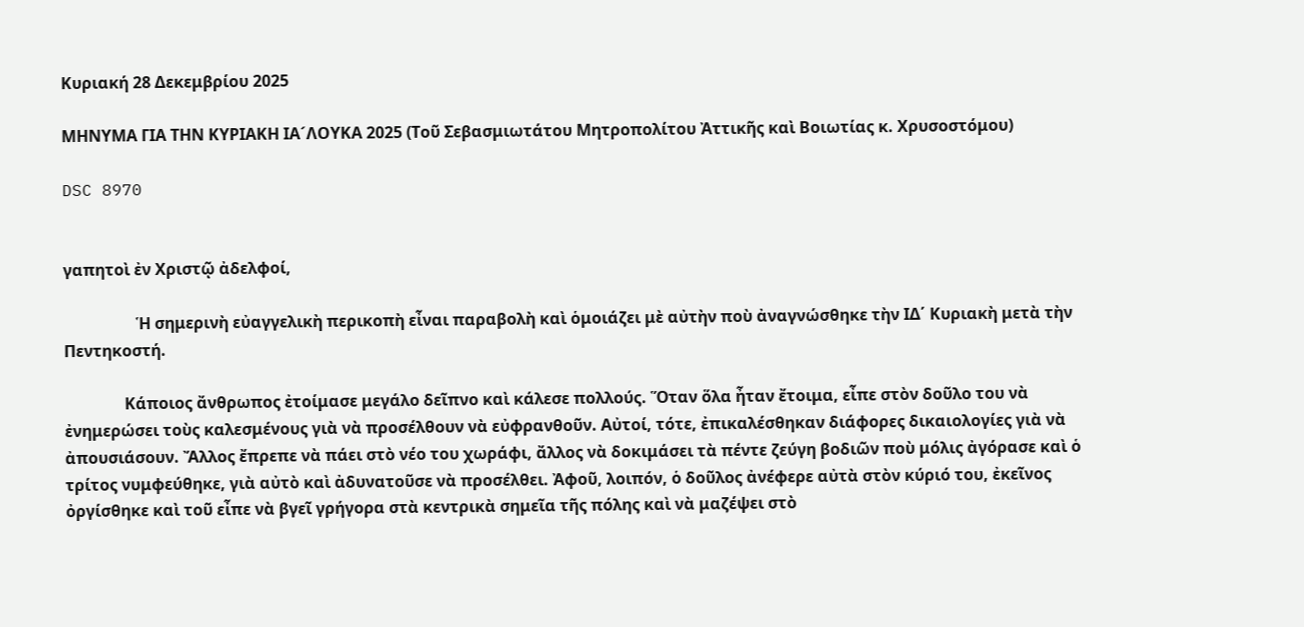Κυριακή 28 Δεκεμβρίου 2025

ΜΗΝΥΜΑ ΓΙΑ ΤΗΝ ΚΥΡΙΑΚΗ ΙΑ´ΛΟΥΚΑ 2025 (Τοῦ Σεβασμιωτάτου Μητροπολίτου Ἀττικῆς καὶ Βοιωτίας κ. Χρυσοστόμου)

DSC 8970


γαπητοὶ ἐν Χριστῷ ἀδελφοί,

                  Ἡ σημερινὴ εὐαγγελικὴ περικοπὴ εἶναι παραβολὴ καὶ ὁμοιάζει μὲ αὐτὴν ποὺ ἀναγνώσθηκε τὴν ΙΔ΄ Κυριακὴ μετὰ τὴν Πεντηκοστή.

               Κάποιος ἄνθρωπος ἐτοίμασε μεγάλο δεῖπνο καὶ κάλεσε πολλούς. Ὅταν ὅλα ἦταν ἔτοιμα, εἶπε στὸν δοῦλο του νὰ ἐνημερώσει τοὺς καλεσμένους γιὰ νὰ προσέλθουν νὰ εὐφρανθοῦν. Αὐτοί, τότε, ἐπικαλέσθηκαν διάφορες δικαιολογίες γιὰ νὰ ἀπουσιάσουν. Ἄλλος ἔπρεπε νὰ πάει στὸ νέο του χωράφι, ἄλλος νὰ δοκιμάσει τὰ πέντε ζεύγη βοδιῶν ποὺ μόλις ἀγόρασε καὶ ὁ τρίτος νυμφεύθηκε, γιὰ αὐτὸ καὶ ἀδυνατοῦσε νὰ προσέλθει. Ἀφοῦ, λοιπόν, ὁ δοῦλος ἀνέφερε αὐτὰ στὸν κύριό του, ἐκεῖνος ὀργίσθηκε καὶ τοῦ εἶπε νὰ βγεῖ γρήγορα στὰ κεντρικὰ σημεῖα τῆς πόλης καὶ νὰ μαζέψει στὸ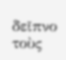δεῖπνο τοὺς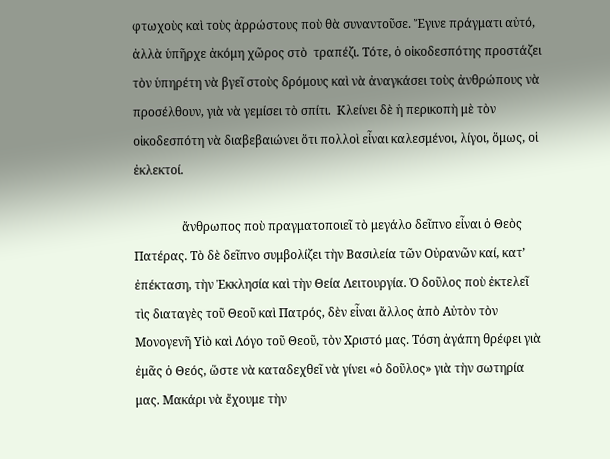φτωχοὺς καὶ τοὺς ἀρρώστους ποὺ θὰ συναντοῦσε. Ἔγινε πράγματι αὐτό, ἀλλὰ ὑπῆρχε ἀκόμη χῶρος στὸ  τραπέζι. Τότε, ὁ οἰκοδεσπότης προστάζει τὸν ὑπηρέτη νὰ βγεῖ στοὺς δρόμους καὶ νὰ ἀναγκάσει τοὺς ἀνθρώπους νὰ προσέλθουν, γιὰ νὰ γεμίσει τὸ σπίτι.  Κλείνει δὲ ἡ περικοπὴ μὲ τὸν οἰκοδεσπότη νὰ διαβεβαιώνει ὅτι πολλοὶ εἶναι καλεσμένοι, λίγοι, ὅμως, οἱ ἐκλεκτοί.

                ἄνθρωπος ποὺ πραγματοποιεῖ τὸ μεγάλο δεῖπνο εἶναι ὁ Θεὸς Πατέρας. Τὸ δὲ δεῖπνο συμβολίζει τὴν Βασιλεία τῶν Οὐρανῶν καί, κατ’ ἐπέκταση, τὴν Ἐκκλησία καὶ τὴν Θεία Λειτουργία. Ὁ δοῦλος ποὺ ἐκτελεῖ τὶς διαταγὲς τοῦ Θεοῦ καὶ Πατρός, δὲν εἶναι ἄλλος ἀπὸ Αὐτὸν τὸν Μονογενῆ Υἱὸ καὶ Λόγο τοῦ Θεοῦ, τὸν Χριστό μας. Τόση ἀγάπη θρέφει γιὰ ἐμᾶς ὁ Θεός, ὥστε νὰ καταδεχθεῖ νὰ γίνει «ὁ δοῦλος» γιὰ τὴν σωτηρία μας. Μακάρι νὰ ἔχουμε τὴν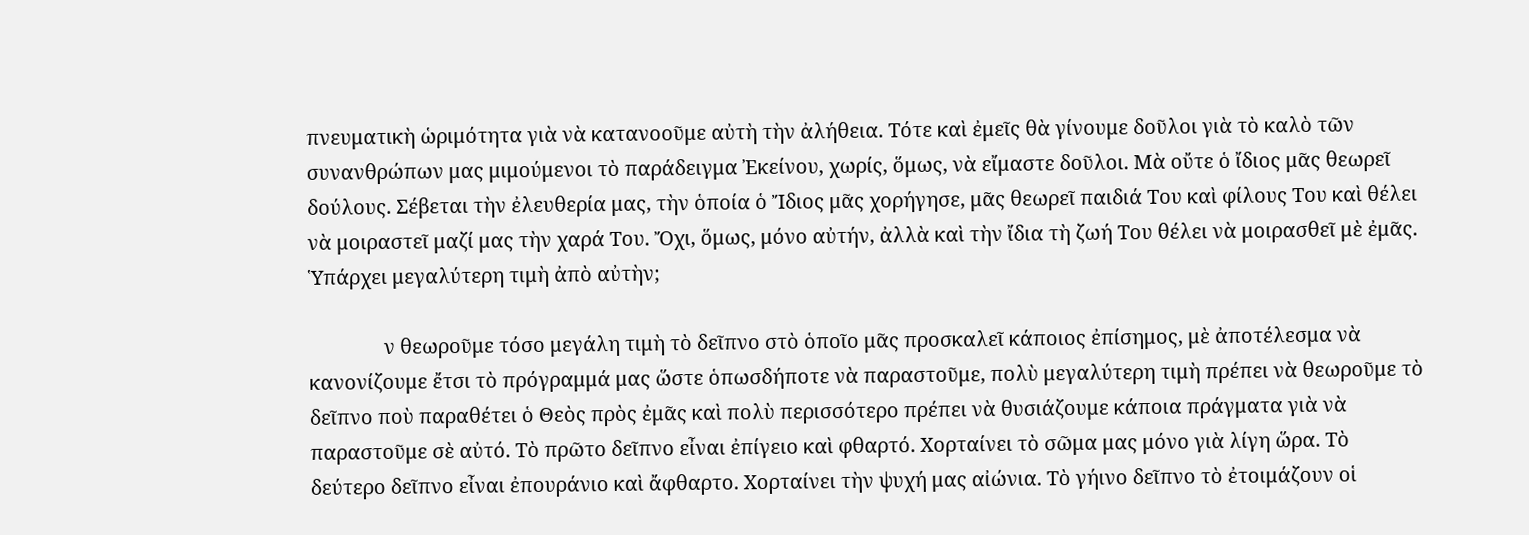πνευματικὴ ὡριμότητα γιὰ νὰ κατανοοῦμε αὐτὴ τὴν ἀλήθεια. Τότε καὶ ἐμεῖς θὰ γίνουμε δοῦλοι γιὰ τὸ καλὸ τῶν συνανθρώπων μας μιμούμενοι τὸ παράδειγμα Ἐκείνου, χωρίς, ὅμως, νὰ εἴμαστε δοῦλοι. Μὰ οὔτε ὁ ἴδιος μᾶς θεωρεῖ δούλους. Σέβεται τὴν ἐλευθερία μας, τὴν ὁποία ὁ Ἴδιος μᾶς χορήγησε, μᾶς θεωρεῖ παιδιά Του καὶ φίλους Του καὶ θέλει νὰ μοιραστεῖ μαζί μας τὴν χαρά Του. Ὄχι, ὅμως, μόνο αὐτήν, ἀλλὰ καὶ τὴν ἴδια τὴ ζωή Του θέλει νὰ μοιρασθεῖ μὲ ἐμᾶς. Ὑπάρχει μεγαλύτερη τιμὴ ἀπὸ αὐτὴν;

               ν θεωροῦμε τόσο μεγάλη τιμὴ τὸ δεῖπνο στὸ ὁποῖο μᾶς προσκαλεῖ κάποιος ἐπίσημος, μὲ ἀποτέλεσμα νὰ κανονίζουμε ἔτσι τὸ πρόγραμμά μας ὥστε ὁπωσδήποτε νὰ παραστοῦμε, πολὺ μεγαλύτερη τιμὴ πρέπει νὰ θεωροῦμε τὸ δεῖπνο ποὺ παραθέτει ὁ Θεὸς πρὸς ἐμᾶς καὶ πολὺ περισσότερο πρέπει νὰ θυσιάζουμε κάποια πράγματα γιὰ νὰ παραστοῦμε σὲ αὐτό. Τὸ πρῶτο δεῖπνο εἶναι ἐπίγειο καὶ φθαρτό. Χορταίνει τὸ σῶμα μας μόνο γιὰ λίγη ὥρα. Τὸ δεύτερο δεῖπνο εἶναι ἐπουράνιο καὶ ἄφθαρτο. Χορταίνει τὴν ψυχή μας αἰώνια. Τὸ γήινο δεῖπνο τὸ ἐτοιμάζουν οἱ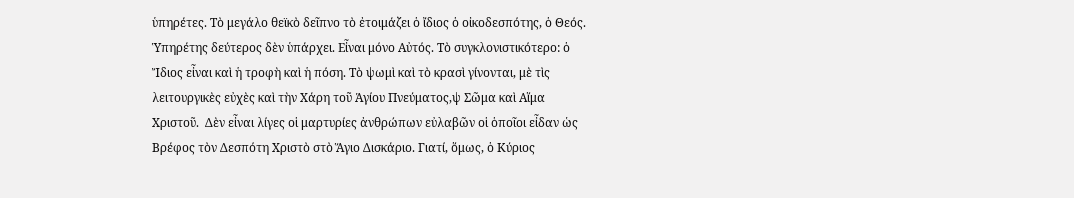ὑπηρέτες. Τὸ μεγάλο θεϊκὸ δεῖπνο τὸ ἐτοιμάζει ὁ ἴδιος ὁ οἰκοδεσπότης, ὁ Θεός. Ὑπηρέτης δεύτερος δὲν ὑπάρχει. Εἶναι μόνο Αὐτός. Τὸ συγκλονιστικότερο: ὁ Ἴδιος εἶναι καὶ ἡ τροφὴ καὶ ἡ πόση. Τὸ ψωμὶ καὶ τὸ κρασὶ γίνονται, μὲ τὶς λειτουργικὲς εὐχὲς καὶ τὴν Χάρη τοῦ Ἁγίου Πνεύματος,ψ Σῶμα καὶ Αἵμα Χριστοῦ.  Δὲν εἶναι λίγες οἱ μαρτυρίες ἀνθρώπων εὐλαβῶν οἱ ὁποῖοι εἶδαν ὡς Βρέφος τὸν Δεσπότη Χριστὸ στὸ Ἅγιο Δισκάριο. Γιατί, ὅμως, ὁ Κύριος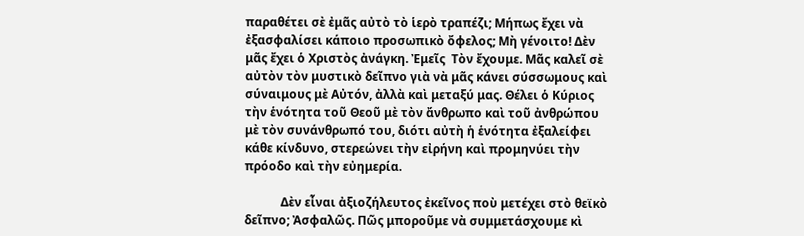παραθέτει σὲ ἐμᾶς αὐτὸ τὸ ἱερὸ τραπέζι; Μήπως ἔχει νὰ ἐξασφαλίσει κάποιο προσωπικὸ ὄφελος; Μὴ γένοιτο! Δὲν μᾶς ἔχει ὁ Χριστὸς ἀνάγκη. Ἐμεῖς  Τὸν ἔχουμε. Μᾶς καλεῖ σὲ αὐτὸν τὸν μυστικὸ δεῖπνο γιὰ νὰ μᾶς κάνει σύσσωμους καὶ σύναιμους μὲ Αὐτόν, ἀλλὰ καὶ μεταξύ μας. Θέλει ὁ Κύριος τὴν ἑνότητα τοῦ Θεοῦ μὲ τὸν ἄνθρωπο καὶ τοῦ ἀνθρώπου μὲ τὸν συνάνθρωπό του, διότι αὐτὴ ἡ ἑνότητα ἐξαλείφει κάθε κίνδυνο, στερεώνει τὴν εἰρήνη καὶ προμηνύει τὴν πρόοδο καὶ τὴν εὐημερία.

            Δὲν εἶναι ἀξιοζήλευτος ἐκεῖνος ποὺ μετέχει στὸ θεϊκὸ δεῖπνο; Ἀσφαλῶς. Πῶς μποροῦμε νὰ συμμετάσχουμε κὶ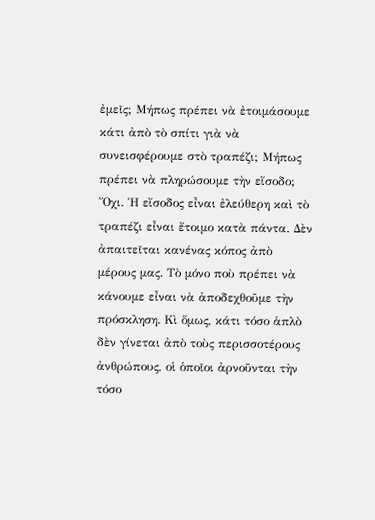ἐμεῖς; Μήπως πρέπει νὰ ἐτοιμάσουμε κάτι ἀπὸ τὸ σπίτι γιὰ νὰ συνεισφέρουμε στὸ τραπέζι; Μήπως πρέπει νὰ πληρώσουμε τὴν εἴσοδο; Ὄχι. Ἡ εἴσοδος εἶναι ἐλεύθερη καὶ τὸ τραπέζι εἶναι ἔτοιμο κατὰ πάντα. Δὲν ἀπαιτεῖται κανένας κόπος ἀπὸ μέρους μας. Τὸ μόνο ποὺ πρέπει νὰ κάνουμε εἶναι νὰ ἀποδεχθοῦμε τὴν πρόσκληση. Κὶ ὅμως, κάτι τόσο ἁπλὸ δὲν γίνεται ἀπὸ τοὺς περισσοτέρους ἀνθρώπους, οἱ ὁποῖοι ἀρνοῦνται τὴν τόσο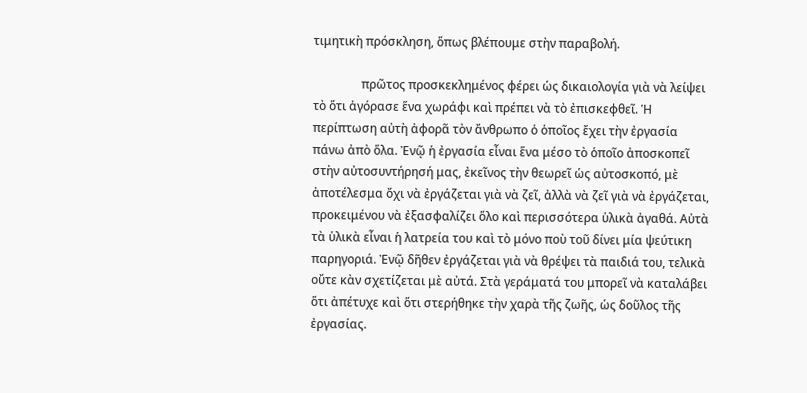τιμητικὴ πρόσκληση, ὅπως βλέπουμε στὴν παραβολή.

                πρῶτος προσκεκλημένος φέρει ὡς δικαιολογία γιὰ νὰ λείψει τὸ ὅτι ἀγόρασε ἕνα χωράφι καὶ πρέπει νὰ τὸ ἐπισκεφθεῖ. Ἡ περίπτωση αὐτὴ ἀφορᾶ τὸν ἄνθρωπο ὁ ὁποῖος ἔχει τὴν ἐργασία πάνω ἀπὸ ὅλα. Ἐνῷ ἡ ἐργασία εἶναι ἕνα μέσο τὸ ὁποῖο ἀποσκοπεῖ στὴν αὐτοσυντήρησή μας, ἐκεῖνος τὴν θεωρεῖ ὡς αὐτοσκοπό, μὲ ἀποτέλεσμα ὄχι νὰ ἐργάζεται γιὰ νὰ ζεῖ, ἀλλὰ νὰ ζεῖ γιὰ νὰ ἐργάζεται, προκειμένου νὰ ἐξασφαλίζει ὅλο καὶ περισσότερα ὑλικὰ ἀγαθά. Αὐτὰ τὰ ὑλικὰ εἶναι ἡ λατρεία του καὶ τὸ μόνο ποὺ τοῦ δίνει μία ψεύτικη παρηγοριά. Ἐνῷ δῆθεν ἐργάζεται γιὰ νὰ θρέψει τὰ παιδιά του, τελικὰ οὔτε κὰν σχετίζεται μὲ αὐτά. Στὰ γεράματά του μπορεῖ νὰ καταλάβει ὅτι ἀπέτυχε καὶ ὅτι στερήθηκε τὴν χαρὰ τῆς ζωῆς, ὡς δοῦλος τῆς ἐργασίας.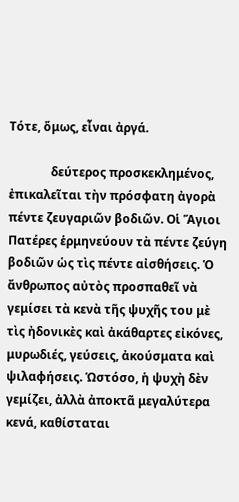Τότε, ὅμως, εἶναι ἀργά.

              δεύτερος προσκεκλημένος, ἐπικαλεῖται τὴν πρόσφατη ἀγορὰ πέντε ζευγαριῶν βοδιῶν. Οἱ Ἅγιοι Πατέρες ἑρμηνεύουν τὰ πέντε ζεύγη βοδιῶν ὡς τὶς πέντε αἰσθήσεις. Ὁ ἄνθρωπος αὐτὸς προσπαθεῖ νὰ γεμίσει τὰ κενὰ τῆς ψυχῆς του μὲ τὶς ἠδονικὲς καὶ ἀκάθαρτες εἰκόνες, μυρωδιές, γεύσεις, ἀκούσματα καὶ ψιλαφήσεις. Ὡστόσο, ἡ ψυχὴ δὲν γεμίζει, ἀλλὰ ἀποκτᾶ μεγαλύτερα κενά, καθίσταται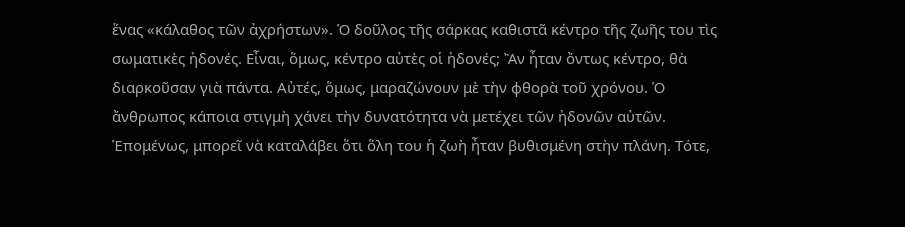ἕνας «κάλαθος τῶν ἀχρήστων». Ὁ δοῦλος τῆς σάρκας καθιστᾶ κέντρο τῆς ζωῆς του τὶς σωματικὲς ἠδονές. Εἶναι, ὅμως, κέντρο αὐτὲς οἱ ἠδονές; Ἂν ἦταν ὄντως κέντρο, θὰ διαρκοῦσαν γιὰ πάντα. Αὐτές, ὅμως, μαραζώνουν μὲ τὴν φθορὰ τοῦ χρόνου. Ὁ ἄνθρωπος κάποια στιγμὴ χάνει τὴν δυνατότητα νὰ μετέχει τῶν ἠδονῶν αὐτῶν. Ἑπομένως, μπορεῖ νὰ καταλάβει ὅτι ὅλη του ἡ ζωὴ ἦταν βυθισμένη στὴν πλάνη. Τότε,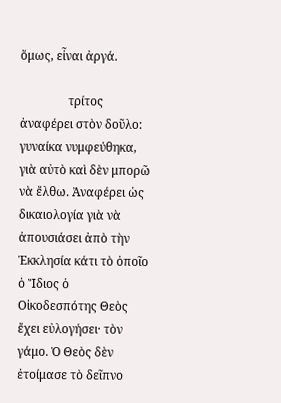ὅμως, εἶναι ἀργά.

                τρίτος ἀναφέρει στὸν δοῦλο: γυναίκα νυμφεύθηκα, γιὰ αὐτὸ καὶ δὲν μπορῶ νὰ ἔλθω. Ἀναφέρει ὡς δικαιολογία γιὰ νὰ ἀπουσιάσει ἀπὸ τὴν Ἐκκλησία κάτι τὸ ὁποῖο ὁ Ἴδιος ὁ Οἰκοδεσπότης Θεὸς ἔχει εὐλογήσει· τὸν γάμο. Ὁ Θεὸς δὲν ἐτοίμασε τὸ δεῖπνο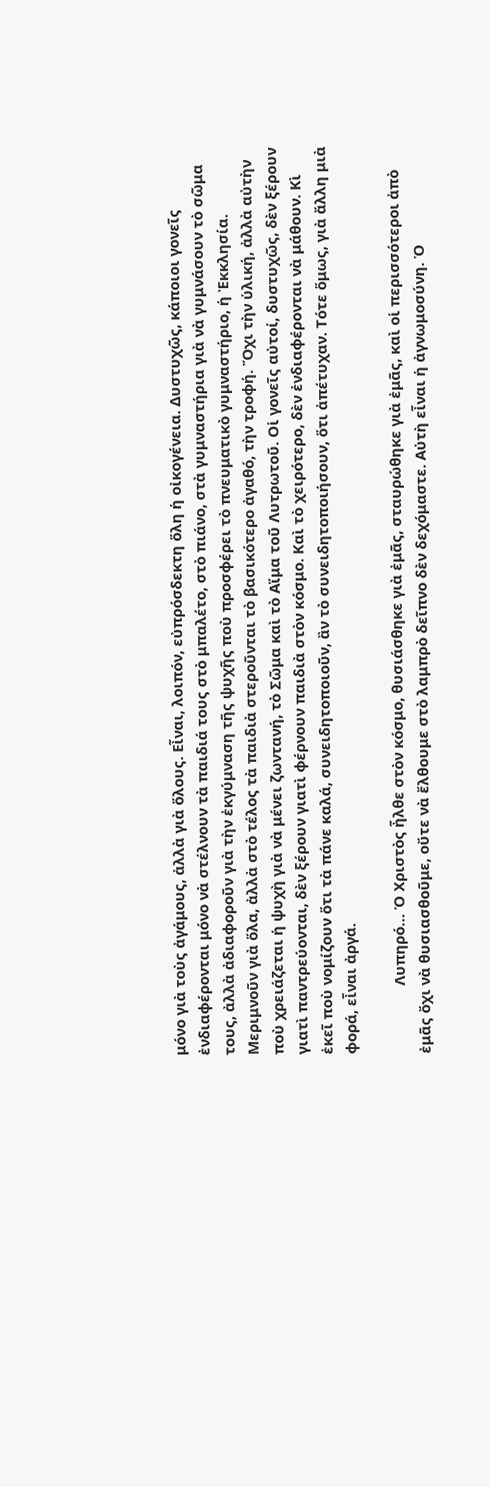μόνο γιὰ τοὺς ἀγάμους, ἀλλὰ γιὰ ὅλους. Εἶναι, λοιπόν, εὐπρόσδεκτη ὅλη ἡ οἰκογένεια. Δυστυχῶς, κάποιοι γονεῖς ἐνδιαφέρονται μόνο νὰ στέλνουν τὰ παιδιά τους στὸ μπαλέτο, στὸ πιάνο, στὰ γυμναστήρια γιὰ νὰ γυμνάσουν τὸ σῶμα τους, ἀλλὰ ἀδιαφοροῦν γιὰ τὴν ἐκγύμναση τῆς ψυχῆς ποὺ προσφέρει τὸ πνευματικὸ γυμναστήριο, ἡ Ἐκκλησία. Μεριμνοῦν γιὰ ὅλα, ἀλλὰ στὸ τέλος τὰ παιδιὰ στεροῦνται τὸ βασικότερο ἀγαθό, τὴν τροφή. Ὄχι τὴν ὑλική, ἀλλὰ αὐτὴν ποὺ χρειάζεται ἡ ψυχὴ γιὰ νὰ μένει ζωντανή, τὸ Σῶμα καὶ τὸ Αἵμα τοῦ Λυτρωτοῦ. Οἱ γονεῖς αὐτοί, δυστυχῶς, δὲν ξέρουν γιατὶ παντρεύονται, δὲν ξέρουν γιατὶ φέρνουν παιδιὰ στὸν κόσμο. Καὶ τὸ χειρότερο, δὲν ἐνδιαφέρονται νὰ μάθουν. Κὶ ἐκεῖ ποὺ νομίζουν ὅτι τὰ πάνε καλά, συνειδητοποιοῦν, ἂν τὸ συνειδητοποιήσουν, ὅτι ἀπέτυχαν. Τότε ὅμως, γιὰ ἄλλη μιὰ φορά, εἶναι ἀργά.

                 Λυπηρό… Ὁ Χριστὸς ἦλθε στὸν κόσμο, θυσιάσθηκε γιὰ ἐμᾶς, σταυρώθηκε γιὰ ἐμᾶς, καὶ οἱ περισσότεροι ἀπὸ ἐμᾶς ὄχι νὰ θυσιασθοῦμε, οὔτε νὰ ἔλθουμε στὸ λαμπρὸ δεῖπνο δὲν δεχόμαστε. Αὐτὴ εἶναι ἡ ἀγνωμοσύνη. Ὁ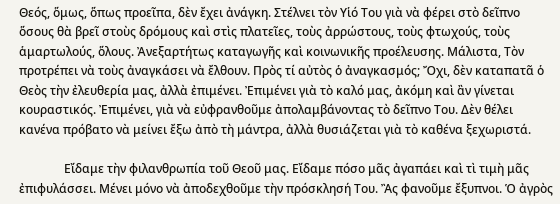Θεός, ὅμως, ὅπως προεῖπα, δὲν ἔχει ἀνάγκη. Στέλνει τὸν Υἱό Του γιὰ νὰ φέρει στὸ δεῖπνο ὅσους θὰ βρεῖ στοὺς δρόμους καὶ στὶς πλατεῖες, τοὺς ἀρρώστους, τοὺς φτωχούς, τοὺς ἁμαρτωλούς, ὅλους. Ἀνεξαρτήτως καταγωγῆς καὶ κοινωνικῆς προέλευσης. Μάλιστα, Τὸν προτρέπει νὰ τοὺς ἀναγκάσει νὰ ἔλθουν. Πρὸς τί αὐτὸς ὁ ἀναγκασμός; Ὄχι, δὲν καταπατᾶ ὁ Θεὸς τὴν ἐλευθερία μας, ἀλλὰ ἐπιμένει. Ἐπιμένει γιὰ τὸ καλό μας, ἀκόμη καὶ ἂν γίνεται κουραστικός. Ἐπιμένει, γιὰ νὰ εὐφρανθοῦμε ἀπολαμβάνοντας τὸ δεῖπνο Του. Δὲν θέλει κανένα πρόβατο νὰ μείνει ἔξω ἀπὸ τὴ μάντρα, ἀλλὰ θυσιάζεται γιὰ τὸ καθένα ξεχωριστά.

               Εἴδαμε τὴν φιλανθρωπία τοῦ Θεοῦ μας. Εἴδαμε πόσο μᾶς ἀγαπάει καὶ τὶ τιμὴ μᾶς ἐπιφυλάσσει. Μένει μόνο νὰ ἀποδεχθοῦμε τὴν πρόσκλησή Του. Ἂς φανοῦμε ἔξυπνοι. Ὁ ἀγρὸς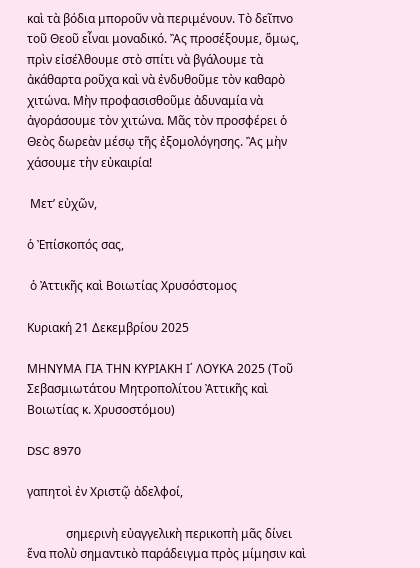καὶ τὰ βόδια μποροῦν νὰ περιμένουν. Τὸ δεῖπνο τοῦ Θεοῦ εἶναι μοναδικό. Ἂς προσέξουμε, ὅμως, πρὶν εἰσέλθουμε στὸ σπίτι νὰ βγάλουμε τὰ ἀκάθαρτα ροῦχα καὶ νὰ ἐνδυθοῦμε τὸν καθαρὸ χιτώνα. Μὴν προφασισθοῦμε ἀδυναμία νὰ ἀγοράσουμε τὸν χιτώνα. Μᾶς τὸν προσφέρει ὁ Θεὸς δωρεὰν μέσῳ τῆς ἐξομολόγησης. Ἂς μὴν χάσουμε τὴν εὐκαιρία!

 Μετ’ εὐχῶν,

ὁ Ἐπίσκοπός σας,

 ὁ Ἀττικῆς καὶ Βοιωτίας Χρυσόστομος

Κυριακή 21 Δεκεμβρίου 2025

ΜΗΝΥΜΑ ΓΙΑ ΤΗΝ ΚΥΡΙΑΚΗ Ι΄ ΛΟΥΚΑ 2025 (Τοῦ Σεβασμιωτάτου Μητροπολίτου Ἀττικῆς καὶ Βοιωτίας κ. Χρυσοστόμου)

DSC 8970

γαπητοὶ ἐν Χριστῷ ἀδελφοί,

             σημερινὴ εὐαγγελικὴ περικοπὴ μᾶς δίνει ἕνα πολὺ σημαντικὸ παράδειγμα πρὸς μίμησιν καὶ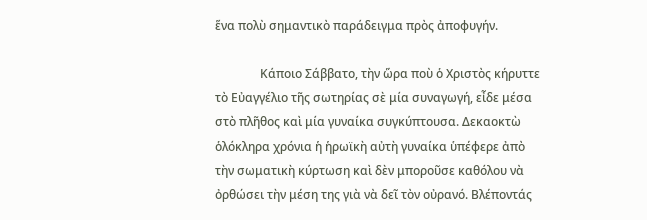ἕνα πολὺ σημαντικὸ παράδειγμα πρὸς ἀποφυγήν.

               Κάποιο Σάββατο, τὴν ὥρα ποὺ ὁ Χριστὸς κήρυττε τὸ Εὐαγγέλιο τῆς σωτηρίας σὲ μία συναγωγή, εἶδε μέσα στὸ πλῆθος καὶ μία γυναίκα συγκύπτουσα. Δεκαοκτὼ ὁλόκληρα χρόνια ἡ ἡρωϊκὴ αὐτὴ γυναίκα ὑπέφερε ἀπὸ τὴν σωματικὴ κύρτωση καὶ δὲν μποροῦσε καθόλου νὰ ὀρθώσει τὴν μέση της γιὰ νὰ δεῖ τὸν οὐρανό. Βλέποντάς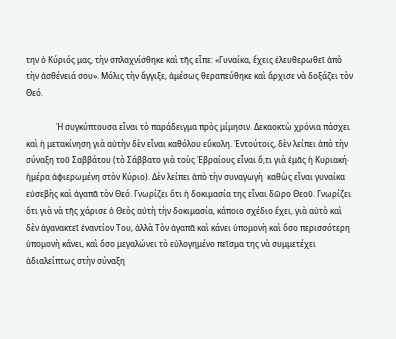την ὁ Κύριός μας, τὴν σπλαχνίσθηκε καὶ τῆς εἶπε: «Γυναίκα, ἔχεις ἐλευθερωθεῖ ἀπὸ τὴν ἀσθένειά σου». Μόλις τὴν ἄγγιξε, ἀμέσως θεραπεύθηκε καὶ ἄρχισε νὰ δοξάζει τὸν Θεό.

               Ἡ συγκύπτουσα εἶναι τὸ παράδειγμα πρὸς μίμησιν. Δεκαοκτὼ χρόνια πάσχει καὶ ἡ μετακίνηση γιὰ αὐτὴν δὲν εἶναι καθόλου εὔκολη. Ἐντούτοις, δὲν λείπει ἀπὸ τὴν σύναξη τοῦ Σαββάτου (τὸ Σάββατο γιὰ τοὺς Ἑβραίους εἶναι ὅ,τι γιὰ ἐμᾶς ἡ Κυριακή· ἡμέρα ἀφιερωμένη στὸν Κύριο). Δὲν λείπει ἀπὸ τὴν συναγωγὴ  καθὼς εἶναι γυναίκα εὐσεβὴς καὶ ἀγαπᾶ τὸν Θεό. Γνωρίζει ὅτι ἡ δοκιμασία της εἶναι δῶρο Θεοῦ. Γνωρίζει ὅτι γιὰ νὰ τῆς χάρισε ὁ Θεὸς αὐτὴ τὴν δοκιμασία, κάποιο σχέδιο ἔχει, γιὰ αὐτὸ καὶ δὲν ἀγανακτεῖ ἐναντίον Του, ἀλλὰ Τὸν ἀγαπᾶ καὶ κάνει ὑπομονὴ καὶ ὅσο περισσότερη ὑπομονὴ κάνει, καὶ ὅσο μεγαλώνει τὸ εὐλογημένο πεῖσμα της νὰ συμμετέχει ἀδιαλείπτως στὴν σύναξη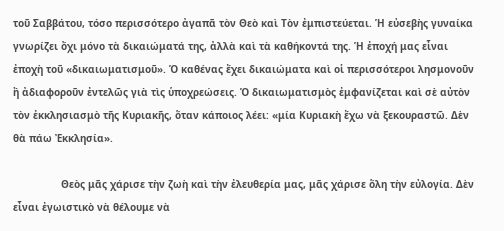τοῦ Σαββάτου, τόσο περισσότερο ἀγαπᾶ τὸν Θεὸ καὶ Τὸν ἐμπιστεύεται. Ἡ εὐσεβὴς γυναίκα γνωρίζει ὄχι μόνο τὰ δικαιώματά της, ἀλλὰ καὶ τὰ καθήκοντά της. Ἡ ἐποχή μας εἶναι ἐποχὴ τοῦ «δικαιωματισμοῦ». Ὁ καθένας ἔχει δικαιώματα καὶ οἱ περισσότεροι λησμονοῦν ἢ ἀδιαφοροῦν ἐντελῶς γιὰ τὶς ὑποχρεώσεις. Ὁ δικαιωματισμὸς ἐμφανίζεται καὶ σὲ αὐτὸν τὸν ἐκκλησιασμὸ τῆς Κυριακῆς, ὅταν κάποιος λέει: «μία Κυριακὴ ἔχω νὰ ξεκουραστῶ. Δὲν θὰ πάω Ἐκκλησία».

                Θεὸς μᾶς χάρισε τὴν ζωὴ καὶ τὴν ἐλευθερία μας, μᾶς χάρισε ὅλη τὴν εὐλογία. Δὲν εἶναι ἐγωιστικὸ νὰ θέλουμε νὰ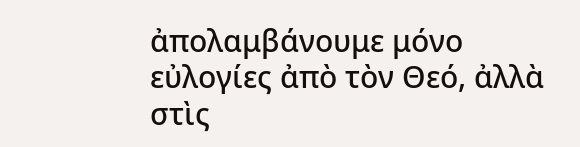ἀπολαμβάνουμε μόνο εὐλογίες ἀπὸ τὸν Θεό, ἀλλὰ στὶς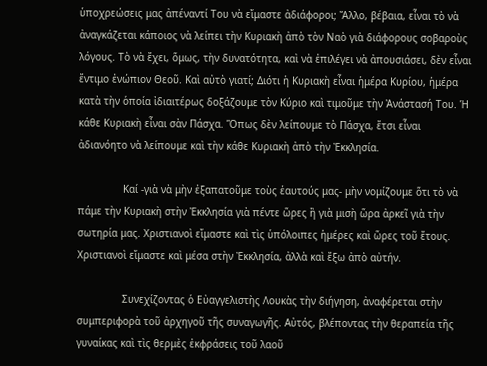ὑποχρεώσεις μας ἀπέναντί Του νὰ εἴμαστε ἀδιάφοροι; Ἄλλο, βέβαια, εἶναι τὸ νὰ ἀναγκάζεται κάποιος νὰ λείπει τὴν Κυριακὴ ἀπὸ τὸν Ναὸ γιὰ διάφορους σοβαροὺς λόγους. Τὸ νὰ ἔχει, ὅμως, τὴν δυνατότητα, καὶ νὰ ἐπιλέγει νὰ ἀπουσιάσει, δὲν εἶναι ἔντιμο ἐνώπιον Θεοῦ. Καὶ αὐτὸ γιατί; Διότι ἡ Κυριακὴ εἶναι ἡμέρα Κυρίου, ἡμέρα κατὰ τὴν ὁποία ἰδιαιτέρως δοξάζουμε τὸν Κύριο καὶ τιμοῦμε τὴν Ἀνάστασή Του. Ἡ κάθε Κυριακὴ εἶναι σὰν Πάσχα. Ὅπως δὲν λείπουμε τὸ Πάσχα, ἔτσι εἶναι ἀδιανόητο νὰ λείπουμε καὶ τὴν κάθε Κυριακὴ ἀπὸ τὴν Ἐκκλησία.

               Καί -γιὰ νὰ μὴν ἐξαπατοῦμε τοὺς ἑαυτούς μας- μὴν νομίζουμε ὅτι τὸ νὰ πάμε τὴν Κυριακὴ στὴν Ἐκκλησία γιὰ πέντε ὥρες ἢ γιὰ μισὴ ὥρα ἀρκεῖ γιὰ τὴν σωτηρία μας. Χριστιανοὶ εἴμαστε καὶ τὶς ὑπόλοιπες ἡμέρες καὶ ὥρες τοῦ ἔτους. Χριστιανοὶ εἴμαστε καὶ μέσα στὴν Ἐκκλησία, ἀλλὰ καὶ ἔξω ἀπὸ αὐτήν.

               Συνεχίζοντας ὁ Εὐαγγελιστὴς Λουκὰς τὴν διήγηση, ἀναφέρεται στὴν συμπεριφορὰ τοῦ ἀρχηγοῦ τῆς συναγωγῆς. Αὐτός, βλέποντας τὴν θεραπεία τῆς γυναίκας καὶ τὶς θερμὲς ἐκφράσεις τοῦ λαοῦ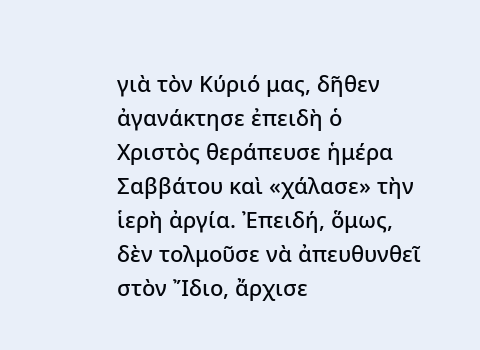γιὰ τὸν Κύριό μας, δῆθεν ἀγανάκτησε ἐπειδὴ ὁ Χριστὸς θεράπευσε ἡμέρα Σαββάτου καὶ «χάλασε» τὴν ἱερὴ ἀργία. Ἐπειδή, ὅμως, δὲν τολμοῦσε νὰ ἀπευθυνθεῖ στὸν Ἴδιο, ἄρχισε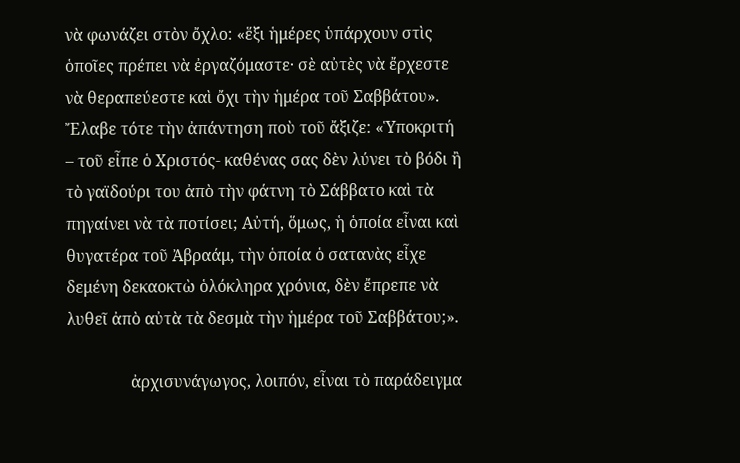νὰ φωνάζει στὸν ὄχλο: «ἕξι ἡμέρες ὑπάρχουν στὶς ὁποῖες πρέπει νὰ ἐργαζόμαστε· σὲ αὐτὲς νὰ ἔρχεστε νὰ θεραπεύεστε καὶ ὄχι τὴν ἡμέρα τοῦ Σαββάτου». Ἔλαβε τότε τὴν ἀπάντηση ποὺ τοῦ ἄξιζε: «Ὑποκριτή – τοῦ εἶπε ὁ Χριστός- καθένας σας δὲν λύνει τὸ βόδι ἢ τὸ γαϊδούρι του ἀπὸ τὴν φάτνη τὸ Σάββατο καὶ τὰ πηγαίνει νὰ τὰ ποτίσει; Αὐτή, ὅμως, ἡ ὁποία εἶναι καὶ θυγατέρα τοῦ Ἀβραάμ, τὴν ὁποία ὁ σατανὰς εἶχε δεμένη δεκαοκτὼ ὁλόκληρα χρόνια, δὲν ἔπρεπε νὰ λυθεῖ ἀπὸ αὐτὰ τὰ δεσμὰ τὴν ἡμέρα τοῦ Σαββάτου;».

                ἀρχισυνάγωγος, λοιπόν, εἶναι τὸ παράδειγμα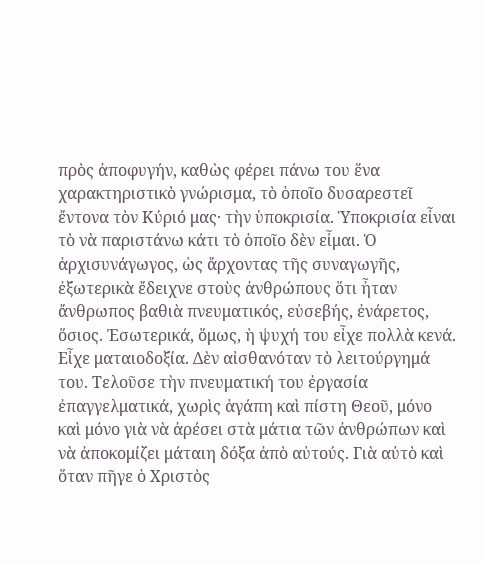πρὸς ἀποφυγήν, καθὼς φέρει πάνω του ἕνα χαρακτηριστικὸ γνώρισμα, τὸ ὁποῖο δυσαρεστεῖ ἔντονα τὸν Κύριό μας· τὴν ὑποκρισία. Ὑποκρισία εἶναι τὸ νὰ παριστάνω κάτι τὸ ὁποῖο δὲν εἶμαι. Ὁ ἀρχισυνάγωγος, ὡς ἄρχοντας τῆς συναγωγῆς, ἐξωτερικὰ ἔδειχνε στοὺς ἀνθρώπους ὅτι ἦταν ἄνθρωπος βαθιὰ πνευματικός, εὐσεβής, ἐνάρετος, ὅσιος. Ἐσωτερικά, ὅμως, ἡ ψυχή του εἶχε πολλὰ κενά. Εἶχε ματαιοδοξία. Δὲν αἰσθανόταν τὸ λειτούργημά του. Τελοῦσε τὴν πνευματική του ἐργασία ἐπαγγελματικά, χωρὶς ἀγάπη καὶ πίστη Θεοῦ, μόνο καὶ μόνο γιὰ νὰ ἀρέσει στὰ μάτια τῶν ἀνθρώπων καὶ νὰ ἀποκομίζει μάταιη δόξα ἀπὸ αὐτούς. Γιὰ αὐτὸ καὶ ὅταν πῆγε ὁ Χριστὸς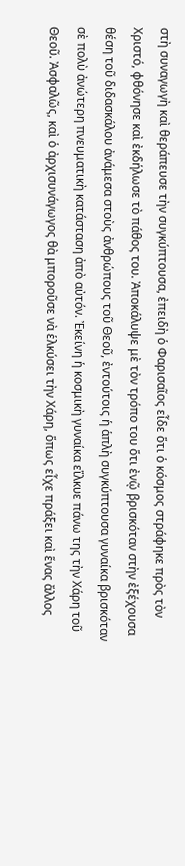στὴ συναγωγὴ καὶ θεράπευσε τὴν συγκύπτουσα, ἐπειδὴ ὁ Φαρισαῖος εἶδε ὅτι ὁ κόσμος στράφηκε πρὸς τὸν Χριστό, φθόνησε καὶ ἐκδήλωσε τὸ πάθος του. Ἀποκάλυψε μὲ τὸν τρόπο του ὅτι ἐνῷ βρισκόταν στὴν ἐξέχουσα θέση τοῦ διδασκάλου ἀνάμεσα στοὺς ἀνθρώπους τοῦ Θεοῦ, ἐντούτοις ἡ ἁπλὴ συγκύπτουσα γυναίκα βρισκόταν σὲ πολὺ ἀνώτερη πνευματικὴ κατάσταση ἀπὸ αὐτόν. Ἐκείνη ἡ κοσμικὴ γυναίκα εἵλκυε πάνω της τὴν Χάρη τοῦ Θεοῦ. Ἀσφαλῶς, καὶ ὁ ἀρχισυνάγωγος θὰ μποροῦσε νὰ ἑλκύσει τὴν Χάρη, ὅπως εἶχε πράξει καὶ ἕνας ἄλλος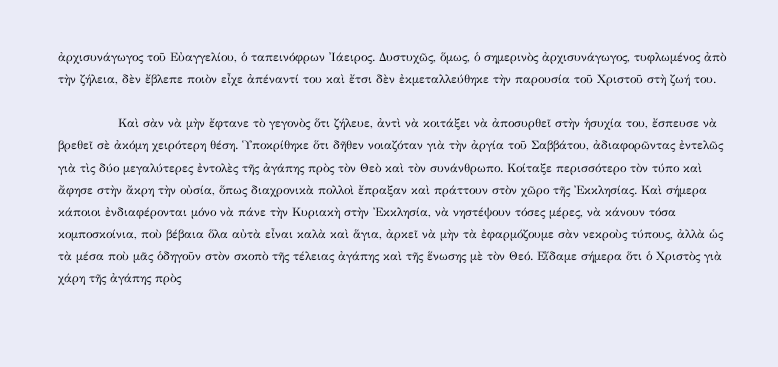ἀρχισυνάγωγος τοῦ Εὐαγγελίου, ὁ ταπεινόφρων Ἰάειρος. Δυστυχῶς, ὅμως, ὁ σημερινὸς ἀρχισυνάγωγος, τυφλωμένος ἀπὸ τὴν ζήλεια, δὲν ἔβλεπε ποιὸν εἶχε ἀπέναντί του καὶ ἔτσι δὲν ἐκμεταλλεύθηκε τὴν παρουσία τοῦ Χριστοῦ στὴ ζωή του.

               Καὶ σὰν νὰ μὴν ἔφτανε τὸ γεγονὸς ὅτι ζήλευε, ἀντὶ νὰ κοιτάξει νὰ ἀποσυρθεῖ στὴν ἡσυχία του, ἔσπευσε νὰ βρεθεῖ σὲ ἀκόμη χειρότερη θέση. Ὑποκρίθηκε ὅτι δῆθεν νοιαζόταν γιὰ τὴν ἀργία τοῦ Σαββάτου, ἀδιαφορῶντας ἐντελῶς γιὰ τὶς δύο μεγαλύτερες ἐντολὲς τῆς ἀγάπης πρὸς τὸν Θεὸ καὶ τὸν συνάνθρωπο. Κοίταξε περισσότερο τὸν τύπο καὶ ἄφησε στὴν ἄκρη τὴν οὐσία, ὅπως διαχρονικὰ πολλοὶ ἔπραξαν καὶ πράττουν στὸν χῶρο τῆς Ἐκκλησίας. Καὶ σήμερα κάποιοι ἐνδιαφέρονται μόνο νὰ πάνε τὴν Κυριακὴ στὴν Ἐκκλησία, νὰ νηστέψουν τόσες μέρες, νὰ κάνουν τόσα κομποσκοίνια, ποὺ βέβαια ὅλα αὐτὰ εἶναι καλὰ καὶ ἅγια, ἀρκεῖ νὰ μὴν τὰ ἐφαρμόζουμε σὰν νεκροὺς τύπους, ἀλλὰ ὡς τὰ μέσα ποὺ μᾶς ὁδηγοῦν στὸν σκοπὸ τῆς τέλειας ἀγάπης καὶ τῆς ἕνωσης μὲ τὸν Θεό. Εἴδαμε σήμερα ὅτι ὁ Χριστὸς γιὰ χάρη τῆς ἀγάπης πρὸς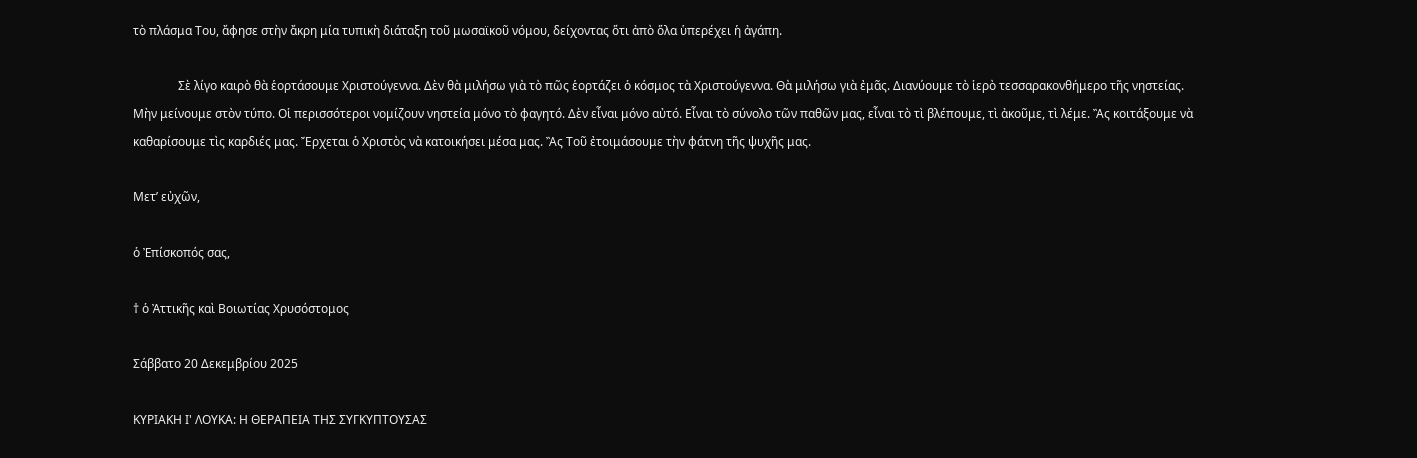τὸ πλάσμα Του, ἄφησε στὴν ἄκρη μία τυπικὴ διάταξη τοῦ μωσαϊκοῦ νόμου, δείχοντας ὅτι ἀπὸ ὅλα ὑπερέχει ἡ ἀγάπη.

               Σὲ λίγο καιρὸ θὰ ἑορτάσουμε Χριστούγεννα. Δὲν θὰ μιλήσω γιὰ τὸ πῶς ἑορτάζει ὁ κόσμος τὰ Χριστούγεννα. Θὰ μιλήσω γιὰ ἐμᾶς. Διανύουμε τὸ ἱερὸ τεσσαρακονθήμερο τῆς νηστείας. Μὴν μείνουμε στὸν τύπο. Οἱ περισσότεροι νομίζουν νηστεία μόνο τὸ φαγητό. Δὲν εἶναι μόνο αὐτό. Εἶναι τὸ σύνολο τῶν παθῶν μας, εἶναι τὸ τὶ βλέπουμε, τὶ ἀκοῦμε, τὶ λέμε. Ἂς κοιτάξουμε νὰ καθαρίσουμε τὶς καρδιές μας. Ἔρχεται ὁ Χριστὸς νὰ κατοικήσει μέσα μας. Ἂς Τοῦ ἐτοιμάσουμε τὴν φάτνη τῆς ψυχῆς μας.

Μετ’ εὐχῶν,

ὁ Ἐπίσκοπός σας,

† ὁ Ἀττικῆς καὶ Βοιωτίας Χρυσόστομος

Σάββατο 20 Δεκεμβρίου 2025

ΚΥΡΙΑΚΗ Ι' ΛΟΥΚΑ: Η ΘΕΡΑΠΕΙΑ ΤΗΣ ΣΥΓΚΥΠΤΟΥΣΑΣ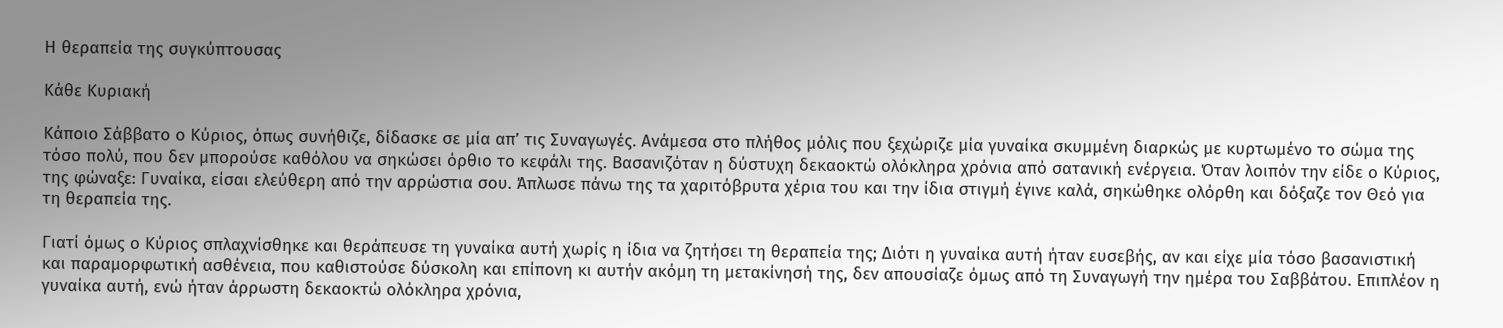Η θεραπεία της συγκύπτουσας

Κάθε Κυριακή

Κάποιο Σάββατο ο Κύριος, όπως συνήθιζε, δίδασκε σε μία απ’ τις Συναγωγές. Ανάμεσα στο πλήθος μόλις που ξεχώριζε μία γυναίκα σκυμμένη διαρκώς με κυρτωμένο το σώμα της τόσο πολύ, που δεν μπορούσε καθόλου να σηκώσει όρθιο το κεφάλι της. Βασανιζόταν η δύστυχη δεκαοκτώ ολόκληρα χρόνια από σατανική ενέργεια. Όταν λοιπόν την είδε ο Κύριος, της φώναξε: Γυναίκα, είσαι ελεύθερη από την αρρώστια σου. Άπλωσε πάνω της τα χαριτόβρυτα χέρια του και την ίδια στιγμή έγινε καλά, σηκώθηκε ολόρθη και δόξαζε τον Θεό για τη θεραπεία της.

Γιατί όμως ο Κύριος σπλαχνίσθηκε και θεράπευσε τη γυναίκα αυτή χωρίς η ίδια να ζητήσει τη θεραπεία της; Διότι η γυναίκα αυτή ήταν ευσεβής, αν και είχε μία τόσο βασανιστική και παραμορφωτική ασθένεια, που καθιστούσε δύσκολη και επίπονη κι αυτήν ακόμη τη μετακίνησή της, δεν απουσίαζε όμως από τη Συναγωγή την ημέρα του Σαββάτου. Επιπλέον η γυναίκα αυτή, ενώ ήταν άρρωστη δεκαοκτώ ολόκληρα χρόνια,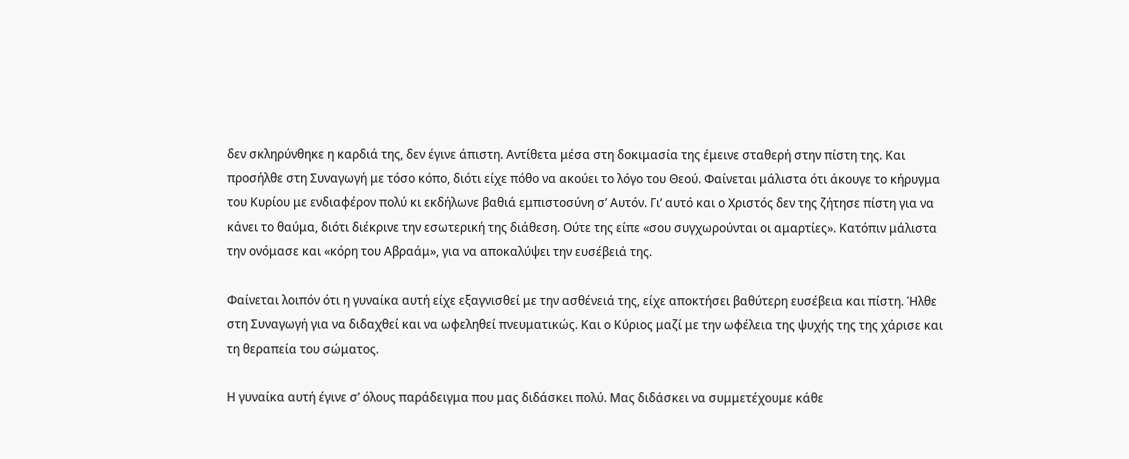δεν σκληρύνθηκε η καρδιά της, δεν έγινε άπιστη. Αντίθετα μέσα στη δοκιμασία της έμεινε σταθερή στην πίστη της. Και προσήλθε στη Συναγωγή με τόσο κόπο, διότι είχε πόθο να ακούει το λόγο του Θεού. Φαίνεται μάλιστα ότι άκουγε το κήρυγμα του Κυρίου με ενδιαφέρον πολύ κι εκδήλωνε βαθιά εμπιστοσύνη σ’ Αυτόν. Γι’ αυτό και ο Χριστός δεν της ζήτησε πίστη για να κάνει το θαύμα, διότι διέκρινε την εσωτερική της διάθεση. Ούτε της είπε «σου συγχωρούνται οι αμαρτίες». Κατόπιν μάλιστα την ονόμασε και «κόρη του Αβραάμ», για να αποκαλύψει την ευσέβειά της.

Φαίνεται λοιπόν ότι η γυναίκα αυτή είχε εξαγνισθεί με την ασθένειά της, είχε αποκτήσει βαθύτερη ευσέβεια και πίστη. Ήλθε στη Συναγωγή για να διδαχθεί και να ωφεληθεί πνευματικώς. Και ο Κύριος μαζί με την ωφέλεια της ψυχής της της χάρισε και τη θεραπεία του σώματος.

Η γυναίκα αυτή έγινε σ’ όλους παράδειγμα που μας διδάσκει πολύ. Μας διδάσκει να συμμετέχουμε κάθε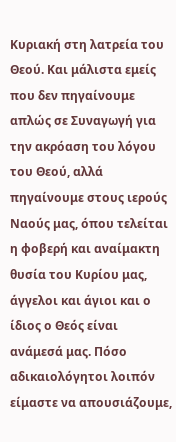Κυριακή στη λατρεία του Θεού. Και μάλιστα εμείς που δεν πηγαίνουμε απλώς σε Συναγωγή για την ακρόαση του λόγου του Θεού, αλλά πηγαίνουμε στους ιερούς Ναούς μας, όπου τελείται η φοβερή και αναίμακτη θυσία του Κυρίου μας, άγγελοι και άγιοι και ο ίδιος ο Θεός είναι ανάμεσά μας. Πόσο αδικαιολόγητοι λοιπόν είμαστε να απουσιάζουμε,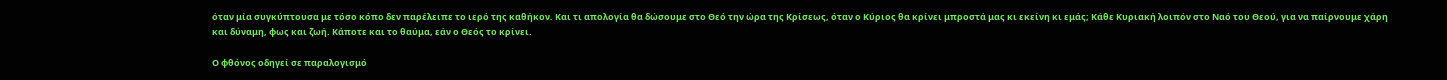όταν μία συγκύπτουσα με τόσο κόπο δεν παρέλειπε το ιερό της καθήκον. Και τι απολογία θα δώσουμε στο Θεό την ώρα της Κρίσεως, όταν ο Κύριος θα κρίνει μπροστά μας κι εκείνη κι εμάς; Κάθε Κυριακή λοιπόν στο Ναό του Θεού, για να παίρνουμε χάρη και δύναμη, φως και ζωή. Κάποτε και το θαύμα, εάν ο Θεός το κρίνει.

Ο φθόνος οδηγεί σε παραλογισμό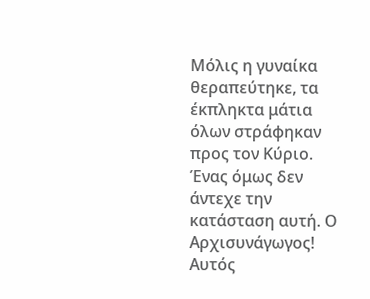Μόλις η γυναίκα θεραπεύτηκε, τα έκπληκτα μάτια όλων στράφηκαν προς τον Κύριο. Ένας όμως δεν άντεχε την κατάσταση αυτή. Ο Αρχισυνάγωγος! Αυτός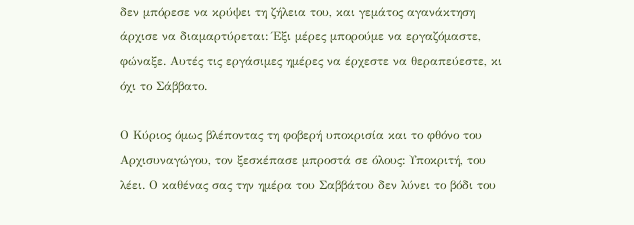δεν μπόρεσε να κρύψει τη ζήλεια του, και γεμάτος αγανάκτηση άρχισε να διαμαρτύρεται: Έξι μέρες μπορούμε να εργαζόμαστε, φώναξε. Αυτές τις εργάσιμες ημέρες να έρχεστε να θεραπεύεστε, κι όχι το Σάββατο.

Ο Κύριος όμως βλέποντας τη φοβερή υποκρισία και το φθόνο του Αρχισυναγώγου, τον ξεσκέπασε μπροστά σε όλους: Υποκριτή, του λέει. Ο καθένας σας την ημέρα του Σαββάτου δεν λύνει το βόδι του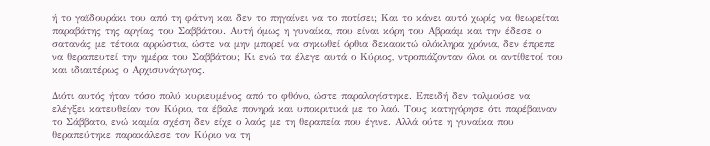ή το γαϊδουράκι του από τη φάτνη και δεν το πηγαίνει να το ποτίσει; Και το κάνει αυτό χωρίς να θεωρείται παραβάτης της αργίας του Σαββάτου. Αυτή όμως η γυναίκα, που είναι κόρη του Αβραάμ και την έδεσε ο σατανάς με τέτοια αρρώστια, ώστε να μην μπορεί να σηκωθεί όρθια δεκαοκτώ ολόκληρα χρόνια, δεν έπρεπε να θεραπευτεί την ημέρα του Σαββάτου; Κι ενώ τα έλεγε αυτά ο Κύριος, ντροπιάζονταν όλοι οι αντίθετοί του και ιδιαιτέρως ο Αρχισυνάγωγος.

Διότι αυτός ήταν τόσο πολύ κυριευμένος από το φθόνο, ώστε παραλογίστηκε. Επειδή δεν τολμούσε να ελέγξει κατευθείαν τον Κύριο, τα έβαλε πονηρά και υποκριτικά με το λαό. Τους κατηγόρησε ότι παρέβαιναν το Σάββατο, ενώ καμία σχέση δεν είχε ο λαός με τη θεραπεία που έγινε. Αλλά ούτε η γυναίκα που θεραπεύτηκε παρακάλεσε τον Κύριο να τη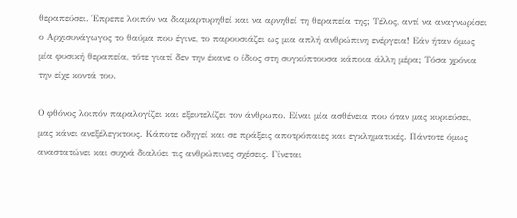θεραπεύσει. Έπρεπε λοιπόν να διαμαρτυρηθεί και να αρνηθεί τη θεραπεία της; Τέλος, αντί να αναγνωρίσει ο Αρχισυνάγωγος το θαύμα που έγινε, το παρουσιάζει ως μια απλή ανθρώπινη ενέργεια! Εάν ήταν όμως μία φυσική θεραπεία, τότε γιατί δεν την έκανε ο ίδιος στη συγκύπτουσα κάποια άλλη μέρα; Τόσα χρόνια την είχε κοντά του.

Ο φθόνος λοιπόν παραλογίζει και εξευτελίζει τον άνθρωπο. Είναι μία ασθένεια που όταν μας κυριεύσει, μας κάνει ανεξέλεγκτους. Κάποτε οδηγεί και σε πράξεις αποτρόπαιες και εγκληματικές. Πάντοτε όμως αναστατώνει και συχνά διαλύει τις ανθρώπινες σχέσεις. Γίνεται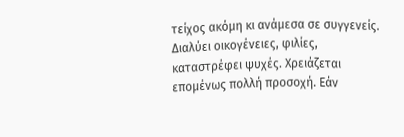τείχος ακόμη κι ανάμεσα σε συγγενείς. Διαλύει οικογένειες, φιλίες, καταστρέφει ψυχές. Χρειάζεται επομένως πολλή προσοχή. Εάν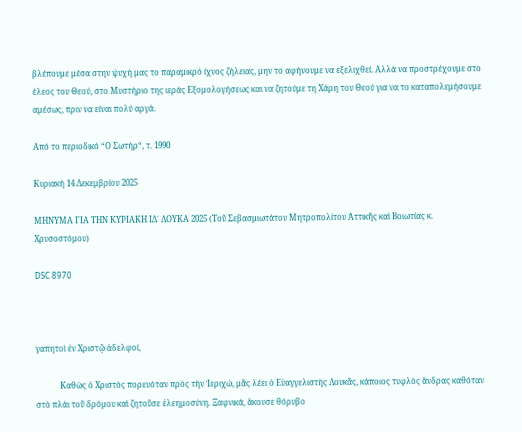βλέπουμε μέσα στην ψυχή μας το παραμικρό ίχνος ζήλειας, μην το αφήνουμε να εξελιχθεί. Αλλά να προστρέχουμε στο έλεος του Θεού, στο Μυστήριο της ιεράς Εξομολογήσεως και να ζητούμε τη Χάρη του Θεού για να το καταπολεμήσουμε αμέσως, πριν να είναι πολύ αργά.

Από το περιοδικό “Ο Σωτήρ“, τ. 1990

Κυριακή 14 Δεκεμβρίου 2025

ΜΗΝΥΜΑ ΓΙΑ ΤΗΝ ΚΥΡΙΑΚΗ ΙΔ΄ ΛΟΥΚΑ 2025 (Τοῦ Σεβασμιωτάτου Μητροπολίτου Ἀττικῆς καὶ Βοιωτίας κ. Χρυσοστόμου)

DSC 8970



γαπητοὶ ἐν Χριστῷ ἀδελφοί,

            Καθὼς ὁ Χριστὸς πορευόταν πρὸς τὴν Ἰεριχώ, μᾶς λέει ὁ Εὐαγγελιστὴς Λουκᾶς, κάποιος τυφλὸς ἄνδρας καθόταν στὸ πλάι τοῦ δρόμου καὶ ζητοῦσε ἐλεημοσύνη. Ξαφνικά, ἄκουσε θόρυβο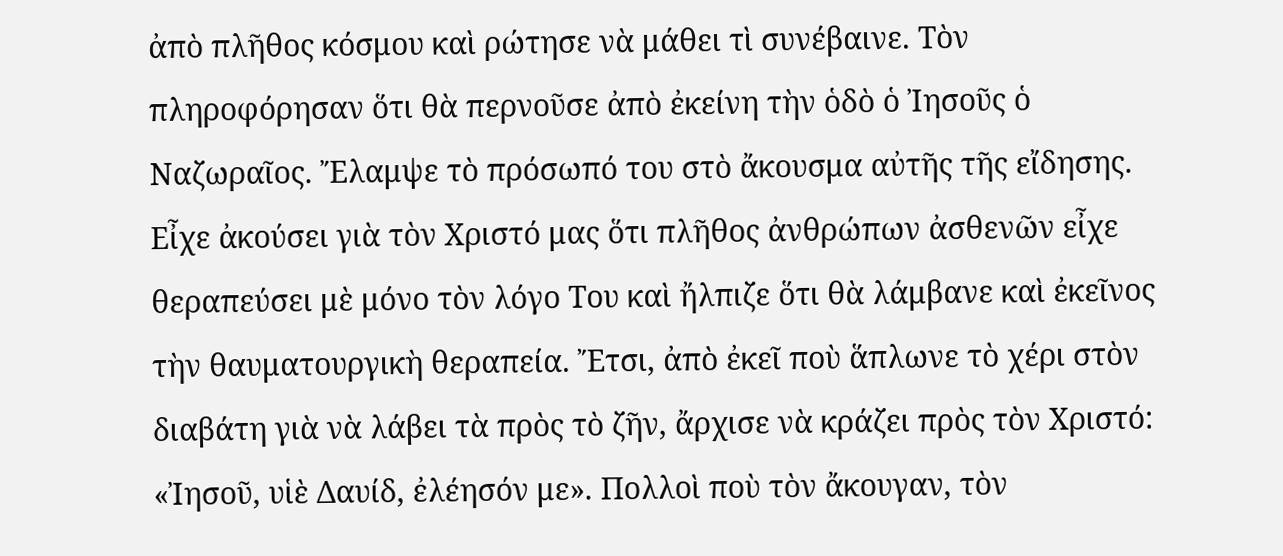ἀπὸ πλῆθος κόσμου καὶ ρώτησε νὰ μάθει τὶ συνέβαινε. Τὸν πληροφόρησαν ὅτι θὰ περνοῦσε ἀπὸ ἐκείνη τὴν ὁδὸ ὁ Ἰησοῦς ὁ Ναζωραῖος. Ἔλαμψε τὸ πρόσωπό του στὸ ἄκουσμα αὐτῆς τῆς εἴδησης. Εἶχε ἀκούσει γιὰ τὸν Χριστό μας ὅτι πλῆθος ἀνθρώπων ἀσθενῶν εἶχε θεραπεύσει μὲ μόνο τὸν λόγο Του καὶ ἤλπιζε ὅτι θὰ λάμβανε καὶ ἐκεῖνος τὴν θαυματουργικὴ θεραπεία. Ἔτσι, ἀπὸ ἐκεῖ ποὺ ἅπλωνε τὸ χέρι στὸν διαβάτη γιὰ νὰ λάβει τὰ πρὸς τὸ ζῆν, ἄρχισε νὰ κράζει πρὸς τὸν Χριστό: «Ἰησοῦ, υἱὲ Δαυίδ, ἐλέησόν με». Πολλοὶ ποὺ τὸν ἄκουγαν, τὸν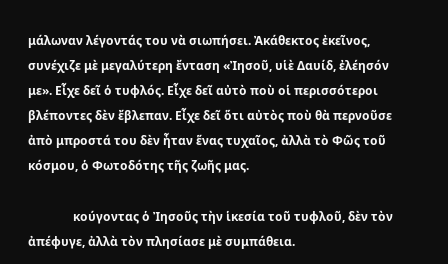μάλωναν λέγοντάς του νὰ σιωπήσει. Ἀκάθεκτος ἐκεῖνος, συνέχιζε μὲ μεγαλύτερη ἔνταση «Ἰησοῦ, υἱὲ Δαυίδ, ἐλέησόν με». Εἶχε δεῖ ὁ τυφλός. Εἶχε δεῖ αὐτὸ ποὺ οἱ περισσότεροι βλέποντες δὲν ἔβλεπαν. Εἶχε δεῖ ὅτι αὐτὸς ποὺ θὰ περνοῦσε ἀπὸ μπροστά του δὲν ἦταν ἕνας τυχαῖος, ἀλλὰ τὸ Φῶς τοῦ κόσμου, ὁ Φωτοδότης τῆς ζωῆς μας.

               κούγοντας ὁ Ἰησοῦς τὴν ἱκεσία τοῦ τυφλοῦ, δὲν τὸν ἀπέφυγε, ἀλλὰ τὸν πλησίασε μὲ συμπάθεια.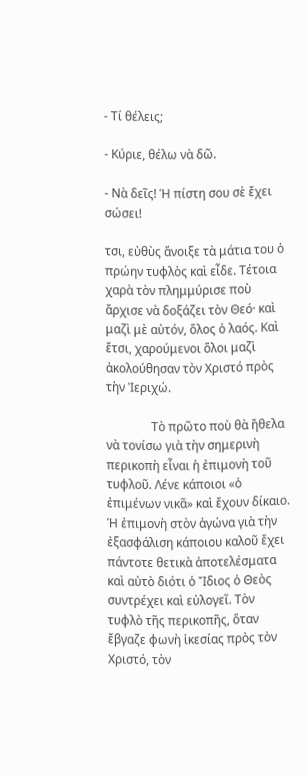- Τί θέλεις;

- Κύριε, θέλω νὰ δῶ.

- Νὰ δεῖς! Ἡ πίστη σου σὲ ἔχει σώσει!

τσι, εὐθὺς ἄνοιξε τὰ μάτια του ὁ πρώην τυφλὸς καὶ εἶδε. Τέτοια χαρὰ τὸν πλημμύρισε ποὺ ἄρχισε νὰ δοξάζει τὸν Θεό· καὶ μαζὶ μὲ αὐτόν, ὅλος ὁ λαός. Καὶ ἔτσι, χαρούμενοι ὅλοι μαζὶ ἀκολούθησαν τὸν Χριστό πρὸς τὴν Ἰεριχώ.

               Τὸ πρῶτο ποὺ θὰ ἤθελα νὰ τονίσω γιὰ τὴν σημερινὴ περικοπὴ εἶναι ἡ ἐπιμονὴ τοῦ τυφλοῦ. Λένε κάποιοι «ὁ ἐπιμένων νικᾶ» καὶ ἔχουν δίκαιο. Ἡ ἐπιμονὴ στὸν ἀγώνα γιὰ τὴν ἐξασφάλιση κάποιου καλοῦ ἔχει πάντοτε θετικὰ ἀποτελέσματα καὶ αὐτὸ διότι ὁ Ἴδιος ὁ Θεὸς συντρέχει καὶ εὐλογεῖ. Τὸν τυφλὸ τῆς περικοπῆς, ὅταν ἔβγαζε φωνὴ ἱκεσίας πρὸς τὸν Χριστό, τὸν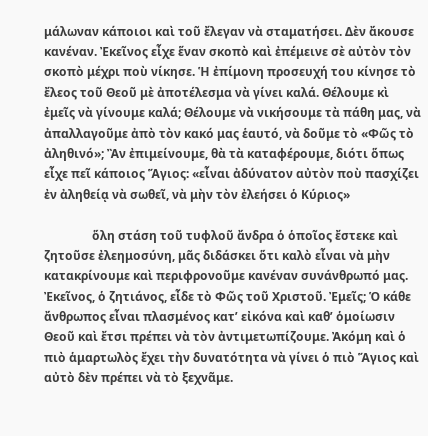μάλωναν κάποιοι καὶ τοῦ ἔλεγαν νὰ σταματήσει. Δὲν ἄκουσε κανέναν. Ἐκεῖνος εἶχε ἕναν σκοπὸ καὶ ἐπέμεινε σὲ αὐτὸν τὸν σκοπὸ μέχρι ποὺ νίκησε. Ἡ ἐπίμονη προσευχή του κίνησε τὸ ἔλεος τοῦ Θεοῦ μὲ ἀποτέλεσμα νὰ γίνει καλά. Θέλουμε κὶ ἐμεῖς νὰ γίνουμε καλά; Θέλουμε νὰ νικήσουμε τὰ πάθη μας, νὰ ἀπαλλαγοῦμε ἀπὸ τὸν κακό μας ἑαυτό, νὰ δοῦμε τὸ «Φῶς τὸ ἀληθινό»; Ἂν ἐπιμείνουμε, θὰ τὰ καταφέρουμε, διότι ὅπως εἶχε πεῖ κάποιος Ἅγιος: «εἶναι ἀδύνατον αὐτὸν ποὺ πασχίζει ἐν ἀληθείᾳ νὰ σωθεῖ, νὰ μὴν τὸν ἐλεήσει ὁ Κύριος»

                ὅλη στάση τοῦ τυφλοῦ ἄνδρα ὁ ὁποῖος ἔστεκε καὶ ζητοῦσε ἐλεημοσύνη, μᾶς διδάσκει ὅτι καλὸ εἶναι νὰ μὴν κατακρίνουμε καὶ περιφρονοῦμε κανέναν συνάνθρωπό μας. Ἐκεῖνος, ὁ ζητιάνος, εἶδε τὸ Φῶς τοῦ Χριστοῦ. Ἐμεῖς; Ὁ κάθε ἄνθρωπος εἶναι πλασμένος κατ’ εἰκόνα καὶ καθ’ ὁμοίωσιν Θεοῦ καὶ ἔτσι πρέπει νὰ τὸν ἀντιμετωπίζουμε. Ἀκόμη καὶ ὁ πιὸ ἁμαρτωλὸς ἔχει τὴν δυνατότητα νὰ γίνει ὁ πιὸ Ἅγιος καὶ αὐτὸ δὲν πρέπει νὰ τὸ ξεχνᾶμε.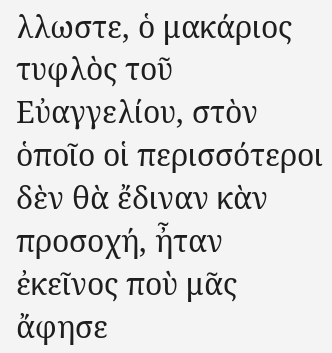λλωστε, ὁ μακάριος τυφλὸς τοῦ Εὐαγγελίου, στὸν ὁποῖο οἱ περισσότεροι δὲν θὰ ἔδιναν κὰν προσοχή, ἦταν ἐκεῖνος ποὺ μᾶς ἄφησε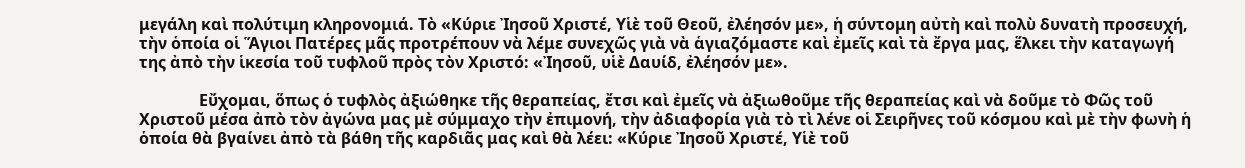μεγάλη καὶ πολύτιμη κληρονομιά. Τὸ «Κύριε Ἰησοῦ Χριστέ, Υἱὲ τοῦ Θεοῦ, ἐλέησόν με», ἡ σύντομη αὐτὴ καὶ πολὺ δυνατὴ προσευχή, τὴν ὁποία οἱ Ἅγιοι Πατέρες μᾶς προτρέπουν νὰ λέμε συνεχῶς γιὰ νὰ ἁγιαζόμαστε καὶ ἐμεῖς καὶ τὰ ἔργα μας, ἕλκει τὴν καταγωγή της ἀπὸ τὴν ἱκεσία τοῦ τυφλοῦ πρὸς τὸν Χριστό: «Ἰησοῦ, υἱὲ Δαυίδ, ἐλέησόν με».

               Εὔχομαι, ὅπως ὁ τυφλὸς ἀξιώθηκε τῆς θεραπείας, ἔτσι καὶ ἐμεῖς νὰ ἀξιωθοῦμε τῆς θεραπείας καὶ νὰ δοῦμε τὸ Φῶς τοῦ Χριστοῦ μέσα ἀπὸ τὸν ἀγώνα μας μὲ σύμμαχο τὴν ἐπιμονή, τὴν ἀδιαφορία γιὰ τὸ τὶ λένε οἱ Σειρῆνες τοῦ κόσμου καὶ μὲ τὴν φωνὴ ἡ ὁποία θὰ βγαίνει ἀπὸ τὰ βάθη τῆς καρδιᾶς μας καὶ θὰ λέει: «Κύριε Ἰησοῦ Χριστέ, Υἱὲ τοῦ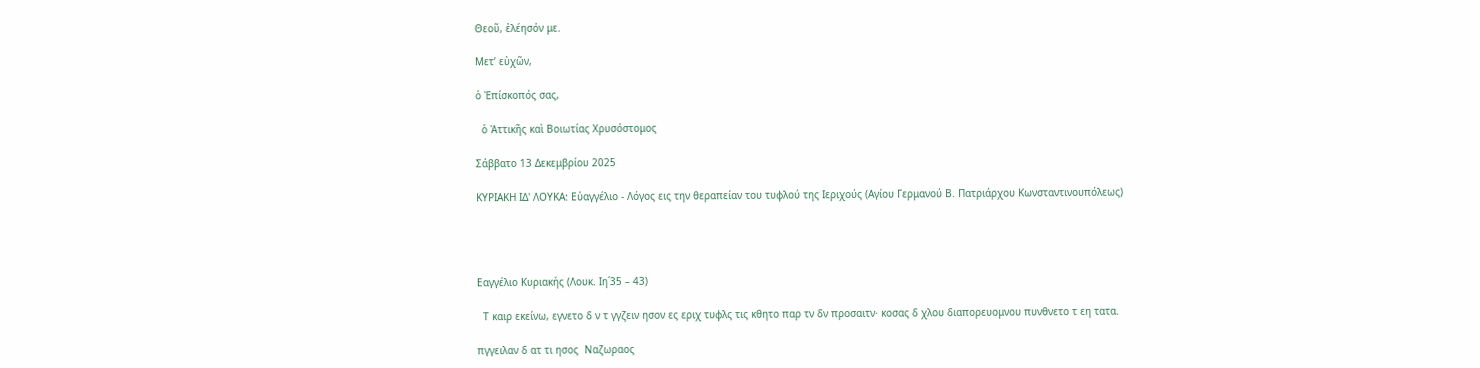Θεοῦ, ἐλέησόν με.

Μετ’ εὐχῶν,

ὁ Ἐπίσκοπός σας,

  ὁ Ἀττικῆς καὶ Βοιωτίας Χρυσόστομος

Σάββατο 13 Δεκεμβρίου 2025

ΚΥΡΙΑΚΗ ΙΔ' ΛΟΥΚΑ: Εὐαγγέλιο - Λόγος εις την θεραπείαν του τυφλού της Ιεριχούς (Αγίου Γερμανού Β. Πατριάρχου Κωνσταντινουπόλεως)




Εαγγέλιο Κυριακής (Λουκ. Ιη΄35 – 43)

  Τ καιρ εκείνω, εγνετο δ ν τ γγζειν ησον ες εριχ τυφλς τις κθητο παρ τν δν προσαιτν· κοσας δ χλου διαπορευομνου πυνθνετο τ εη τατα.

πγγειλαν δ ατ τι ησος  Ναζωραος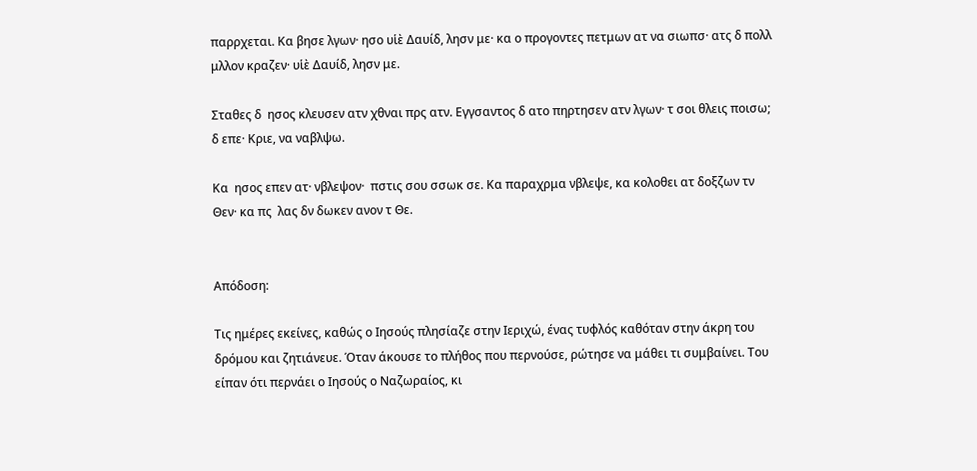παρρχεται. Κα βησε λγων· ησο υἱὲ Δαυίδ, λησν με· κα ο προγοντες πετμων ατ να σιωπσ· ατς δ πολλ μλλον κραζεν· υἱὲ Δαυίδ, λησν με.

Σταθες δ  ησος κλευσεν ατν χθναι πρς ατν. Εγγσαντος δ ατο πηρτησεν ατν λγων· τ σοι θλεις ποισω;  δ επε· Κριε, να ναβλψω.

Κα  ησος επεν ατ· νβλεψον·  πστις σου σσωκ σε. Κα παραχρμα νβλεψε, κα κολοθει ατ δοξζων τν Θεν· κα πς  λας δν δωκεν ανον τ Θε.


Απόδοση:

Τις ημέρες εκείνες, καθώς ο Ιησούς πλησίαζε στην Ιεριχώ, ένας τυφλός καθόταν στην άκρη του δρόμου και ζητιάνευε. Όταν άκουσε το πλήθος που περνούσε, ρώτησε να μάθει τι συμβαίνει. Του είπαν ότι περνάει ο Ιησούς ο Ναζωραίος, κι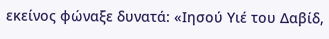εκείνος φώναξε δυνατά: «Ιησού Υιέ του Δαβίδ,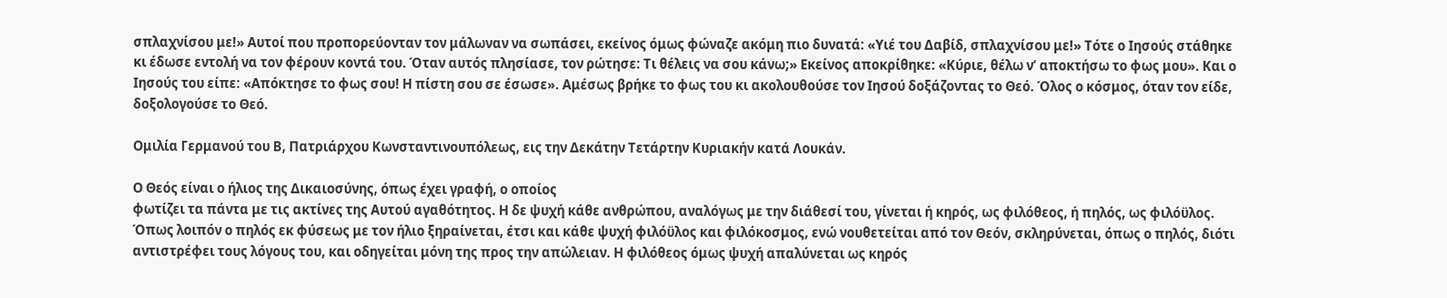σπλαχνίσου με!» Αυτοί που προπορεύονταν τον μάλωναν να σωπάσει, εκείνος όμως φώναζε ακόμη πιο δυνατά: «Υιέ του Δαβίδ, σπλαχνίσου με!» Τότε ο Ιησούς στάθηκε κι έδωσε εντολή να τον φέρουν κοντά του. Όταν αυτός πλησίασε, τον ρώτησε: Τι θέλεις να σου κάνω;» Εκείνος αποκρίθηκε: «Κύριε, θέλω ν’ αποκτήσω το φως μου». Και ο Ιησούς του είπε: «Απόκτησε το φως σου! Η πίστη σου σε έσωσε». Αμέσως βρήκε το φως του κι ακολουθούσε τον Ιησού δοξάζοντας το Θεό. Όλος ο κόσμος, όταν τον είδε, δοξολογούσε το Θεό.

Ομιλία Γερμανού του Β, Πατριάρχου Κωνσταντινουπόλεως, εις την Δεκάτην Τετάρτην Κυριακήν κατά Λουκάν.

Ο Θεός είναι ο ήλιος της Δικαιοσύνης, όπως έχει γραφή, ο οποίος
φωτίζει τα πάντα με τις ακτίνες της Αυτού αγαθότητος. Η δε ψυχή κάθε ανθρώπου, αναλόγως με την διάθεσί του, γίνεται ή κηρός, ως φιλόθεος, ή πηλός, ως φιλόϋλος. Όπως λοιπόν ο πηλός εκ φύσεως με τον ήλιο ξηραίνεται, έτσι και κάθε ψυχή φιλόϋλος και φιλόκοσμος, ενώ νουθετείται από τον Θεόν, σκληρύνεται, όπως ο πηλός, διότι αντιστρέφει τους λόγους του, και οδηγείται μόνη της προς την απώλειαν. Η φιλόθεος όμως ψυχή απαλύνεται ως κηρός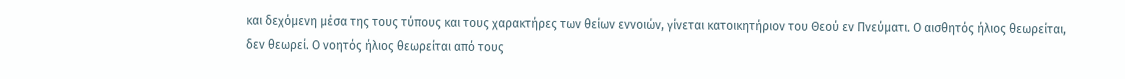και δεχόμενη μέσα της τους τύπους και τους χαρακτήρες των θείων εννοιών, γίνεται κατοικητήριον του Θεού εν Πνεύματι. Ο αισθητός ήλιος θεωρείται, δεν θεωρεί. Ο νοητός ήλιος θεωρείται από τους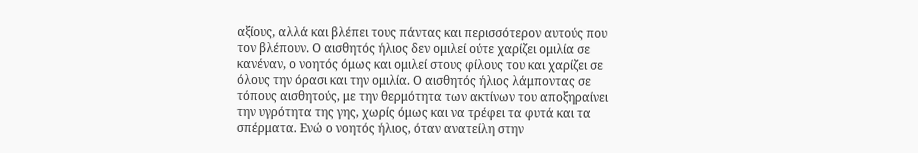αξίους, αλλά και βλέπει τους πάντας και περισσότερον αυτούς που τον βλέπουν. Ο αισθητός ήλιος δεν ομιλεί ούτε χαρίζει ομιλία σε κανέναν, ο νοητός όμως και ομιλεί στους φίλους του και χαρίζει σε όλους την όρασι και την ομιλία. Ο αισθητός ήλιος λάμποντας σε τόπους αισθητούς, με την θερμότητα των ακτίνων του αποξηραίνει την υγρότητα της γης, χωρίς όμως και να τρέφει τα φυτά και τα σπέρματα. Ενώ ο νοητός ήλιος, όταν ανατείλη στην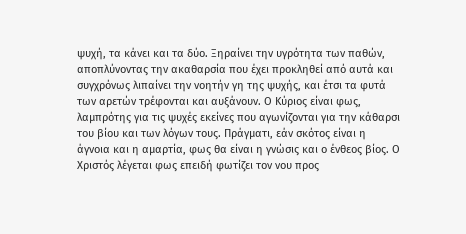ψυχή, τα κάνει και τα δύο. Ξηραίνει την υγρότητα των παθών, αποπλύνοντας την ακαθαρσία που έχει προκληθεί από αυτά και συγχρόνως λιπαίνει την νοητήν γη της ψυχής, και έτσι τα φυτά των αρετών τρέφονται και αυξάνουν. Ο Κύριος είναι φως, λαμπρότης για τις ψυχές εκείνες που αγωνίζονται για την κάθαρσι του βίου και των λόγων τους. Πράγματι, εάν σκότος είναι η άγνοια και η αμαρτία, φως θα είναι η γνώσις και ο ένθεος βίος. Ο Χριστός λέγεται φως επειδή φωτίζει τον νου προς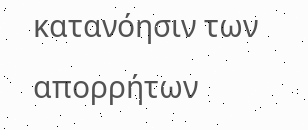κατανόησιν των απορρήτων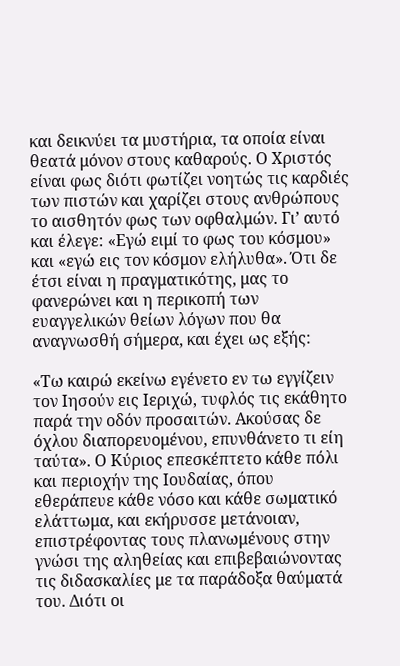και δεικνύει τα μυστήρια, τα οποία είναι θεατά μόνον στους καθαρούς. Ο Χριστός είναι φως διότι φωτίζει νοητώς τις καρδιές των πιστών και χαρίζει στους ανθρώπους το αισθητόν φως των οφθαλμών. Γι’ αυτό και έλεγε: «Εγώ ειμί το φως του κόσμου» και «εγώ εις τον κόσμον ελήλυθα». Ότι δε έτσι είναι η πραγματικότης, μας το φανερώνει και η περικοπή των ευαγγελικών θείων λόγων που θα αναγνωσθή σήμερα, και έχει ως εξής:

«Τω καιρώ εκείνω εγένετο εν τω εγγίζειν τον Ιησούν εις Ιεριχώ, τυφλός τις εκάθητο παρά την οδόν προσαιτών. Ακούσας δε όχλου διαπορευομένου, επυνθάνετο τι είη ταύτα». Ο Κύριος επεσκέπτετο κάθε πόλι και περιοχήν της Ιουδαίας, όπου εθεράπευε κάθε νόσο και κάθε σωματικό ελάττωμα, και εκήρυσσε μετάνοιαν, επιστρέφοντας τους πλανωμένους στην γνώσι της αληθείας και επιβεβαιώνοντας τις διδασκαλίες με τα παράδοξα θαύματά του. Διότι οι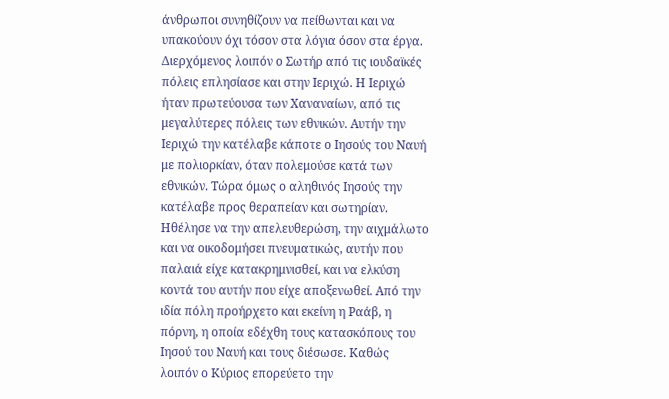άνθρωποι συνηθίζουν να πείθωνται και να υπακούουν όχι τόσον στα λόγια όσον στα έργα. Διερχόμενος λοιπόν ο Σωτήρ από τις ιουδαϊκές πόλεις επλησίασε και στην Ιεριχώ. Η Ιεριχώ ήταν πρωτεύουσα των Χαναναίων, από τις μεγαλύτερες πόλεις των εθνικών. Αυτήν την Ιεριχώ την κατέλαβε κάποτε ο Ιησούς του Ναυή με πολιορκίαν, όταν πολεμούσε κατά των εθνικών. Τώρα όμως ο αληθινός Ιησούς την κατέλαβε προς θεραπείαν και σωτηρίαν. Ηθέλησε να την απελευθερώση, την αιχμάλωτο και να οικοδομήσει πνευματικώς, αυτήν που παλαιά είχε κατακρημνισθεί, και να ελκύση κοντά του αυτήν που είχε αποξενωθεί. Από την ιδία πόλη προήρχετο και εκείνη η Ραάβ, η πόρνη, η οποία εδέχθη τους κατασκόπους του Ιησού του Ναυή και τους διέσωσε. Καθώς λοιπόν ο Κύριος επορεύετο την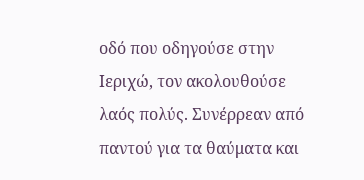οδό που οδηγούσε στην Ιεριχώ, τον ακολουθούσε λαός πολύς. Συνέρρεαν από παντού για τα θαύματα και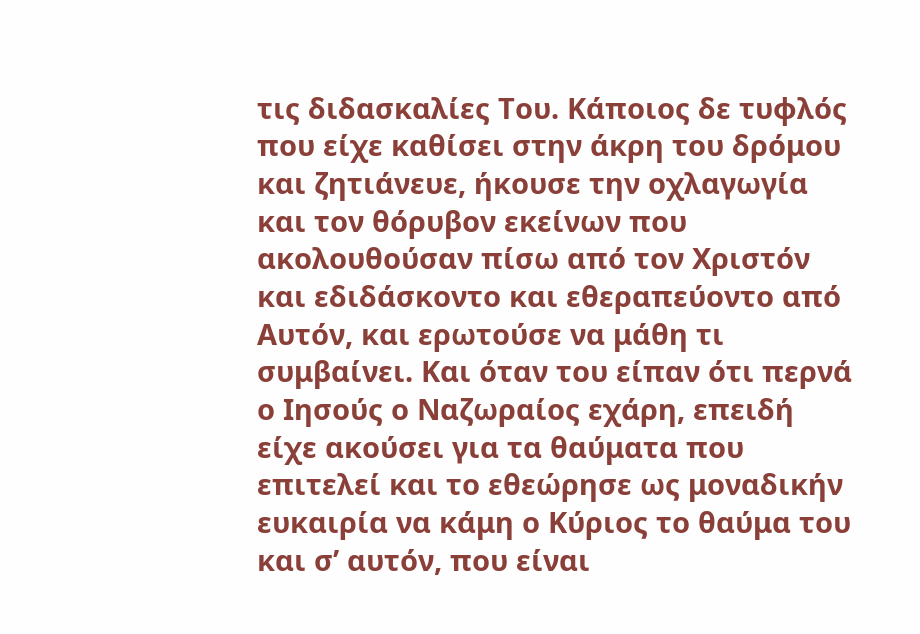τις διδασκαλίες Του. Κάποιος δε τυφλός που είχε καθίσει στην άκρη του δρόμου και ζητιάνευε, ήκουσε την οχλαγωγία και τον θόρυβον εκείνων που ακολουθούσαν πίσω από τον Χριστόν και εδιδάσκοντο και εθεραπεύοντο από Αυτόν, και ερωτούσε να μάθη τι συμβαίνει. Και όταν του είπαν ότι περνά ο Ιησούς ο Ναζωραίος εχάρη, επειδή είχε ακούσει για τα θαύματα που επιτελεί και το εθεώρησε ως μοναδικήν ευκαιρία να κάμη ο Κύριος το θαύμα του και σ’ αυτόν, που είναι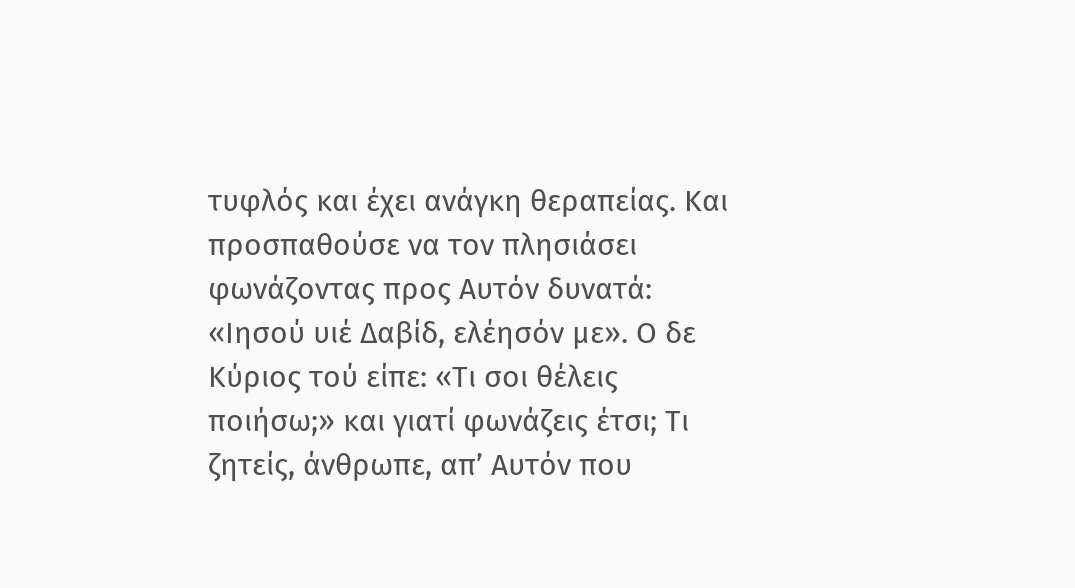τυφλός και έχει ανάγκη θεραπείας. Και προσπαθούσε να τον πλησιάσει φωνάζοντας προς Αυτόν δυνατά: «Ιησού υιέ Δαβίδ, ελέησόν με». Ο δε Κύριος τού είπε: «Τι σοι θέλεις ποιήσω;» και γιατί φωνάζεις έτσι; Τι ζητείς, άνθρωπε, απ’ Αυτόν που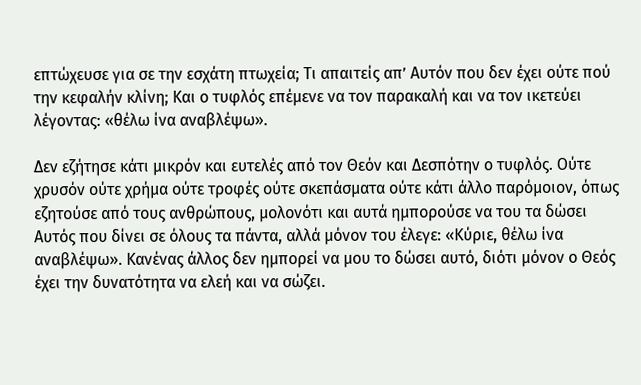επτώχευσε για σε την εσχάτη πτωχεία; Τι απαιτείς απ’ Αυτόν που δεν έχει ούτε πού την κεφαλήν κλίνη; Και ο τυφλός επέμενε να τον παρακαλή και να τον ικετεύει λέγοντας: «θέλω ίνα αναβλέψω».

Δεν εζήτησε κάτι μικρόν και ευτελές από τον Θεόν και Δεσπότην ο τυφλός. Ούτε χρυσόν ούτε χρήμα ούτε τροφές ούτε σκεπάσματα ούτε κάτι άλλο παρόμοιον, όπως εζητούσε από τους ανθρώπους, μολονότι και αυτά ημπορούσε να του τα δώσει Αυτός που δίνει σε όλους τα πάντα, αλλά μόνον του έλεγε: «Κύριε, θέλω ίνα αναβλέψω». Κανένας άλλος δεν ημπορεί να μου το δώσει αυτό, διότι μόνον ο Θεός έχει την δυνατότητα να ελεή και να σώζει.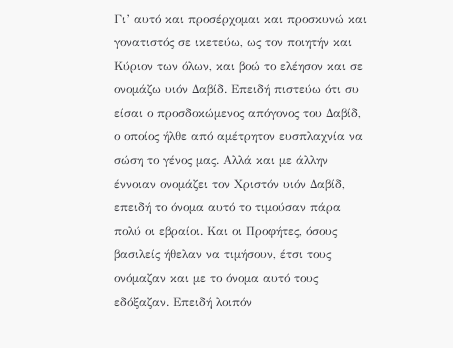Γι’ αυτό και προσέρχομαι και προσκυνώ και γονατιστός σε ικετεύω, ως τον ποιητήν και Κύριον των όλων, και βοώ το ελέησον και σε ονομάζω υιόν Δαβίδ. Επειδή πιστεύω ότι συ είσαι ο προσδοκώμενος απόγονος του Δαβίδ, ο οποίος ήλθε από αμέτρητον ευσπλαχνία να σώση το γένος μας. Αλλά και με άλλην έννοιαν ονομάζει τον Χριστόν υιόν Δαβίδ, επειδή το όνομα αυτό το τιμούσαν πάρα πολύ οι εβραίοι. Και οι Προφήτες, όσους βασιλείς ήθελαν να τιμήσουν, έτσι τους ονόμαζαν και με το όνομα αυτό τους εδόξαζαν. Επειδή λοιπόν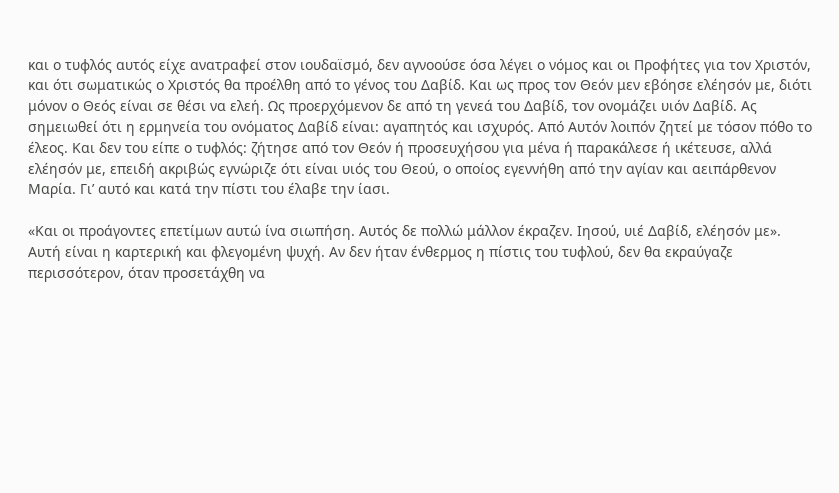και ο τυφλός αυτός είχε ανατραφεί στον ιουδαϊσμό, δεν αγνοούσε όσα λέγει ο νόμος και οι Προφήτες για τον Χριστόν, και ότι σωματικώς ο Χριστός θα προέλθη από το γένος του Δαβίδ. Και ως προς τον Θεόν μεν εβόησε ελέησόν με, διότι μόνον ο Θεός είναι σε θέσι να ελεή. Ως προερχόμενον δε από τη γενεά του Δαβίδ, τον ονομάζει υιόν Δαβίδ. Ας σημειωθεί ότι η ερμηνεία του ονόματος Δαβίδ είναι: αγαπητός και ισχυρός. Από Αυτόν λοιπόν ζητεί με τόσον πόθο το έλεος. Και δεν του είπε ο τυφλός: ζήτησε από τον Θεόν ή προσευχήσου για μένα ή παρακάλεσε ή ικέτευσε, αλλά ελέησόν με, επειδή ακριβώς εγνώριζε ότι είναι υιός του Θεού, ο οποίος εγεννήθη από την αγίαν και αειπάρθενον Μαρία. Γι’ αυτό και κατά την πίστι του έλαβε την ίασι.

«Και οι προάγοντες επετίμων αυτώ ίνα σιωπήση. Αυτός δε πολλώ μάλλον έκραζεν. Ιησού, υιέ Δαβίδ, ελέησόν με». Αυτή είναι η καρτερική και φλεγομένη ψυχή. Αν δεν ήταν ένθερμος η πίστις του τυφλού, δεν θα εκραύγαζε περισσότερον, όταν προσετάχθη να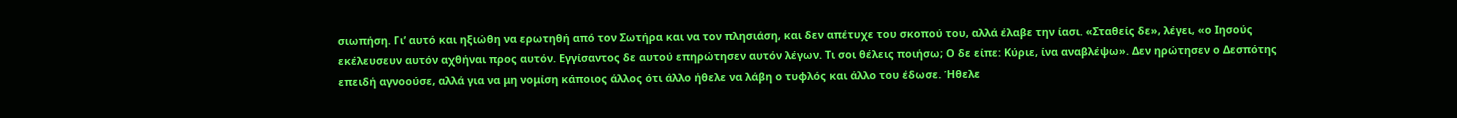σιωπήση. Γι’ αυτό και ηξιώθη να ερωτηθή από τον Σωτήρα και να τον πλησιάση, και δεν απέτυχε του σκοπού του, αλλά έλαβε την ίασι. «Σταθείς δε», λέγει, «ο Ιησούς εκέλευσευν αυτόν αχθήναι προς αυτόν. Εγγίσαντος δε αυτού επηρώτησεν αυτόν λέγων. Τι σοι θέλεις ποιήσω; Ο δε είπε: Κύριε, ίνα αναβλέψω». Δεν ηρώτησεν ο Δεσπότης επειδή αγνοούσε, αλλά για να μη νομίση κάποιος άλλος ότι άλλο ήθελε να λάβη ο τυφλός και άλλο του έδωσε. Ήθελε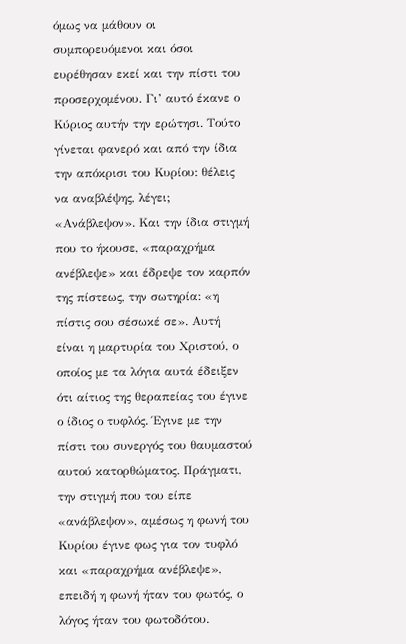όμως να μάθουν οι συμπορευόμενοι και όσοι ευρέθησαν εκεί και την πίστι του προσερχομένου. Γι’ αυτό έκανε ο Κύριος αυτήν την ερώτησι. Τούτο γίνεται φανερό και από την ίδια την απόκρισι του Κυρίου: θέλεις να αναβλέψης, λέγει; «Ανάβλεψον». Και την ίδια στιγμή που το ήκουσε, «παραχρήμα ανέβλεψε» και έδρεψε τον καρπόν της πίστεως, την σωτηρία: «η πίστις σου σέσωκέ σε». Αυτή είναι η μαρτυρία του Χριστού, ο οποίος με τα λόγια αυτά έδειξεν ότι αίτιος της θεραπείας του έγινε ο ίδιος ο τυφλός. Έγινε με την πίστι του συνεργός του θαυμαστού αυτού κατορθώματος. Πράγματι, την στιγμή που του είπε «ανάβλεψον», αμέσως η φωνή του Κυρίου έγινε φως για τον τυφλό και «παραχρήμα ανέβλεψε», επειδή η φωνή ήταν του φωτός, ο λόγος ήταν του φωτοδότου.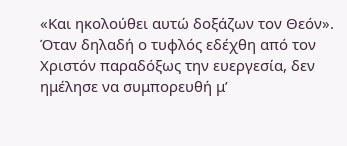«Και ηκολούθει αυτώ δοξάζων τον Θεόν». Όταν δηλαδή ο τυφλός εδέχθη από τον Χριστόν παραδόξως την ευεργεσία, δεν ημέλησε να συμπορευθή μ’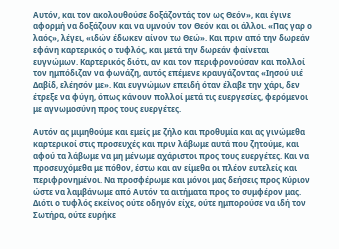Αυτόν, και τον ακολουθούσε δοξάζοντάς τον ως Θεόν», και έγινε αφορμή να δοξάζουν και να υμνούν τον Θεόν και οι άλλοι. «Πας γαρ ο λαός», λέγει, «ιδών έδωκεν αίνον τω Θεώ». Και πριν από την δωρεάν εφάνη καρτερικός ο τυφλός, και μετά την δωρεάν φαίνεται ευγνώμων. Καρτερικός διότι, αν και τον περιφρονούσαν και πολλοί τον ημπόδιζαν να φωνάζη, αυτός επέμενε κραυγάζοντας «Ιησού υιέ Δαβίδ, ελέησόν με». Και ευγνώμων επειδή όταν έλαβε την χάρι, δεν έτρεξε να φύγη, όπως κάνουν πολλοί μετά τις ευεργεσίες, φερόμενοι με αγνωμοσύνη προς τους ευεργέτες.

Αυτόν ας μιμηθούμε και εμείς με ζήλο και προθυμία και ας γινώμεθα καρτερικοί στις προσευχές και πριν λάβωμε αυτά που ζητούμε, και αφού τα λάβωμε να μη μένωμε αχάριστοι προς τους ευεργέτες. Και να προσευχόμεθα με πόθον, έστω και αν είμεθα οι πλέον ευτελείς και περιφρονημένοι. Να προσφέρωμε και μόνοι μας δεήσεις προς Κύριον ώστε να λαμβάνωμε από Αυτόν τα αιτήματα προς το συμφέρον μας. Διότι ο τυφλός εκείνος ούτε οδηγόν είχε, ούτε ημπορούσε να ιδή τον Σωτήρα, ούτε ευρήκε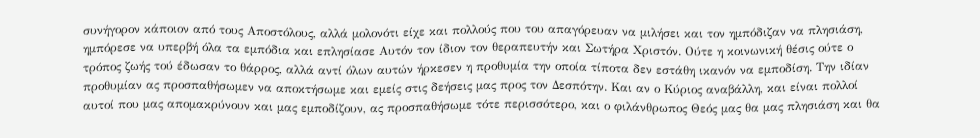συνήγορον κάποιον από τους Αποστόλους, αλλά μολονότι είχε και πολλούς που του απαγόρευαν να μιλήσει και τον ημπόδιζαν να πλησιάση, ημπόρεσε να υπερβή όλα τα εμπόδια και επλησίασε Αυτόν τον ίδιον τον θεραπευτήν και Σωτήρα Χριστόν. Ούτε η κοινωνική θέσις ούτε ο τρόπος ζωής τού έδωσαν το θάρρος, αλλά αντί όλων αυτών ήρκεσεν η προθυμία την οποία τίποτα δεν εστάθη ικανόν να εμποδίση. Την ιδίαν προθυμίαν ας προσπαθήσωμεν να αποκτήσωμε και εμείς στις δεήσεις μας προς τον Δεσπότην. Και αν ο Κύριος αναβάλλη, και είναι πολλοί αυτοί που μας απομακρύνουν και μας εμποδίζουν, ας προσπαθήσωμε τότε περισσότερο, και ο φιλάνθρωπος Θεός μας θα μας πλησιάση και θα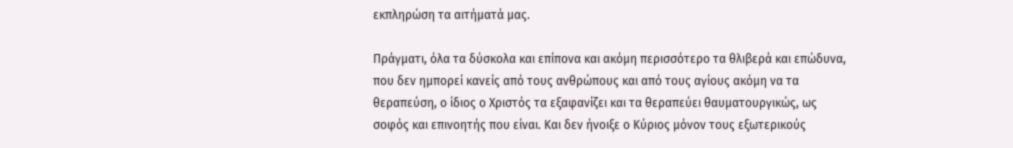εκπληρώση τα αιτήματά μας.

Πράγματι, όλα τα δύσκολα και επίπονα και ακόμη περισσότερο τα θλιβερά και επώδυνα, που δεν ημπορεί κανείς από τους ανθρώπους και από τους αγίους ακόμη να τα θεραπεύση, ο ίδιος ο Χριστός τα εξαφανίζει και τα θεραπεύει θαυματουργικώς, ως σοφός και επινοητής που είναι. Και δεν ήνοιξε ο Κύριος μόνον τους εξωτερικούς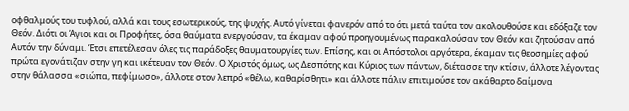οφθαλμούς του τυφλού, αλλά και τους εσωτερικούς, της ψυχής. Αυτό γίνεται φανερόν από το ότι μετά ταύτα τον ακολουθούσε και εδόξαζε τον Θεόν. Διότι οι Άγιοι και οι Προφήτες, όσα θαύματα ενεργούσαν, τα έκαμαν αφού προηγουμένως παρακαλούσαν τον Θεόν και ζητούσαν από Αυτόν την δύναμι. Έτσι επετέλεσαν όλες τις παράδοξες θαυματουργίες των. Επίσης, και οι Απόστολοι αργότερα, έκαμαν τις θεοσημίες αφού πρώτα εγονάτιζαν στην γη και ικέτευαν τον Θεόν. Ο Χριστός όμως, ως Δεσπότης και Κύριος των πάντων, διέτασσε την κτίσιν, άλλοτε λέγοντας στην θάλασσα «σιώπα, πεφίμωσο», άλλοτε στον λεπρό «θέλω, καθαρίσθητι» και άλλοτε πάλιν επιτιμούσε τον ακάθαρτο δαίμονα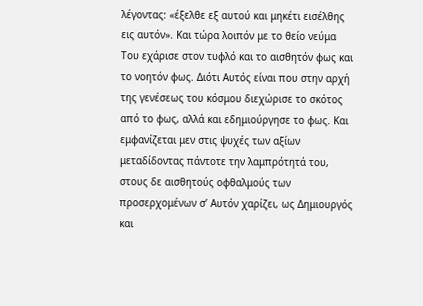λέγοντας: «έξελθε εξ αυτού και μηκέτι εισέλθης εις αυτόν». Και τώρα λοιπόν με το θείο νεύμα Του εχάρισε στον τυφλό και το αισθητόν φως και το νοητόν φως. Διότι Αυτός είναι που στην αρχή της γενέσεως του κόσμου διεχώρισε το σκότος από το φως, αλλά και εδημιούργησε το φως. Και εμφανίζεται μεν στις ψυχές των αξίων μεταδίδοντας πάντοτε την λαμπρότητά του, στους δε αισθητούς οφθαλμούς των προσερχομένων σ’ Αυτόν χαρίζει, ως Δημιουργός και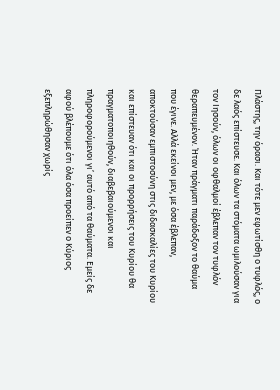Πλάστης, την όρασι. Και τότε μεν εφωτίσθη ο τυφλός, ο δε λαός επίστευσε. Και όλων τα στόματα ωμιλούσαν για τον Ιησούν, όλων οι οφθαλμοί έβλεπαν τον τυφλόν θεραπευμένον. Ήταν πράγματι παράδοξον το θαύμα που έγινε. Αλλά εκείνοι μεν, με όσα έβλεπαν, αποκτούσαν εμπιστοσύνη στις διδασκαλίες του Κυρίου και επίστευαν ότι και οι προρρήσεις του Κυρίου θα πραγματοποιηθούν, διαβεβαιούμενοι και πληροφορούμενοι γι’ αυτό από τα θαύματα. Εμείς δε αφού βλέπουμε ότι όλα όσα προείπεν ο Κύριος εξεπληρώθησαν χωρίς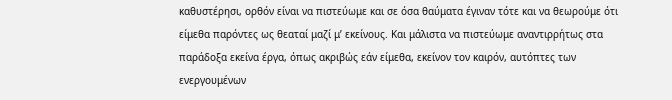καθυστέρησι, ορθόν είναι να πιστεύωμε και σε όσα θαύματα έγιναν τότε και να θεωρούμε ότι είμεθα παρόντες ως θεαταί μαζί μ’ εκείνους. Και μάλιστα να πιστεύωμε αναντιρρήτως στα παράδοξα εκείνα έργα, όπως ακριβώς εάν είμεθα, εκείνον τον καιρόν, αυτόπτες των ενεργουμένων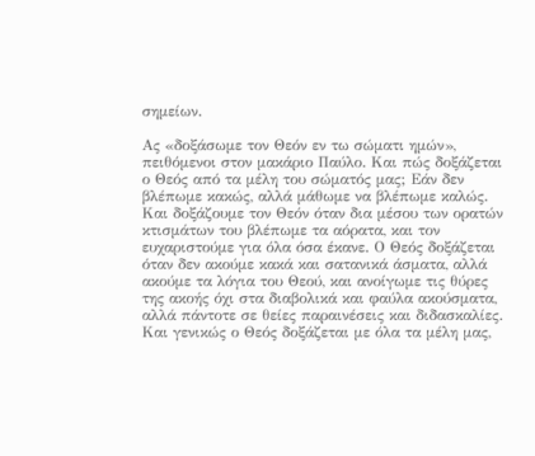σημείων.

Ας «δοξάσωμε τον Θεόν εν τω σώματι ημών», πειθόμενοι στον μακάριο Παύλο. Και πώς δοξάζεται ο Θεός από τα μέλη του σώματός μας; Εάν δεν βλέπωμε κακώς, αλλά μάθωμε να βλέπωμε καλώς. Και δοξάζουμε τον Θεόν όταν δια μέσου των ορατών κτισμάτων του βλέπωμε τα αόρατα, και τον ευχαριστούμε για όλα όσα έκανε. Ο Θεός δοξάζεται όταν δεν ακούμε κακά και σατανικά άσματα, αλλά ακούμε τα λόγια του Θεού, και ανοίγωμε τις θύρες της ακοής όχι στα διαβολικά και φαύλα ακούσματα, αλλά πάντοτε σε θείες παραινέσεις και διδασκαλίες. Και γενικώς ο Θεός δοξάζεται με όλα τα μέλη μας,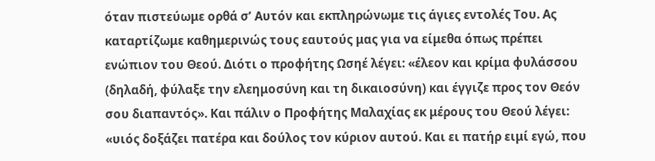όταν πιστεύωμε ορθά σ’ Αυτόν και εκπληρώνωμε τις άγιες εντολές Του. Ας καταρτίζωμε καθημερινώς τους εαυτούς μας για να είμεθα όπως πρέπει ενώπιον του Θεού. Διότι ο προφήτης Ωσηέ λέγει: «έλεον και κρίμα φυλάσσου (δηλαδή, φύλαξε την ελεημοσύνη και τη δικαιοσύνη) και έγγιζε προς τον Θεόν σου διαπαντός». Και πάλιν ο Προφήτης Μαλαχίας εκ μέρους του Θεού λέγει: «υιός δοξάζει πατέρα και δούλος τον κύριον αυτού. Και ει πατήρ ειμί εγώ, που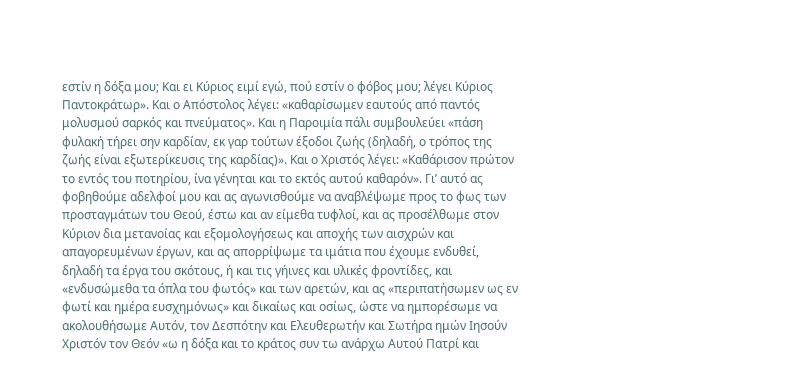εστίν η δόξα μου; Και ει Κύριος ειμί εγώ, πού εστίν ο φόβος μου; λέγει Κύριος Παντοκράτωρ». Και ο Απόστολος λέγει: «καθαρίσωμεν εαυτούς από παντός μολυσμού σαρκός και πνεύματος». Και η Παροιμία πάλι συμβουλεύει «πάση φυλακή τήρει σην καρδίαν, εκ γαρ τούτων έξοδοι ζωής (δηλαδή, ο τρόπος της ζωής είναι εξωτερίκευσις της καρδίας)». Και ο Χριστός λέγει: «Καθάρισον πρώτον το εντός του ποτηρίου, ίνα γένηται και το εκτός αυτού καθαρόν». Γι’ αυτό ας φοβηθούμε αδελφοί μου και ας αγωνισθούμε να αναβλέψωμε προς το φως των προσταγμάτων του Θεού, έστω και αν είμεθα τυφλοί, και ας προσέλθωμε στον Κύριον δια μετανοίας και εξομολογήσεως και αποχής των αισχρών και απαγορευμένων έργων, και ας απορρίψωμε τα ιμάτια που έχουμε ενδυθεί, δηλαδή τα έργα του σκότους, ή και τις γήινες και υλικές φροντίδες, και «ενδυσώμεθα τα όπλα του φωτός» και των αρετών, και ας «περιπατήσωμεν ως εν φωτί και ημέρα ευσχημόνως» και δικαίως και οσίως, ώστε να ημπορέσωμε να ακολουθήσωμε Αυτόν, τον Δεσπότην και Ελευθερωτήν και Σωτήρα ημών Ιησούν Χριστόν τον Θεόν «ω η δόξα και το κράτος συν τω ανάρχω Αυτού Πατρί και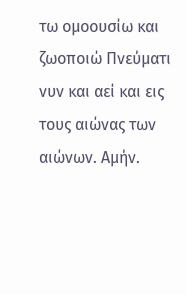τω ομοουσίω και ζωοποιώ Πνεύματι νυν και αεί και εις τους αιώνας των αιώνων. Αμήν.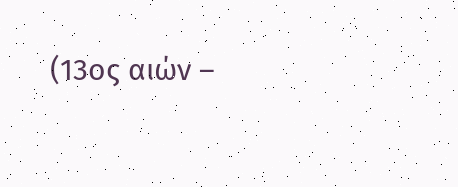(13ος αιών –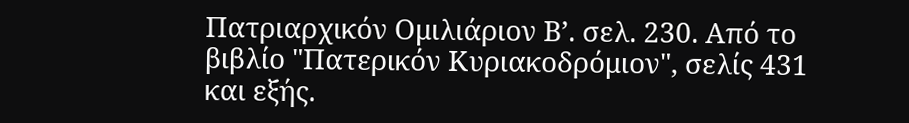Πατριαρχικόν Ομιλιάριον Β’. σελ. 230. Από το βιβλίο "Πατερικόν Κυριακοδρόμιον", σελίς 431 και εξής.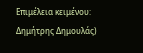Επιμέλεια κειμένου: Δημήτρης Δημουλάς)